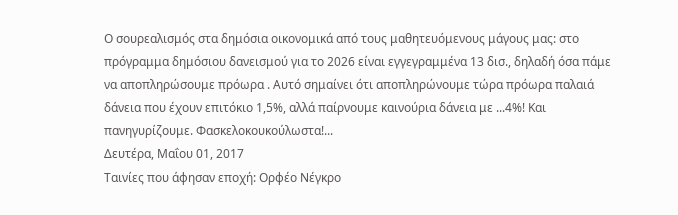Ο σουρεαλισμός στα δημόσια οικονομικά από τους μαθητευόμενους μάγους μας: στο πρόγραμμα δημόσιου δανεισμού για το 2026 είναι εγγεγραμμένα 13 δισ., δηλαδή όσα πάμε να αποπληρώσουμε πρόωρα . Αυτό σημαίνει ότι αποπληρώνουμε τώρα πρόωρα παλαιά δάνεια που έχουν επιτόκιο 1,5%, αλλά παίρνουμε καινούρια δάνεια με ...4%! Και πανηγυρίζουμε. Φασκελοκουκούλωστα!...
Δευτέρα, Μαΐου 01, 2017
Ταινίες που άφησαν εποχή: Ορφέο Νέγκρο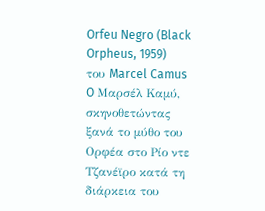Orfeu Negro (Black Orpheus, 1959) του Marcel Camus
O Μαρσέλ Καμύ, σκηνοθετώντας ξανά το μύθο του Ορφέα στο Ρίο ντε Τζανέϊρο κατά τη διάρκεια του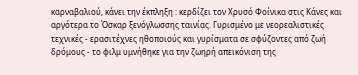καρναβαλιού, κάνει την έκπληξη : κερδίζει τον Χρυσό Φοίνικα στις Κάνες και αργότερα το Όσκαρ ξενόγλωσσης ταινίας. Γυρισμένο με νεορεαλιστικές τεχνικές - ερασιτέχνες ηθοποιούς και γυρίσματα σε σφύζοντες από ζωή δρόμους - το φιλμ υμνήθηκε για την ζωηρή απεικόνιση της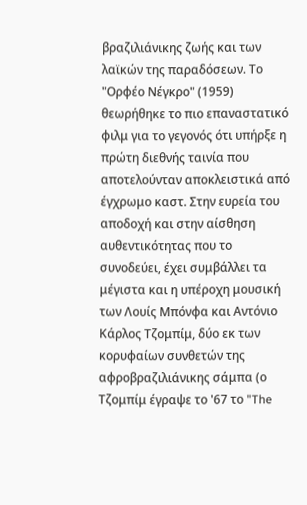βραζιλιάνικης ζωής και των λαϊκών της παραδόσεων. Το "Ορφέο Νέγκρο" (1959) θεωρήθηκε το πιο επαναστατικό φιλμ για το γεγονός ότι υπήρξε η πρώτη διεθνής ταινία που αποτελούνταν αποκλειστικά από έγχρωμο καστ. Στην ευρεία του αποδοχή και στην αίσθηση αυθεντικότητας που το συνοδεύει, έχει συμβάλλει τα μέγιστα και η υπέροχη μουσική των Λουίς Μπόνφα και Αντόνιο Κάρλος Τζομπίμ, δύο εκ των κορυφαίων συνθετών της αφροβραζιλιάνικης σάμπα (ο Τζομπίμ έγραψε το '67 το "The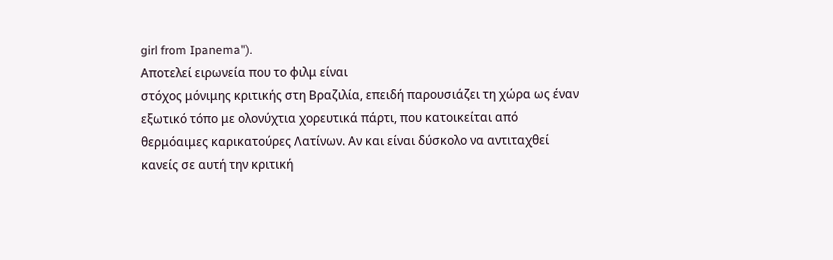girl from Ipanema").
Αποτελεί ειρωνεία που το φιλμ είναι
στόχος μόνιμης κριτικής στη Βραζιλία, επειδή παρουσιάζει τη χώρα ως έναν
εξωτικό τόπο με ολονύχτια χορευτικά πάρτι, που κατοικείται από
θερμόαιμες καρικατούρες Λατίνων. Αν και είναι δύσκολο να αντιταχθεί
κανείς σε αυτή την κριτική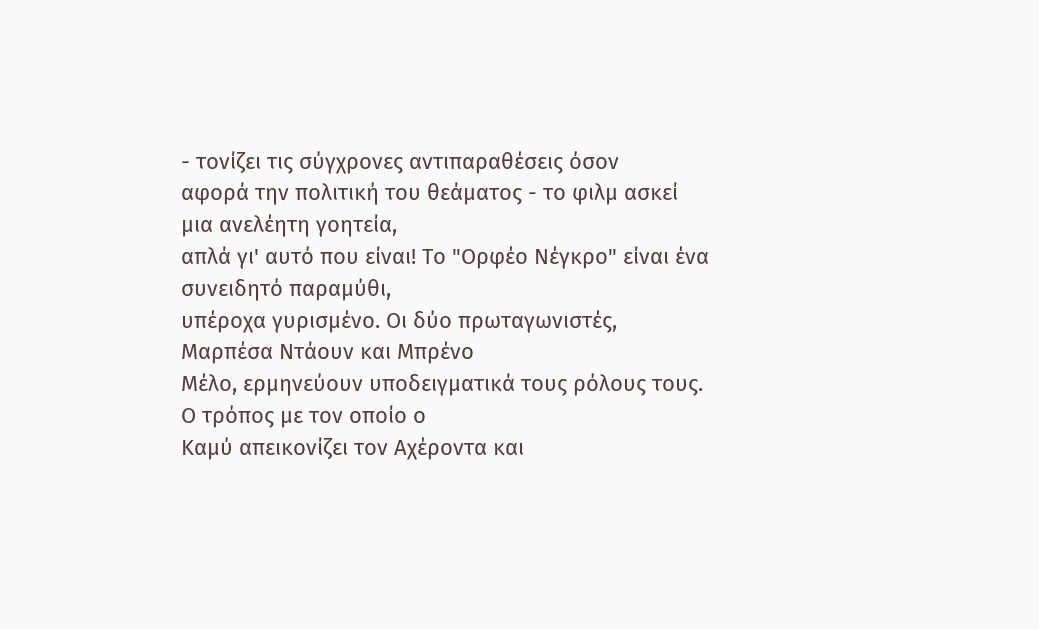- τονίζει τις σύγχρονες αντιπαραθέσεις όσον
αφορά την πολιτική του θεάματος - το φιλμ ασκεί μια ανελέητη γοητεία,
απλά γι' αυτό που είναι! Το "Ορφέο Νέγκρο" είναι ένα συνειδητό παραμύθι,
υπέροχα γυρισμένο. Οι δύο πρωταγωνιστές, Μαρπέσα Ντάουν και Μπρένο
Μέλο, ερμηνεύουν υποδειγματικά τους ρόλους τους. Ο τρόπος με τον οποίο ο
Καμύ απεικονίζει τον Αχέροντα και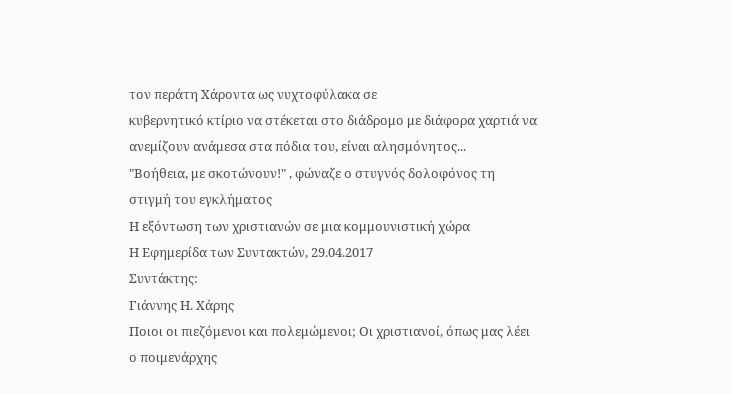τον περάτη Χάροντα ως νυχτοφύλακα σε
κυβερνητικό κτίριο να στέκεται στο διάδρομο με διάφορα χαρτιά να
ανεμίζουν ανάμεσα στα πόδια του, είναι αλησμόνητος...
"Βοήθεια, με σκοτώνουν!" , φώναζε ο στυγνός δολοφόνος τη στιγμή του εγκλήματος
Η εξόντωση των χριστιανών σε μια κομμουνιστική χώρα
Η Εφημερίδα των Συντακτών, 29.04.2017
Συντάκτης:
Γιάννης Η. Χάρης
Ποιοι οι πιεζόμενοι και πολεμώμενοι; Οι χριστιανοί, όπως μας λέει ο ποιμενάρχης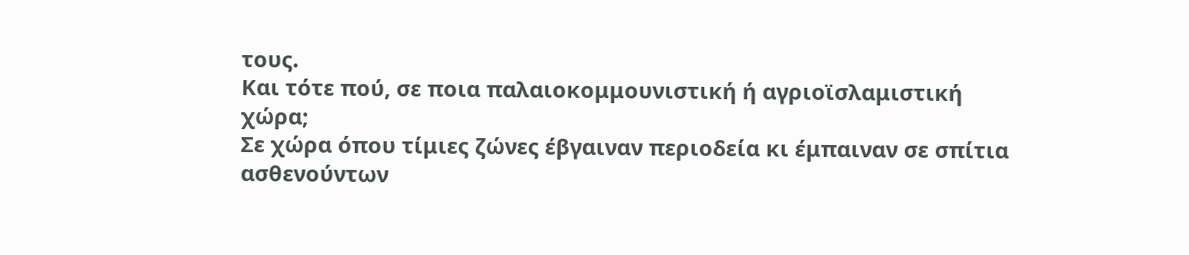τους.
Και τότε πού, σε ποια παλαιοκομμουνιστική ή αγριοϊσλαμιστική χώρα;
Σε χώρα όπου τίμιες ζώνες έβγαιναν περιοδεία κι έμπαιναν σε σπίτια ασθενούντων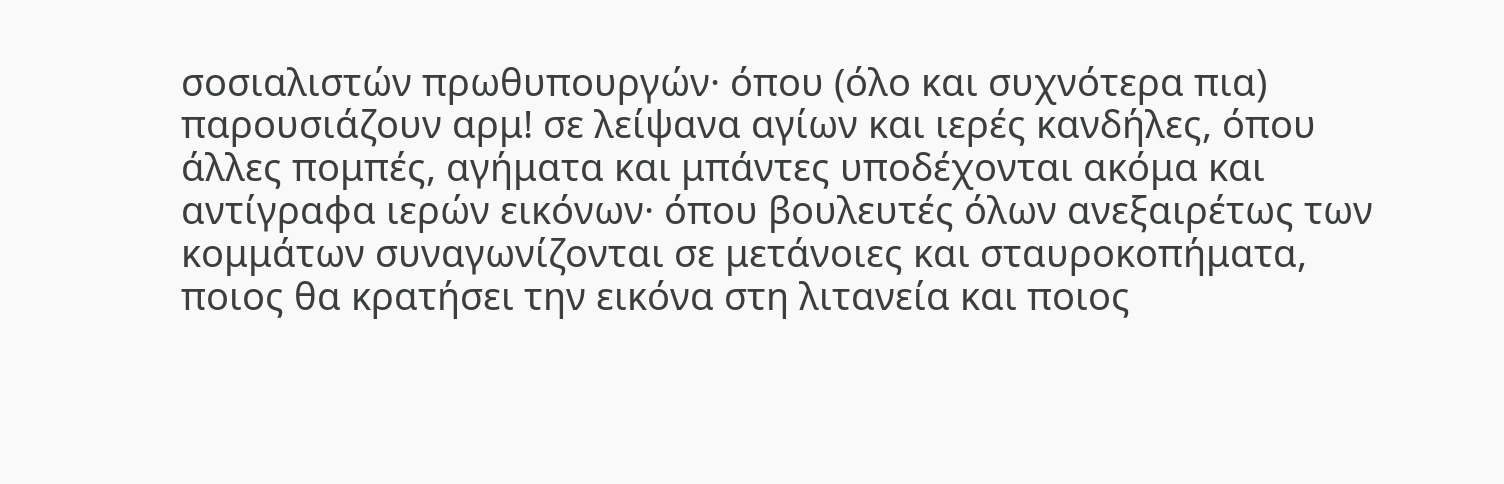σοσιαλιστών πρωθυπουργών· όπου (όλο και συχνότερα πια) παρουσιάζουν αρμ! σε λείψανα αγίων και ιερές κανδήλες, όπου άλλες πομπές, αγήματα και μπάντες υποδέχονται ακόμα και αντίγραφα ιερών εικόνων· όπου βουλευτές όλων ανεξαιρέτως των κομμάτων συναγωνίζονται σε μετάνοιες και σταυροκοπήματα, ποιος θα κρατήσει την εικόνα στη λιτανεία και ποιος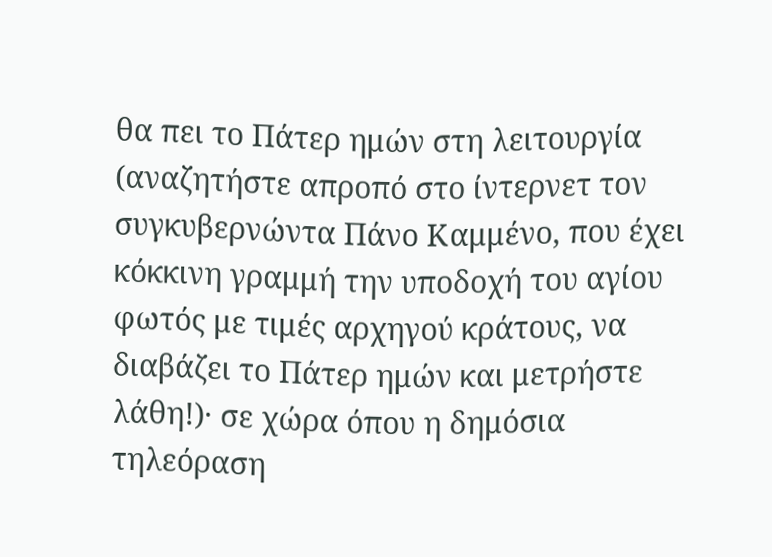θα πει το Πάτερ ημών στη λειτουργία (αναζητήστε απροπό στο ίντερνετ τον συγκυβερνώντα Πάνο Καμμένο, που έχει κόκκινη γραμμή την υποδοχή του αγίου φωτός με τιμές αρχηγού κράτους, να διαβάζει το Πάτερ ημών και μετρήστε λάθη!)· σε χώρα όπου η δημόσια τηλεόραση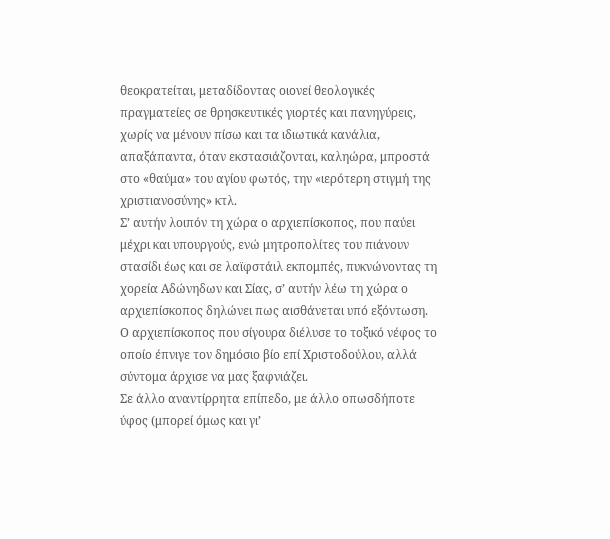θεοκρατείται, μεταδίδοντας οιονεί θεολογικές πραγματείες σε θρησκευτικές γιορτές και πανηγύρεις, χωρίς να μένουν πίσω και τα ιδιωτικά κανάλια, απαξάπαντα, όταν εκστασιάζονται, καληώρα, μπροστά στο «θαύμα» του αγίου φωτός, την «ιερότερη στιγμή της χριστιανοσύνης» κτλ.
Σ’ αυτήν λοιπόν τη χώρα ο αρχιεπίσκοπος, που παύει μέχρι και υπουργούς, ενώ μητροπολίτες του πιάνουν στασίδι έως και σε λαϊφστάιλ εκπομπές, πυκνώνοντας τη χορεία Αδώνηδων και Σίας, σ’ αυτήν λέω τη χώρα ο αρχιεπίσκοπος δηλώνει πως αισθάνεται υπό εξόντωση.
Ο αρχιεπίσκοπος που σίγουρα διέλυσε το τοξικό νέφος το οποίο έπνιγε τον δημόσιο βίο επί Χριστοδούλου, αλλά σύντομα άρχισε να μας ξαφνιάζει.
Σε άλλο αναντίρρητα επίπεδο, με άλλο οπωσδήποτε ύφος (μπορεί όμως και γι’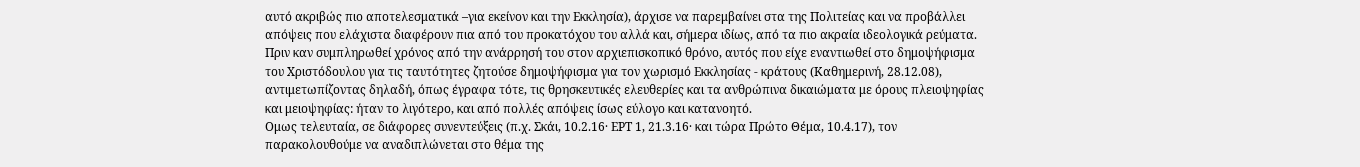αυτό ακριβώς πιο αποτελεσματικά –για εκείνον και την Εκκλησία), άρχισε να παρεμβαίνει στα της Πολιτείας και να προβάλλει απόψεις που ελάχιστα διαφέρουν πια από του προκατόχου του αλλά και, σήμερα ιδίως, από τα πιο ακραία ιδεολογικά ρεύματα.
Πριν καν συμπληρωθεί χρόνος από την ανάρρησή του στον αρχιεπισκοπικό θρόνο, αυτός που είχε εναντιωθεί στο δημοψήφισμα του Χριστόδουλου για τις ταυτότητες ζητούσε δημοψήφισμα για τον χωρισμό Εκκλησίας - κράτους (Καθημερινή, 28.12.08), αντιμετωπίζοντας δηλαδή, όπως έγραφα τότε, τις θρησκευτικές ελευθερίες και τα ανθρώπινα δικαιώματα με όρους πλειοψηφίας και μειοψηφίας: ήταν το λιγότερο, και από πολλές απόψεις ίσως εύλογο και κατανοητό.
Ομως τελευταία, σε διάφορες συνεντεύξεις (π.χ. Σκάι, 10.2.16· ΕΡΤ 1, 21.3.16· και τώρα Πρώτο Θέμα, 10.4.17), τον παρακολουθούμε να αναδιπλώνεται στο θέμα της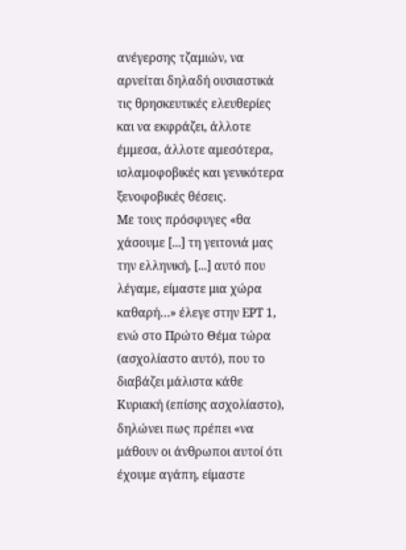ανέγερσης τζαμιών, να αρνείται δηλαδή ουσιαστικά τις θρησκευτικές ελευθερίες και να εκφράζει, άλλοτε έμμεσα, άλλοτε αμεσότερα, ισλαμοφοβικές και γενικότερα ξενοφοβικές θέσεις.
Με τους πρόσφυγες «θα χάσουμε [...] τη γειτονιά μας την ελληνική, [...] αυτό που λέγαμε, είμαστε μια χώρα καθαρή…» έλεγε στην ΕΡΤ 1, ενώ στο Πρώτο Θέμα τώρα (ασχολίαστο αυτό), που το διαβάζει μάλιστα κάθε Κυριακή (επίσης ασχολίαστο), δηλώνει πως πρέπει «να μάθουν οι άνθρωποι αυτοί ότι έχουμε αγάπη, είμαστε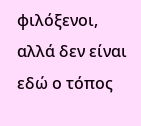φιλόξενοι, αλλά δεν είναι εδώ ο τόπος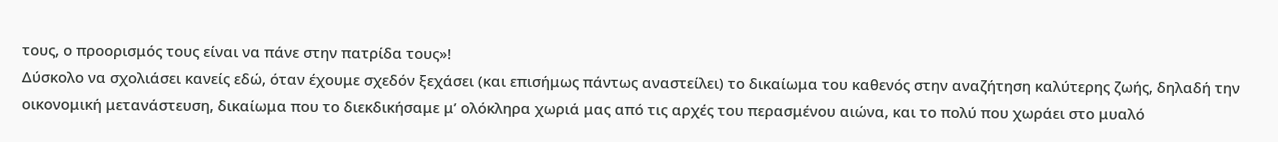τους, ο προορισμός τους είναι να πάνε στην πατρίδα τους»!
Δύσκολο να σχολιάσει κανείς εδώ, όταν έχουμε σχεδόν ξεχάσει (και επισήμως πάντως αναστείλει) το δικαίωμα του καθενός στην αναζήτηση καλύτερης ζωής, δηλαδή την οικονομική μετανάστευση, δικαίωμα που το διεκδικήσαμε μ’ ολόκληρα χωριά μας από τις αρχές του περασμένου αιώνα, και το πολύ που χωράει στο μυαλό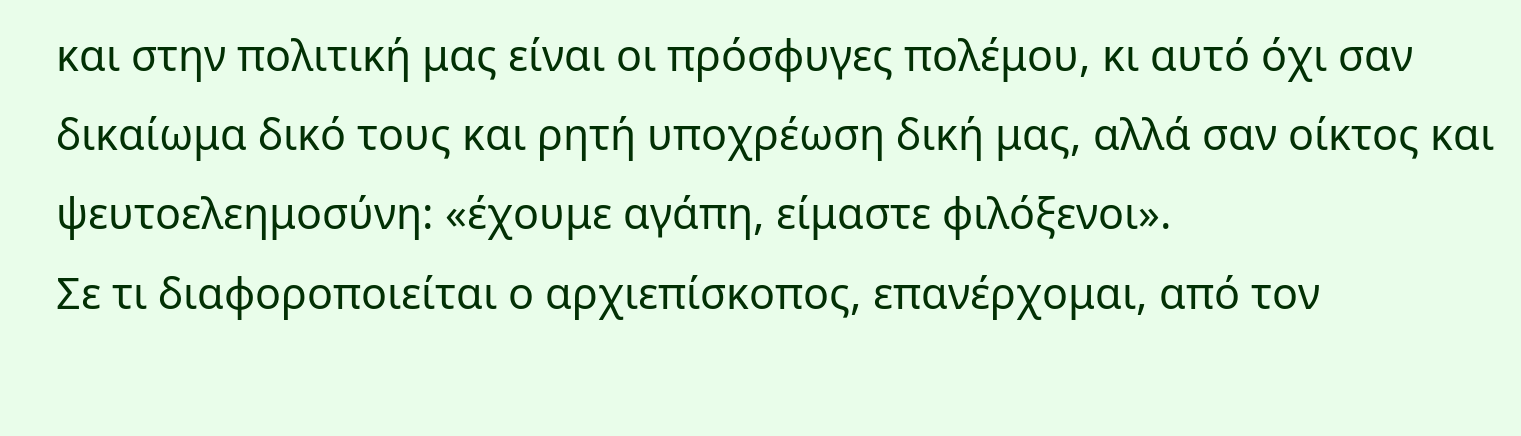και στην πολιτική μας είναι οι πρόσφυγες πολέμου, κι αυτό όχι σαν δικαίωμα δικό τους και ρητή υποχρέωση δική μας, αλλά σαν οίκτος και ψευτοελεημοσύνη: «έχουμε αγάπη, είμαστε φιλόξενοι».
Σε τι διαφοροποιείται ο αρχιεπίσκοπος, επανέρχομαι, από τον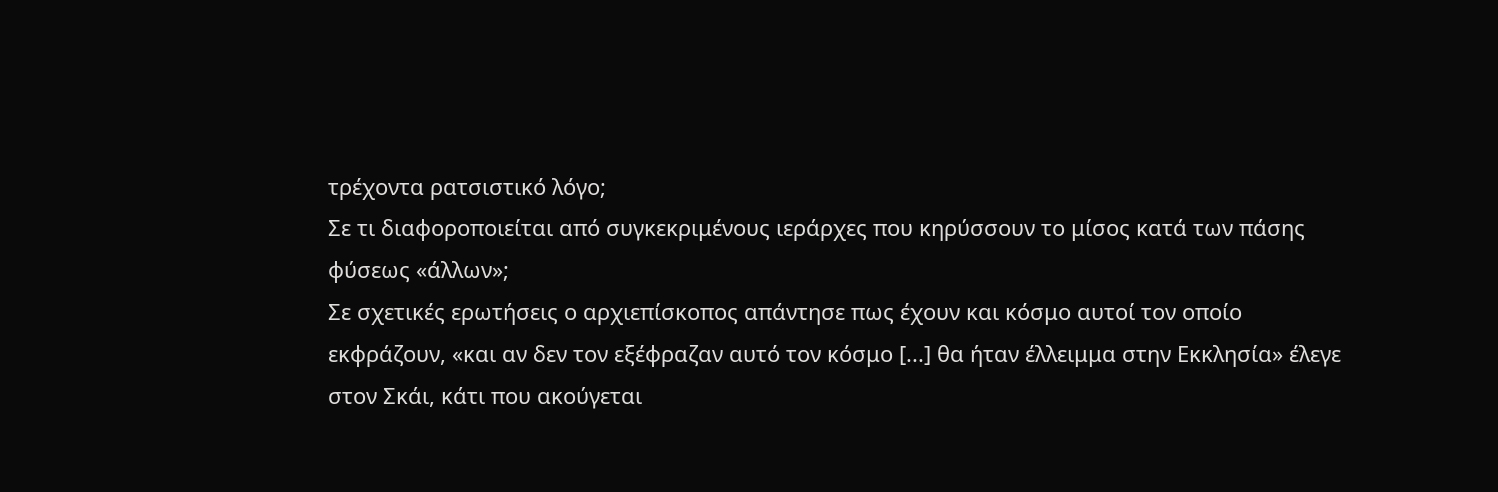τρέχοντα ρατσιστικό λόγο;
Σε τι διαφοροποιείται από συγκεκριμένους ιεράρχες που κηρύσσουν το μίσος κατά των πάσης φύσεως «άλλων»;
Σε σχετικές ερωτήσεις ο αρχιεπίσκοπος απάντησε πως έχουν και κόσμο αυτοί τον οποίο εκφράζουν, «και αν δεν τον εξέφραζαν αυτό τον κόσμο [...] θα ήταν έλλειμμα στην Εκκλησία» έλεγε στον Σκάι, κάτι που ακούγεται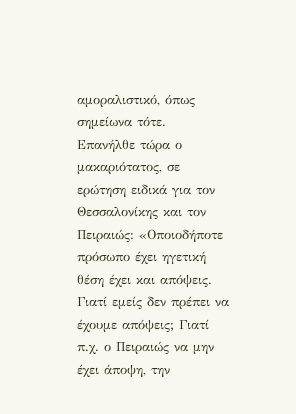αμοραλιστικό, όπως σημείωνα τότε.
Επανήλθε τώρα ο μακαριότατος, σε ερώτηση ειδικά για τον Θεσσαλονίκης και τον Πειραιώς: «Οποιοδήποτε πρόσωπο έχει ηγετική θέση έχει και απόψεις. Γιατί εμείς δεν πρέπει να έχουμε απόψεις; Γιατί π.χ. ο Πειραιώς να μην έχει άποψη, την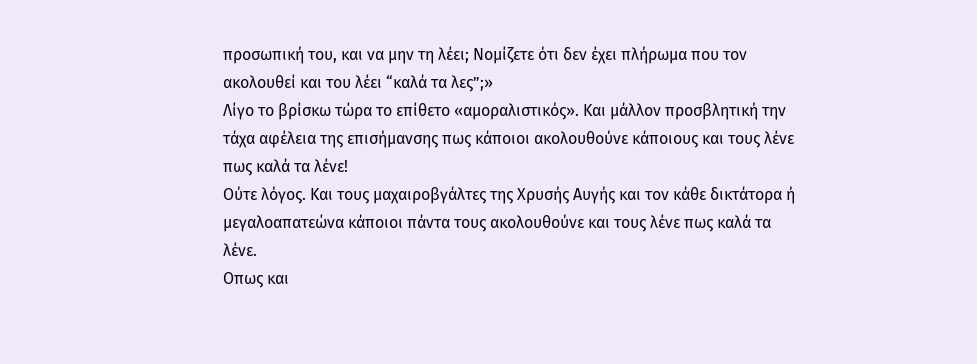προσωπική του, και να μην τη λέει; Νομίζετε ότι δεν έχει πλήρωμα που τον ακολουθεί και του λέει “καλά τα λες”;»
Λίγο το βρίσκω τώρα το επίθετο «αμοραλιστικός». Και μάλλον προσβλητική την τάχα αφέλεια της επισήμανσης πως κάποιοι ακολουθούνε κάποιους και τους λένε πως καλά τα λένε!
Ούτε λόγος. Και τους μαχαιροβγάλτες της Χρυσής Αυγής και τον κάθε δικτάτορα ή μεγαλοαπατεώνα κάποιοι πάντα τους ακολουθούνε και τους λένε πως καλά τα λένε.
Οπως και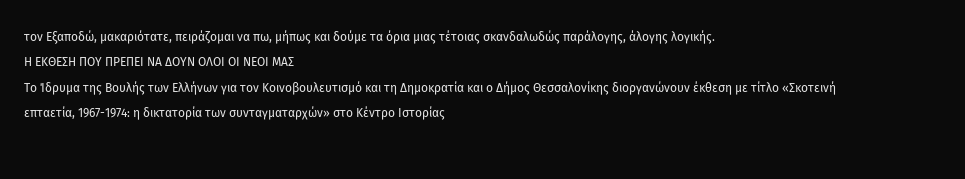τον Εξαποδώ, μακαριότατε, πειράζομαι να πω, μήπως και δούμε τα όρια μιας τέτοιας σκανδαλωδώς παράλογης, άλογης λογικής.
Η ΕΚΘΕΣΗ ΠΟΥ ΠΡΕΠΕΙ ΝΑ ΔΟΥΝ ΟΛΟΙ ΟΙ ΝΕΟΙ ΜΑΣ
Το Ίδρυμα της Βουλής των Ελλήνων για τον Κοινοβουλευτισμό και τη Δημοκρατία και ο Δήμος Θεσσαλονίκης διοργανώνουν έκθεση με τίτλο «Σκοτεινή επταετία, 1967-1974: η δικτατορία των συνταγματαρχών» στο Κέντρο Ιστορίας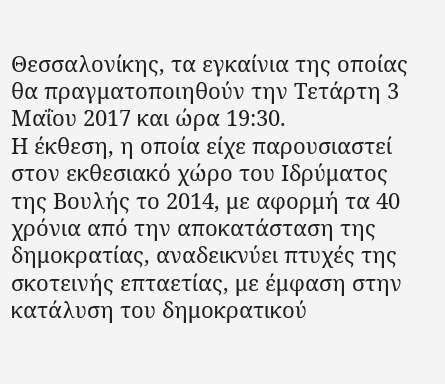Θεσσαλονίκης, τα εγκαίνια της οποίας θα πραγματοποιηθούν την Τετάρτη 3 Μαΐου 2017 και ώρα 19:30.
Η έκθεση, η οποία είχε παρουσιαστεί στον εκθεσιακό χώρο του Ιδρύματος της Βουλής το 2014, με αφορμή τα 40 χρόνια από την αποκατάσταση της δημοκρατίας, αναδεικνύει πτυχές της σκοτεινής επταετίας, με έμφαση στην κατάλυση του δημοκρατικού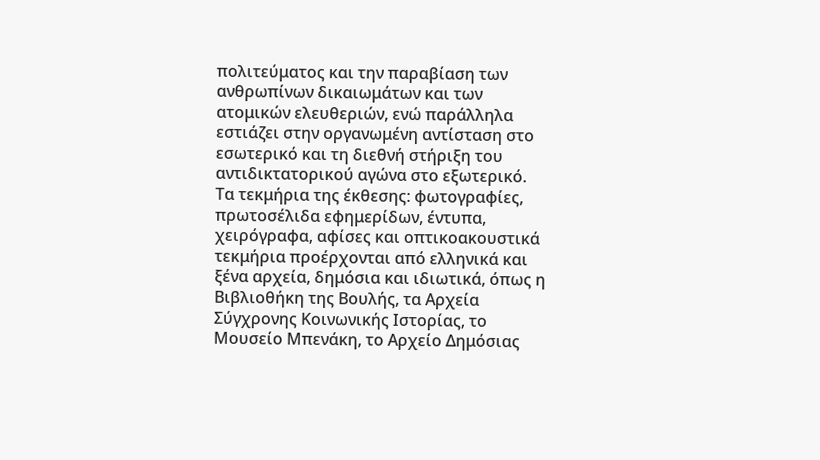πολιτεύματος και την παραβίαση των ανθρωπίνων δικαιωμάτων και των ατομικών ελευθεριών, ενώ παράλληλα εστιάζει στην οργανωμένη αντίσταση στο εσωτερικό και τη διεθνή στήριξη του αντιδικτατορικού αγώνα στο εξωτερικό.
Τα τεκμήρια της έκθεσης: φωτογραφίες, πρωτοσέλιδα εφημερίδων, έντυπα, χειρόγραφα, αφίσες και οπτικοακουστικά τεκμήρια προέρχονται από ελληνικά και ξένα αρχεία, δημόσια και ιδιωτικά, όπως η Βιβλιοθήκη της Βουλής, τα Αρχεία Σύγχρονης Κοινωνικής Ιστορίας, το Μουσείο Μπενάκη, το Αρχείο Δημόσιας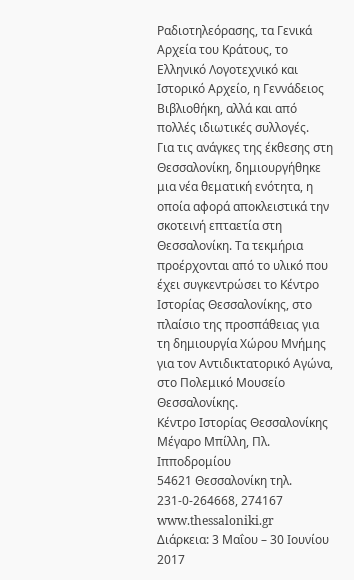Ραδιοτηλεόρασης, τα Γενικά Αρχεία του Κράτους, το Ελληνικό Λογοτεχνικό και Ιστορικό Αρχείο, η Γεννάδειος Βιβλιοθήκη, αλλά και από πολλές ιδιωτικές συλλογές.
Για τις ανάγκες της έκθεσης στη Θεσσαλονίκη, δημιουργήθηκε μια νέα θεματική ενότητα, η οποία αφορά αποκλειστικά την σκοτεινή επταετία στη Θεσσαλονίκη. Τα τεκμήρια προέρχονται από το υλικό που έχει συγκεντρώσει το Κέντρο Ιστορίας Θεσσαλονίκης, στο πλαίσιο της προσπάθειας για τη δημιουργία Χώρου Μνήμης για τον Αντιδικτατορικό Αγώνα, στο Πολεμικό Μουσείο Θεσσαλονίκης.
Κέντρο Ιστορίας Θεσσαλονίκης
Μέγαρο Μπίλλη, Πλ. Ιπποδρομίου
54621 Θεσσαλονίκη τηλ. 231-0-264668, 274167
www.thessaloniki.gr
Διάρκεια: 3 Μαΐου – 30 Ιουνίου 2017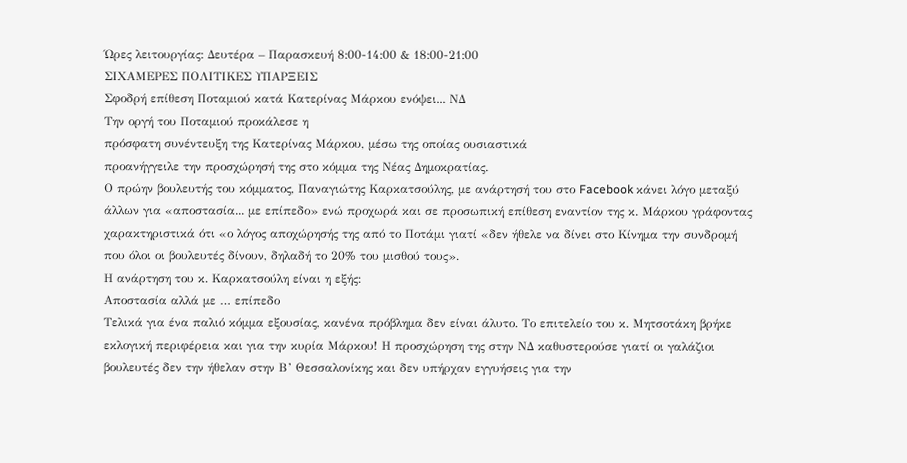Ώρες λειτουργίας: Δευτέρα – Παρασκευή 8:00-14:00 & 18:00-21:00
ΣΙΧΑΜΕΡΕΣ ΠΟΛΙΤΙΚΕΣ ΥΠΑΡΞΕΙΣ
Σφοδρή επίθεση Ποταμιού κατά Κατερίνας Μάρκου ενόψει... ΝΔ
Την οργή του Ποταμιού προκάλεσε η
πρόσφατη συνέντευξη της Κατερίνας Μάρκου, μέσω της οποίας ουσιαστικά
προανήγγειλε την προσχώρησή της στο κόμμα της Νέας Δημοκρατίας.
Ο πρώην βουλευτής του κόμματος, Παναγιώτης Καρκατσούλης, με ανάρτησή του στο Facebook κάνει λόγο μεταξύ άλλων για «αποστασία... με επίπεδο» ενώ προχωρά και σε προσωπική επίθεση εναντίον της κ. Μάρκου γράφοντας χαρακτηριστικά ότι «ο λόγος αποχώρησής της από το Ποτάμι γιατί «δεν ήθελε να δίνει στο Κίνημα την συνδρομή που όλοι οι βουλευτές δίνουν, δηλαδή το 20% του μισθού τους».
Η ανάρτηση του κ. Καρκατσούλη είναι η εξής:
Αποστασία αλλά με … επίπεδο
Τελικά για ένα παλιό κόμμα εξουσίας, κανένα πρόβλημα δεν είναι άλυτο. Το επιτελείο του κ. Μητσοτάκη βρήκε εκλογική περιφέρεια και για την κυρία Μάρκου! Η προσχώρηση της στην ΝΔ καθυστερούσε γιατί οι γαλάζιοι βουλευτές δεν την ήθελαν στην Β’ Θεσσαλονίκης και δεν υπήρχαν εγγυήσεις για την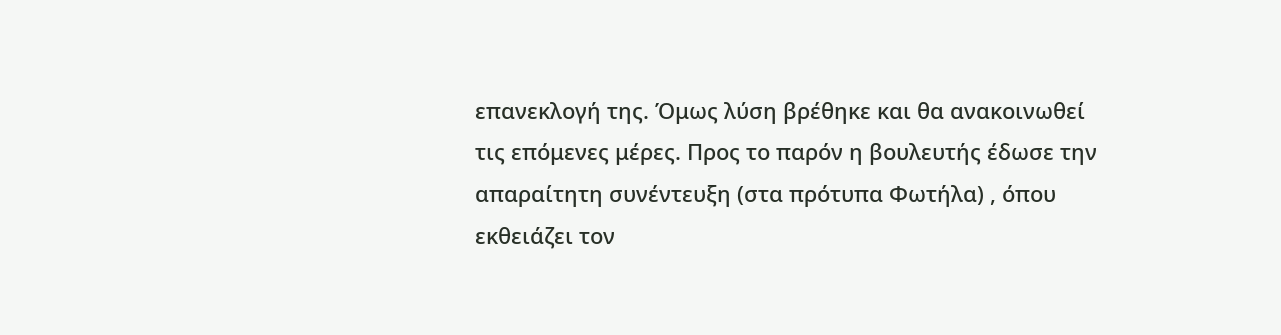επανεκλογή της. Όμως λύση βρέθηκε και θα ανακοινωθεί τις επόμενες μέρες. Προς το παρόν η βουλευτής έδωσε την απαραίτητη συνέντευξη (στα πρότυπα Φωτήλα) , όπου εκθειάζει τον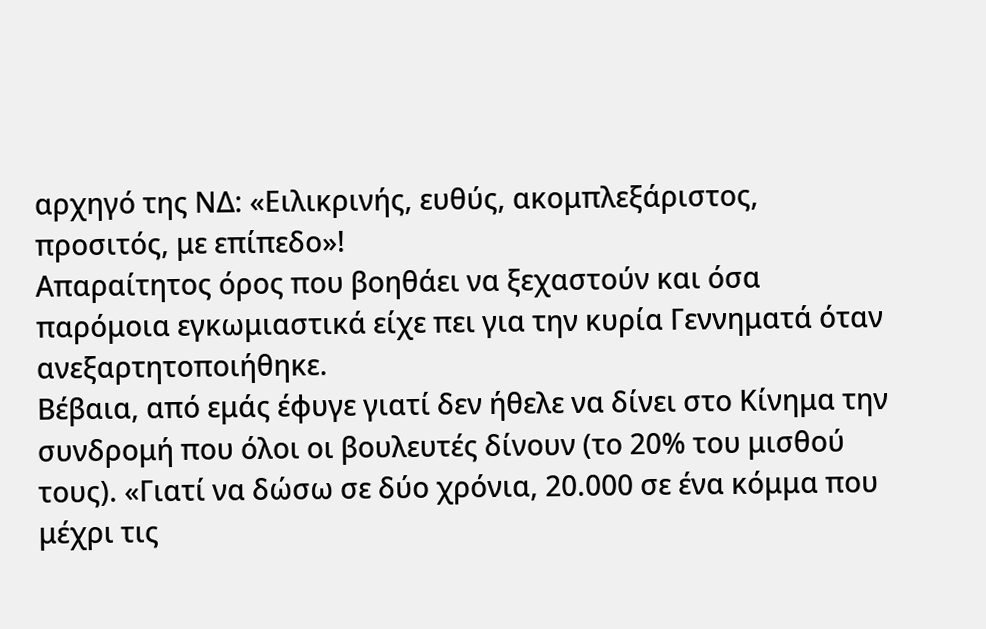αρχηγό της ΝΔ: «Ειλικρινής, ευθύς, ακομπλεξάριστος, προσιτός, με επίπεδο»!
Απαραίτητος όρος που βοηθάει να ξεχαστούν και όσα παρόμοια εγκωμιαστικά είχε πει για την κυρία Γεννηματά όταν ανεξαρτητοποιήθηκε.
Βέβαια, από εμάς έφυγε γιατί δεν ήθελε να δίνει στο Κίνημα την συνδρομή που όλοι οι βουλευτές δίνουν (το 20% του μισθού τους). «Γιατί να δώσω σε δύο χρόνια, 20.000 σε ένα κόμμα που μέχρι τις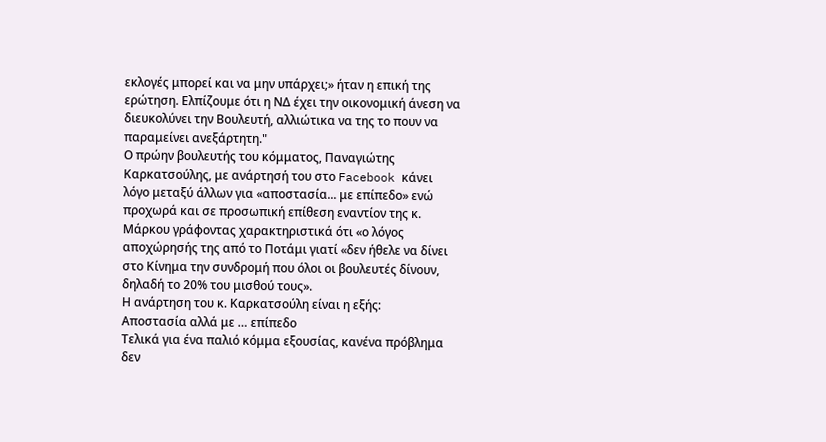εκλογές μπορεί και να μην υπάρχει;» ήταν η επική της ερώτηση. Ελπίζουμε ότι η ΝΔ έχει την οικονομική άνεση να διευκολύνει την Βουλευτή, αλλιώτικα να της το πουν να παραμείνει ανεξάρτητη."
Ο πρώην βουλευτής του κόμματος, Παναγιώτης Καρκατσούλης, με ανάρτησή του στο Facebook κάνει λόγο μεταξύ άλλων για «αποστασία... με επίπεδο» ενώ προχωρά και σε προσωπική επίθεση εναντίον της κ. Μάρκου γράφοντας χαρακτηριστικά ότι «ο λόγος αποχώρησής της από το Ποτάμι γιατί «δεν ήθελε να δίνει στο Κίνημα την συνδρομή που όλοι οι βουλευτές δίνουν, δηλαδή το 20% του μισθού τους».
Η ανάρτηση του κ. Καρκατσούλη είναι η εξής:
Αποστασία αλλά με … επίπεδο
Τελικά για ένα παλιό κόμμα εξουσίας, κανένα πρόβλημα δεν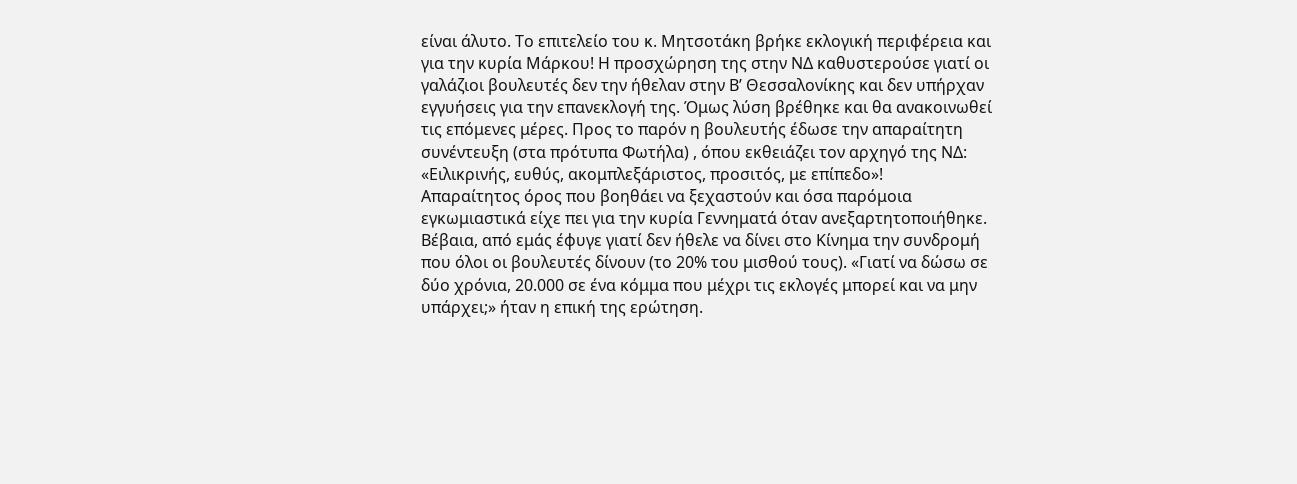είναι άλυτο. Το επιτελείο του κ. Μητσοτάκη βρήκε εκλογική περιφέρεια και για την κυρία Μάρκου! Η προσχώρηση της στην ΝΔ καθυστερούσε γιατί οι γαλάζιοι βουλευτές δεν την ήθελαν στην Β’ Θεσσαλονίκης και δεν υπήρχαν εγγυήσεις για την επανεκλογή της. Όμως λύση βρέθηκε και θα ανακοινωθεί τις επόμενες μέρες. Προς το παρόν η βουλευτής έδωσε την απαραίτητη συνέντευξη (στα πρότυπα Φωτήλα) , όπου εκθειάζει τον αρχηγό της ΝΔ: «Ειλικρινής, ευθύς, ακομπλεξάριστος, προσιτός, με επίπεδο»!
Απαραίτητος όρος που βοηθάει να ξεχαστούν και όσα παρόμοια εγκωμιαστικά είχε πει για την κυρία Γεννηματά όταν ανεξαρτητοποιήθηκε.
Βέβαια, από εμάς έφυγε γιατί δεν ήθελε να δίνει στο Κίνημα την συνδρομή που όλοι οι βουλευτές δίνουν (το 20% του μισθού τους). «Γιατί να δώσω σε δύο χρόνια, 20.000 σε ένα κόμμα που μέχρι τις εκλογές μπορεί και να μην υπάρχει;» ήταν η επική της ερώτηση.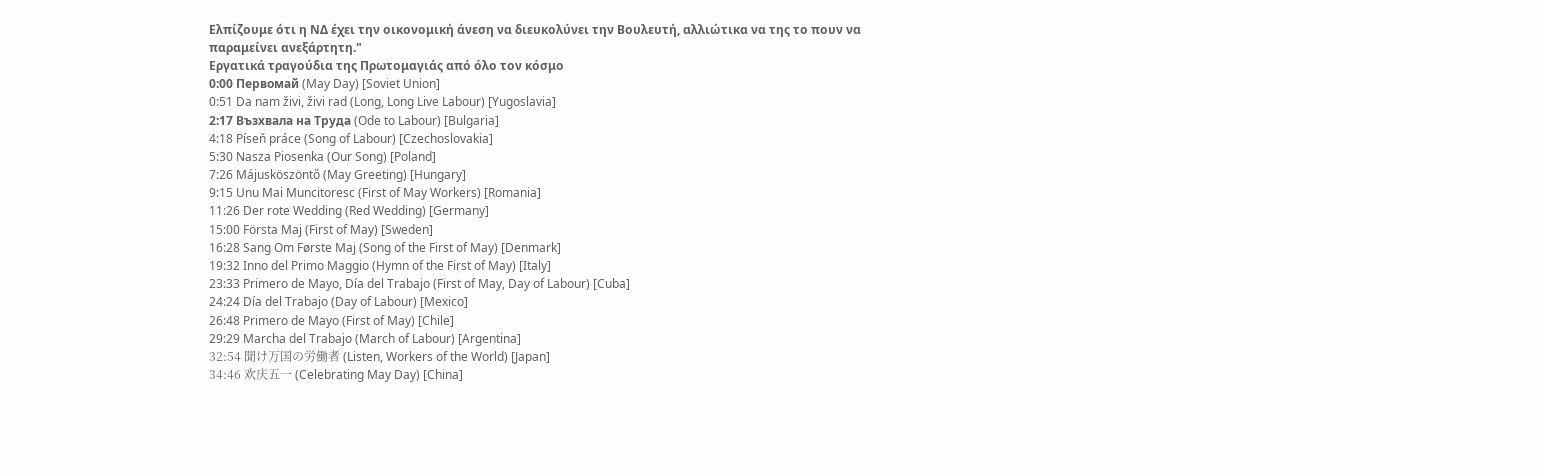Ελπίζουμε ότι η ΝΔ έχει την οικονομική άνεση να διευκολύνει την Βουλευτή, αλλιώτικα να της το πουν να παραμείνει ανεξάρτητη."
Εργατικά τραγούδια της Πρωτομαγιάς από όλο τον κόσμο
0:00 Первомай (May Day) [Soviet Union]
0:51 Da nam živi, živi rad (Long, Long Live Labour) [Yugoslavia]
2:17 Възхвала на Труда (Ode to Labour) [Bulgaria]
4:18 Píseň práce (Song of Labour) [Czechoslovakia]
5:30 Nasza Piosenka (Our Song) [Poland]
7:26 Májusköszöntő (May Greeting) [Hungary]
9:15 Unu Mai Muncitoresc (First of May Workers) [Romania]
11:26 Der rote Wedding (Red Wedding) [Germany]
15:00 Första Maj (First of May) [Sweden]
16:28 Sang Om Første Maj (Song of the First of May) [Denmark]
19:32 Inno del Primo Maggio (Hymn of the First of May) [Italy]
23:33 Primero de Mayo, Día del Trabajo (First of May, Day of Labour) [Cuba]
24:24 Día del Trabajo (Day of Labour) [Mexico]
26:48 Primero de Mayo (First of May) [Chile]
29:29 Marcha del Trabajo (March of Labour) [Argentina]
32:54 聞け万国の労働者 (Listen, Workers of the World) [Japan]
34:46 欢庆五一 (Celebrating May Day) [China]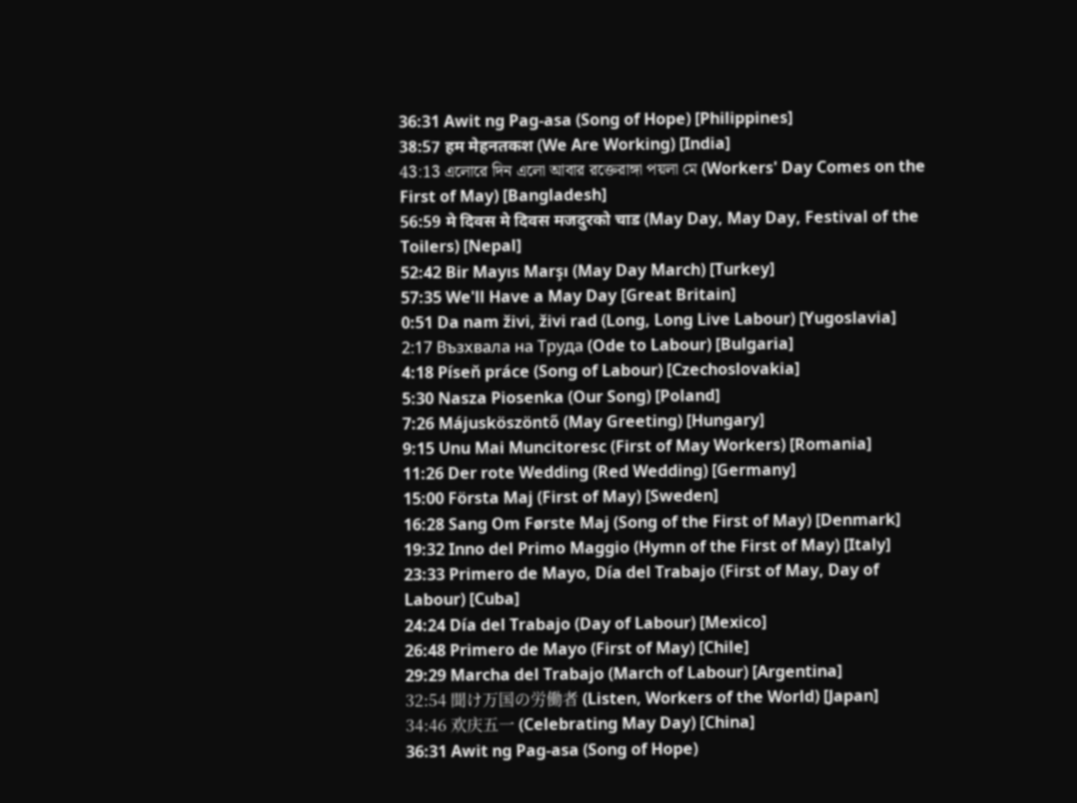36:31 Awit ng Pag-asa (Song of Hope) [Philippines]
38:57 हम मेहनतकश (We Are Working) [India]
43:13 এলোরে দিন এলো আবার রক্তেরাঙ্গা পয়লা মে (Workers' Day Comes on the First of May) [Bangladesh]
56:59 मे दिवस मे दिवस मजदुरको चाड (May Day, May Day, Festival of the Toilers) [Nepal]
52:42 Bir Mayıs Marşı (May Day March) [Turkey]
57:35 We'll Have a May Day [Great Britain]
0:51 Da nam živi, živi rad (Long, Long Live Labour) [Yugoslavia]
2:17 Възхвала на Труда (Ode to Labour) [Bulgaria]
4:18 Píseň práce (Song of Labour) [Czechoslovakia]
5:30 Nasza Piosenka (Our Song) [Poland]
7:26 Májusköszöntő (May Greeting) [Hungary]
9:15 Unu Mai Muncitoresc (First of May Workers) [Romania]
11:26 Der rote Wedding (Red Wedding) [Germany]
15:00 Första Maj (First of May) [Sweden]
16:28 Sang Om Første Maj (Song of the First of May) [Denmark]
19:32 Inno del Primo Maggio (Hymn of the First of May) [Italy]
23:33 Primero de Mayo, Día del Trabajo (First of May, Day of Labour) [Cuba]
24:24 Día del Trabajo (Day of Labour) [Mexico]
26:48 Primero de Mayo (First of May) [Chile]
29:29 Marcha del Trabajo (March of Labour) [Argentina]
32:54 聞け万国の労働者 (Listen, Workers of the World) [Japan]
34:46 欢庆五一 (Celebrating May Day) [China]
36:31 Awit ng Pag-asa (Song of Hope)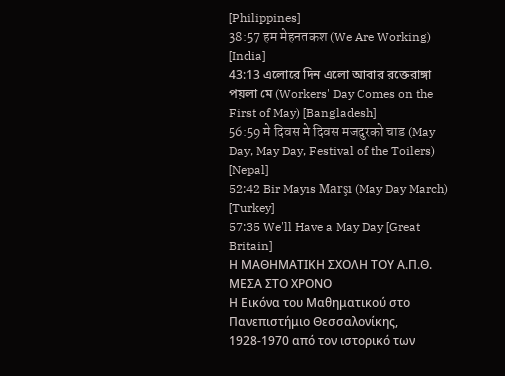[Philippines]
38:57 हम मेहनतकश (We Are Working) [India]
43:13 এলোরে দিন এলো আবার রক্তেরাঙ্গা পয়লা মে (Workers' Day Comes on the First of May) [Bangladesh]
56:59 मे दिवस मे दिवस मजदुरको चाड (May Day, May Day, Festival of the Toilers) [Nepal]
52:42 Bir Mayıs Marşı (May Day March) [Turkey]
57:35 We'll Have a May Day [Great Britain]
Η ΜΑΘΗΜΑΤΙΚΗ ΣΧΟΛΗ ΤΟΥ Α.Π.Θ. ΜΕΣΑ ΣΤΟ ΧΡΟΝΟ
Η Εικόνα του Μαθηματικού στο Πανεπιστήμιο Θεσσαλονίκης, 1928-1970 από τον ιστορικό των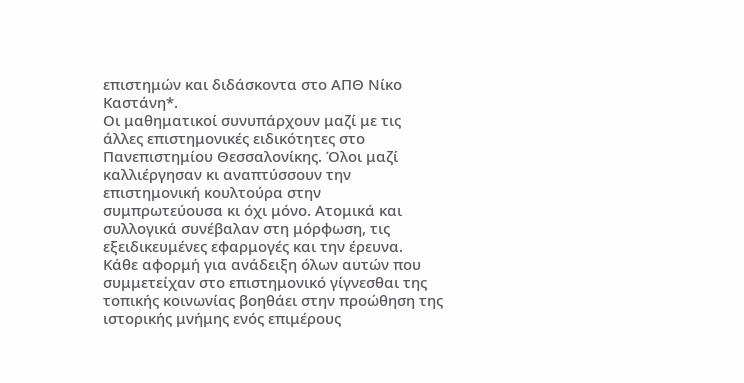επιστημών και διδάσκοντα στο ΑΠΘ Νίκο Καστάνη*.
Οι μαθηματικοί συνυπάρχουν μαζί με τις άλλες επιστημονικές ειδικότητες στο Πανεπιστημίου Θεσσαλονίκης. Όλοι μαζί καλλιέργησαν κι αναπτύσσουν την επιστημονική κουλτούρα στην συμπρωτεύουσα κι όχι μόνο. Ατομικά και συλλογικά συνέβαλαν στη μόρφωση, τις εξειδικευμένες εφαρμογές και την έρευνα.
Κάθε αφορμή για ανάδειξη όλων αυτών που συμμετείχαν στο επιστημονικό γίγνεσθαι της τοπικής κοινωνίας βοηθάει στην προώθηση της ιστορικής μνήμης ενός επιμέρους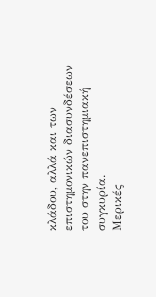κλάδου, αλλά και των επιστημονικών διασυνδέσεων του στην πανεπιστημιακή συγκυρία.
Μερικές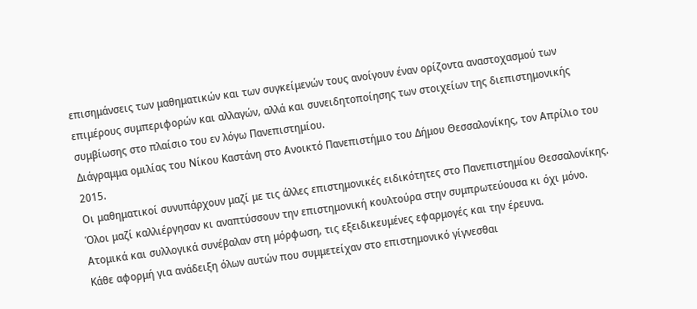επισημάνσεις των μαθηματικών και των συγκείμενών τους ανοίγουν έναν ορίζοντα αναστοχασμού των επιμέρους συμπεριφορών και αλλαγών, αλλά και συνειδητοποίησης των στοιχείων της διεπιστημονικής συμβίωσης στο πλαίσιο του εν λόγω Πανεπιστημίου.
Διάγραμμα ομιλίας του Νίκου Καστάνη στο Ανοικτό Πανεπιστήμιο του Δήμου Θεσσαλονίκης, τον Απρίλιο του 2015.
Οι μαθηματικοί συνυπάρχουν μαζί με τις άλλες επιστημονικές ειδικότητες στο Πανεπιστημίου Θεσσαλονίκης. Όλοι μαζί καλλιέργησαν κι αναπτύσσουν την επιστημονική κουλτούρα στην συμπρωτεύουσα κι όχι μόνο. Ατομικά και συλλογικά συνέβαλαν στη μόρφωση, τις εξειδικευμένες εφαρμογές και την έρευνα.
Κάθε αφορμή για ανάδειξη όλων αυτών που συμμετείχαν στο επιστημονικό γίγνεσθαι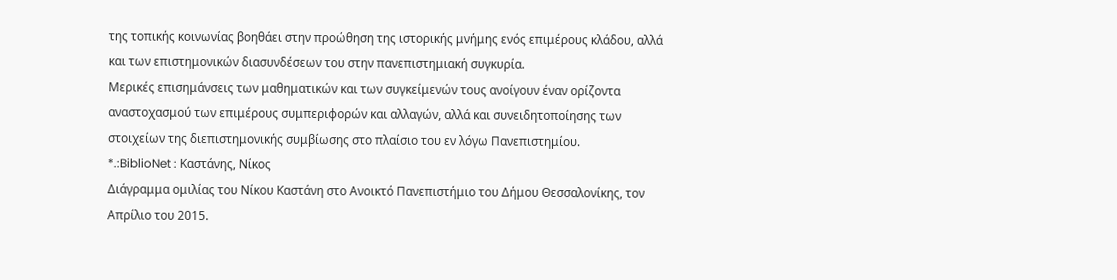της τοπικής κοινωνίας βοηθάει στην προώθηση της ιστορικής μνήμης ενός επιμέρους κλάδου, αλλά και των επιστημονικών διασυνδέσεων του στην πανεπιστημιακή συγκυρία.
Μερικές επισημάνσεις των μαθηματικών και των συγκείμενών τους ανοίγουν έναν ορίζοντα αναστοχασμού των επιμέρους συμπεριφορών και αλλαγών, αλλά και συνειδητοποίησης των στοιχείων της διεπιστημονικής συμβίωσης στο πλαίσιο του εν λόγω Πανεπιστημίου.
*.:BiblioNet : Καστάνης, Νίκος
Διάγραμμα ομιλίας του Νίκου Καστάνη στο Ανοικτό Πανεπιστήμιο του Δήμου Θεσσαλονίκης, τον Απρίλιο του 2015.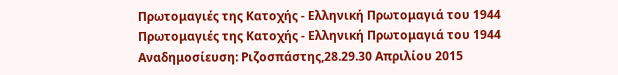Πρωτομαγιές της Κατοχής - Ελληνική Πρωτομαγιά του 1944
Πρωτομαγιές της Κατοχής - Ελληνική Πρωτομαγιά του 1944
Αναδημοσίευση: Ριζοσπάστης,28.29.30 Απριλίου 2015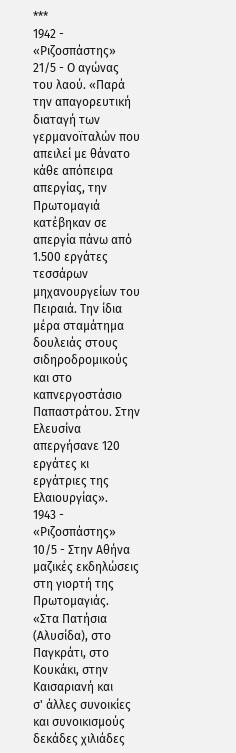***
1942 - «Ριζοσπάστης» 21/5 - Ο αγώνας του λαού. «Παρά την απαγορευτική διαταγή των γερμανοϊταλών που απειλεί με θάνατο κάθε απόπειρα απεργίας, την Πρωτομαγιά κατέβηκαν σε απεργία πάνω από 1.500 εργάτες τεσσάρων μηχανουργείων του Πειραιά. Την ίδια μέρα σταμάτημα δουλειάς στους σιδηροδρομικούς και στο καπνεργοστάσιο Παπαστράτου. Στην Ελευσίνα απεργήσανε 120 εργάτες κι εργάτριες της Ελαιουργίας».
1943 - «Ριζοσπάστης» 10/5 - Στην Αθήνα μαζικές εκδηλώσεις στη γιορτή της Πρωτομαγιάς.
«Στα Πατήσια (Αλυσίδα), στο Παγκράτι, στο Κουκάκι, στην Καισαριανή και
σ' άλλες συνοικίες και συνοικισμούς δεκάδες χιλιάδες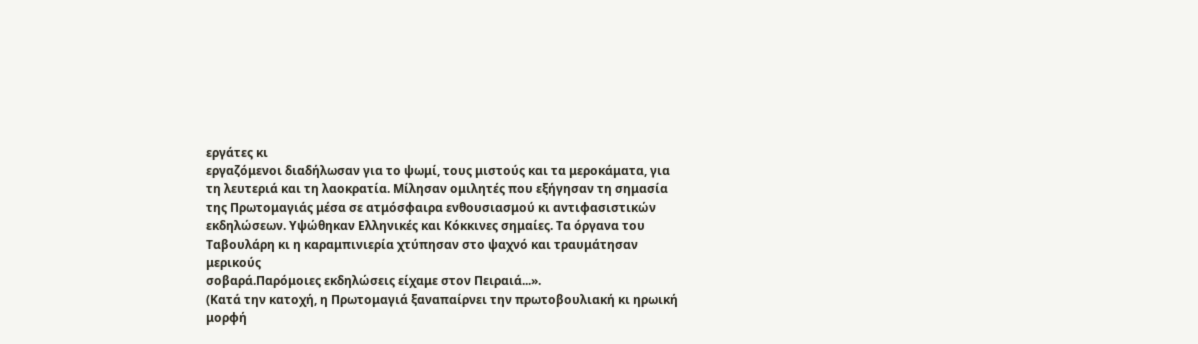εργάτες κι
εργαζόμενοι διαδήλωσαν για το ψωμί, τους μιστούς και τα μεροκάματα, για
τη λευτεριά και τη λαοκρατία. Μίλησαν ομιλητές που εξήγησαν τη σημασία
της Πρωτομαγιάς μέσα σε ατμόσφαιρα ενθουσιασμού κι αντιφασιστικών
εκδηλώσεων. Υψώθηκαν Ελληνικές και Κόκκινες σημαίες. Τα όργανα του
Ταβουλάρη κι η καραμπινιερία χτύπησαν στο ψαχνό και τραυμάτησαν μερικούς
σοβαρά.Παρόμοιες εκδηλώσεις είχαμε στον Πειραιά...».
(Κατά την κατοχή, η Πρωτομαγιά ξαναπαίρνει την πρωτοβουλιακή κι ηρωική μορφή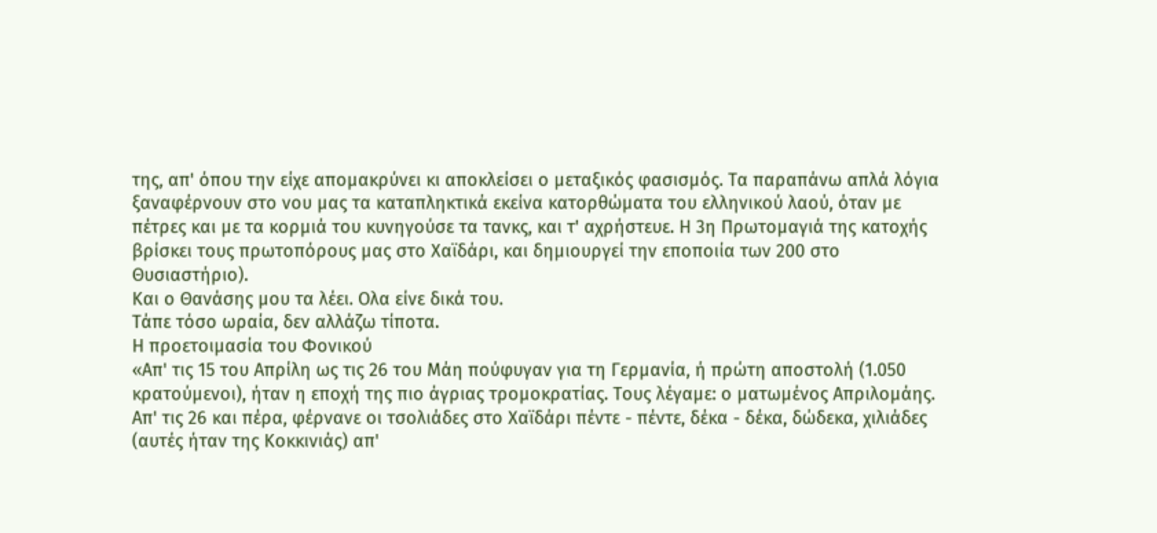της, απ' όπου την είχε απομακρύνει κι αποκλείσει ο μεταξικός φασισμός. Τα παραπάνω απλά λόγια ξαναφέρνουν στο νου μας τα καταπληκτικά εκείνα κατορθώματα του ελληνικού λαού, όταν με πέτρες και με τα κορμιά του κυνηγούσε τα τανκς, και τ' αχρήστευε. Η 3η Πρωτομαγιά της κατοχής βρίσκει τους πρωτοπόρους μας στο Χαϊδάρι, και δημιουργεί την εποποιία των 200 στο Θυσιαστήριο).
Και ο Θανάσης μου τα λέει. Ολα είνε δικά του.
Τάπε τόσο ωραία, δεν αλλάζω τίποτα.
Η προετοιμασία του Φονικού
«Απ' τις 15 του Απρίλη ως τις 26 του Μάη πούφυγαν για τη Γερμανία, ή πρώτη αποστολή (1.050 κρατούμενοι), ήταν η εποχή της πιο άγριας τρομοκρατίας. Τους λέγαμε: ο ματωμένος Απριλομάης. Απ' τις 26 και πέρα, φέρνανε οι τσολιάδες στο Χαϊδάρι πέντε - πέντε, δέκα - δέκα, δώδεκα, χιλιάδες (αυτές ήταν της Κοκκινιάς) απ'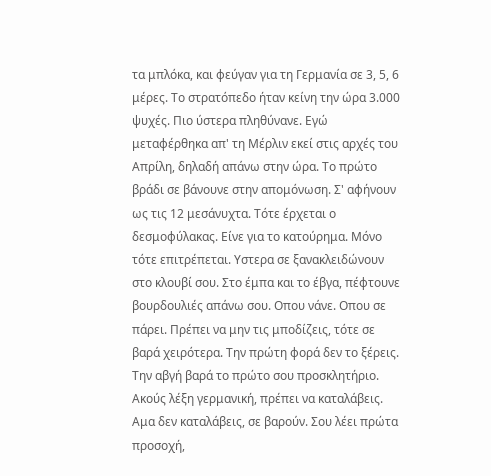τα μπλόκα, και φεύγαν για τη Γερμανία σε 3, 5, 6 μέρες. Το στρατόπεδο ήταν κείνη την ώρα 3.000 ψυχές. Πιο ύστερα πληθύνανε. Εγώ μεταφέρθηκα απ' τη Μέρλιν εκεί στις αρχές του Απρίλη, δηλαδή απάνω στην ώρα. Το πρώτο βράδι σε βάνουνε στην απομόνωση. Σ' αφήνουν ως τις 12 μεσάνυχτα. Τότε έρχεται ο δεσμοφύλακας. Είνε για το κατούρημα. Μόνο τότε επιτρέπεται. Υστερα σε ξανακλειδώνουν στο κλουβί σου. Στο έμπα και το έβγα, πέφτουνε βουρδουλιές απάνω σου. Οπου νάνε. Οπου σε πάρει. Πρέπει να μην τις μποδίζεις, τότε σε βαρά χειρότερα. Την πρώτη φορά δεν το ξέρεις. Την αβγή βαρά το πρώτο σου προσκλητήριο. Ακούς λέξη γερμανική, πρέπει να καταλάβεις. Αμα δεν καταλάβεις, σε βαρούν. Σου λέει πρώτα προσοχή,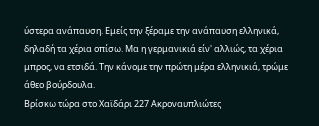ύστερα ανάπαυση. Εμείς την ξέραμε την ανάπαυση ελληνικά, δηλαδή τα χέρια οπίσω. Μα η γερμανικιά είν' αλλιώς, τα χέρια μπρος, να ετσιδά. Την κάνομε την πρώτη μέρα ελληνικιά, τρώμε άθεο βούρδουλα.
Βρίσκω τώρα στο Χαϊδάρι 227 Ακροναυπλιώτες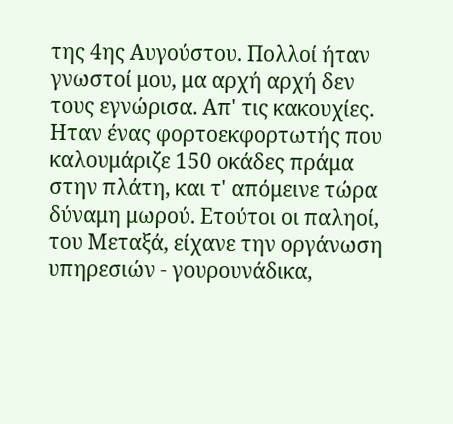της 4ης Αυγούστου. Πολλοί ήταν γνωστοί μου, μα αρχή αρχή δεν τους εγνώρισα. Απ' τις κακουχίες. Ηταν ένας φορτοεκφορτωτής που καλουμάριζε 150 οκάδες πράμα στην πλάτη, και τ' απόμεινε τώρα δύναμη μωρού. Ετούτοι oι παληοί, του Μεταξά, είχανε την οργάνωση υπηρεσιών - γουρουνάδικα,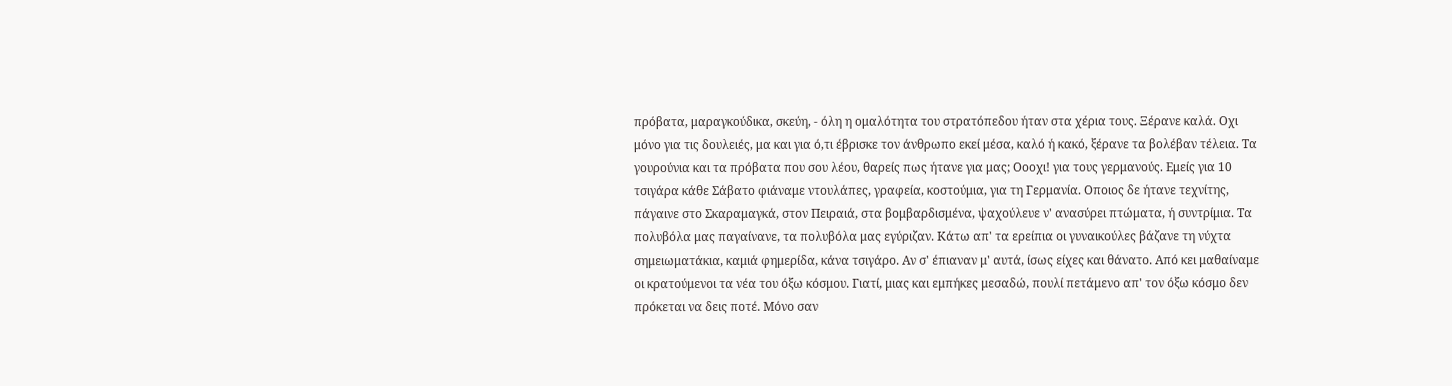πρόβατα, μαραγκούδικα, σκεύη, - όλη η ομαλότητα του στρατόπεδου ήταν στα χέρια τους. Ξέρανε καλά. Οχι μόνο για τις δουλειές, μα και για ό,τι έβρισκε τον άνθρωπο εκεί μέσα, καλό ή κακό, ξέρανε τα βολέβαν τέλεια. Τα γουρούνια και τα πρόβατα που σου λέου, θαρείς πως ήτανε για μας; Οοοχι! για τους γερμανούς. Εμείς για 10 τσιγάρα κάθε Σάβατο φιάναμε ντουλάπες, γραφεία, κοστούμια, για τη Γερμανία. Οποιος δε ήτανε τεχνίτης, πάγαινε στο Σκαραμαγκά, στον Πειραιά, στα βομβαρδισμένα, ψαχούλευε ν' ανασύρει πτώματα, ή συντρίμια. Τα πολυβόλα μας παγαίνανε, τα πολυβόλα μας εγύριζαν. Κάτω απ' τα ερείπια οι γυναικούλες βάζανε τη νύχτα σημειωματάκια, καμιά φημερίδα, κάνα τσιγάρο. Αν σ' έπιαναν μ' αυτά, ίσως είχες και θάνατο. Από κει μαθαίναμε οι κρατούμενοι τα νέα του όξω κόσμου. Γιατί, μιας και εμπήκες μεσαδώ, πουλί πετάμενο απ' τον όξω κόσμο δεν πρόκεται να δεις ποτέ. Μόνο σαν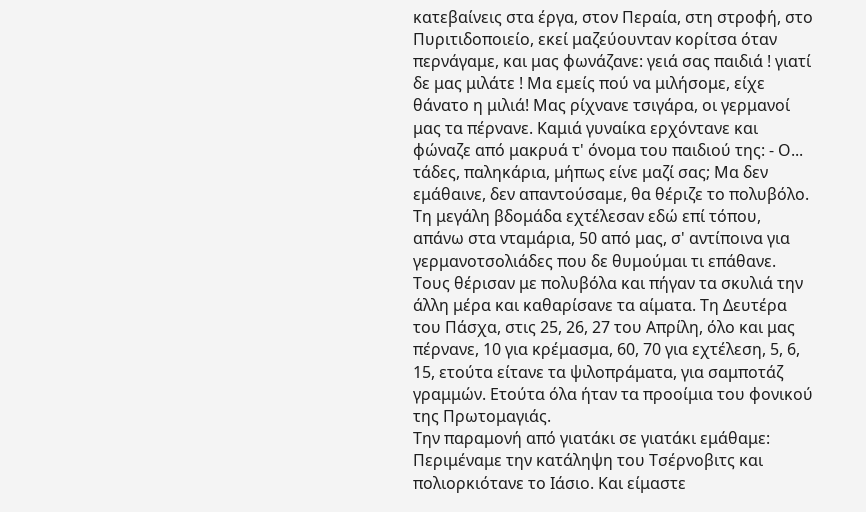κατεβαίνεις στα έργα, στον Περαία, στη στροφή, στο Πυριτιδοποιείο, εκεί μαζεύουνταν κορίτσα όταν περνάγαμε, και μας φωνάζανε: γειά σας παιδιά ! γιατί δε μας μιλάτε ! Μα εμείς πού να μιλήσομε, είχε θάνατο η μιλιά! Μας ρίχνανε τσιγάρα, οι γερμανοί μας τα πέρνανε. Καμιά γυναίκα ερχόντανε και φώναζε από μακρυά τ' όνομα του παιδιού της: - Ο... τάδες, παληκάρια, μήπως είνε μαζί σας; Μα δεν εμάθαινε, δεν απαντούσαμε, θα θέριζε το πολυβόλο.
Τη μεγάλη βδομάδα εχτέλεσαν εδώ επί τόπου, απάνω στα νταμάρια, 50 από μας, σ' αντίποινα για γερμανοτσολιάδες που δε θυμούμαι τι επάθανε. Τους θέρισαν με πολυβόλα και πήγαν τα σκυλιά την άλλη μέρα και καθαρίσανε τα αίματα. Τη Δευτέρα του Πάσχα, στις 25, 26, 27 του Απρίλη, όλο και μας πέρνανε, 10 για κρέμασμα, 60, 70 για εχτέλεση, 5, 6, 15, ετούτα είτανε τα ψιλοπράματα, για σαμποτάζ γραμμών. Ετούτα όλα ήταν τα προοίμια του φονικού της Πρωτομαγιάς.
Την παραμονή από γιατάκι σε γιατάκι εμάθαμε: Περιμέναμε την κατάληψη του Τσέρνοβιτς και πολιορκιότανε το Ιάσιο. Και είμαστε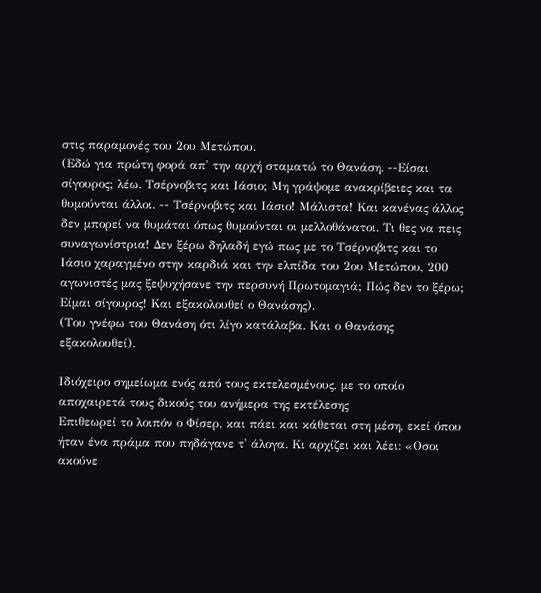στις παραμονές του 2ου Μετώπου.
(Εδώ για πρώτη φορά απ' την αρχή σταματώ το Θανάση. --Είσαι σίγουρος; λέω. Τσέρνοβιτς και Ιάσιο; Μη γράψομε ανακρίβειες και τα θυμούνται άλλοι. -- Τσέρνοβιτς και Ιάσιο! Μάλιστα! Και κανένας άλλος δεν μπορεί να θυμάται όπως θυμούνται οι μελλοθάνατοι. Τι θες να πεις συναγωνίστρια! Δεν ξέρω δηλαδή εγώ πως με το Τσέρνοβιτς και το Ιάσιο χαραγμένο στην καρδιά και την ελπίδα του 2ου Μετώπου, 200 αγωνιστές μας ξεψυχήσανε την περσυνή Πρωτομαγιά; Πώς δεν το ξέρω; Είμαι σίγουρος! Και εξακολουθεί ο Θανάσης).
(Του γνέφω του Θανάση ότι λίγο κατάλαβα. Και ο Θανάσης εξακολουθεί).

Ιδιόχειρο σημείωμα ενός από τους εκτελεσμένους, με το οποίο αποχαιρετά τους δικούς του ανήμερα της εκτέλεσης
Επιθεωρεί το λοιπόν ο Φίσερ, και πάει και κάθεται στη μέση, εκεί όπου ήταν ένα πράμα που πηδάγανε τ' άλογα. Κι αρχίζει και λέει: «Οσοι ακούνε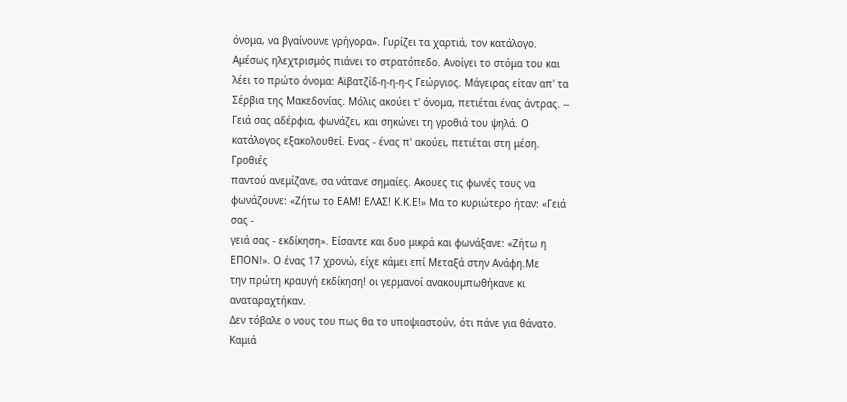όνομα, να βγαίνουνε γρήγορα». Γυρίζει τα χαρτιά, τον κατάλογο. Αμέσως ηλεχτρισμός πιάνει το στρατόπεδο. Ανοίγει το στόμα του και λέει το πρώτο όνομα: Αϊβατζίδ-η-η-η-ς Γεώργιος. Μάγειρας είταν απ' τα Σέρβια της Μακεδονίας. Μόλις ακούει τ' όνομα, πετιέται ένας άντρας. -- Γειά σας αδέρφια, φωνάζει, και σηκώνει τη γροθιά του ψηλά. Ο κατάλογος εξακολουθεί. Ενας - ένας π' ακούει, πετιέται στη μέση.
Γροθιές
παντού ανεμίζανε, σα νάτανε σημαίες. Ακουες τις φωνές τους να
φωνάζουνε: «Ζήτω το ΕΑΜ! ΕΛΑΣ! Κ.Κ.Ε!» Μα το κυριώτερο ήταν: «Γειά σας -
γειά σας - εκδίκηση». Είσαντε και δυο μικρά και φωνάξανε: «Ζήτω η
ΕΠΟΝ!». Ο ένας 17 χρονώ, είχε κάμει επί Μεταξά στην Ανάφη.Με
την πρώτη κραυγή εκδίκηση! οι γερμανοί ανακουμπωθήκανε κι αναταραχτήκαν.
Δεν τόβαλε ο νους του πως θα το υποψιαστούν, ότι πάνε για θάνατο.
Καμιά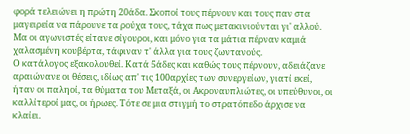φορά τελειώνει η πρώτη 20άδα. Σκοποί τους πέρνουν και τους παν στα μαγειρεία να πάρουνε τα ρούχα τους, τάχα πως μετακινιούνται γι' αλλού. Μα οι αγωνιστές είτανε σίγουροι, και μόνο για τα μάτια πέρναν καμιά χαλασμένη κουβέρτα, τάφιναν τ' άλλα για τους ζωντανούς.
Ο κατάλογος εξακολουθεί. Κατά 5άδες και καθώς τους πέρνουν, αδειάζανε αραιώνανε οι θέσεις, ιδίως απ' τις 100αρχίες των συνεργείων, γιατί εκεί, ήταν οι παληοί, τα θύματα του Μεταξά, οι Ακροναυπλιώτες, οι υπεύθυνοι, οι καλλίτεροί μας, οι ήρωες. Τότε σε μια στιγμή το στρατόπεδο άρχισε να κλαίει.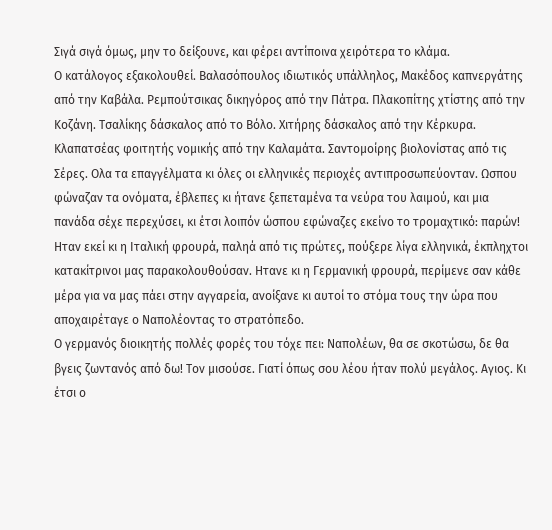Σιγά σιγά όμως, μην το δείξουνε, και φέρει αντίποινα χειρότερα το κλάμα.
Ο κατάλογος εξακολουθεί. Βαλασόπουλος ιδιωτικός υπάλληλος, Μακέδος καπνεργάτης από την Καβάλα. Ρεμπούτσικας δικηγόρος από την Πάτρα. Πλακοπίτης χτίστης από την Κοζάνη. Τσαλίκης δάσκαλος από το Βόλο. Χιτήρης δάσκαλος από την Κέρκυρα. Κλαπατσέας φοιτητής νομικής από την Καλαμάτα. Σαντομοίρης βιολονίστας από τις Σέρες. Ολα τα επαγγέλματα κι όλες οι ελληνικές περιοχές αντιπροσωπεύονταν. Ωσπου φώναζαν τα ονόματα, έβλεπες κι ήτανε ξεπεταμένα τα νεύρα του λαιμού, και μια πανάδα σέχε περεχύσει, κι έτσι λοιπόν ώσπου εφώναζες εκείνο το τρομαχτικό: παρών!
Ηταν εκεί κι η Ιταλική φρουρά, παληά από τις πρώτες, πούξερε λίγα ελληνικά, έκπληχτοι κατακίτρινοι μας παρακολουθούσαν. Ητανε κι η Γερμανική φρουρά, περίμενε σαν κάθε μέρα για να μας πάει στην αγγαρεία, ανοίξανε κι αυτοί το στόμα τους την ώρα που αποχαιρέταγε ο Ναπολέοντας το στρατόπεδο.
Ο γερμανός διοικητής πολλές φορές του τόχε πει: Ναπολέων, θα σε σκοτώσω, δε θα βγεις ζωντανός από δω! Τον μισούσε. Γιατί όπως σου λέου ήταν πολύ μεγάλος. Αγιος. Κι έτσι ο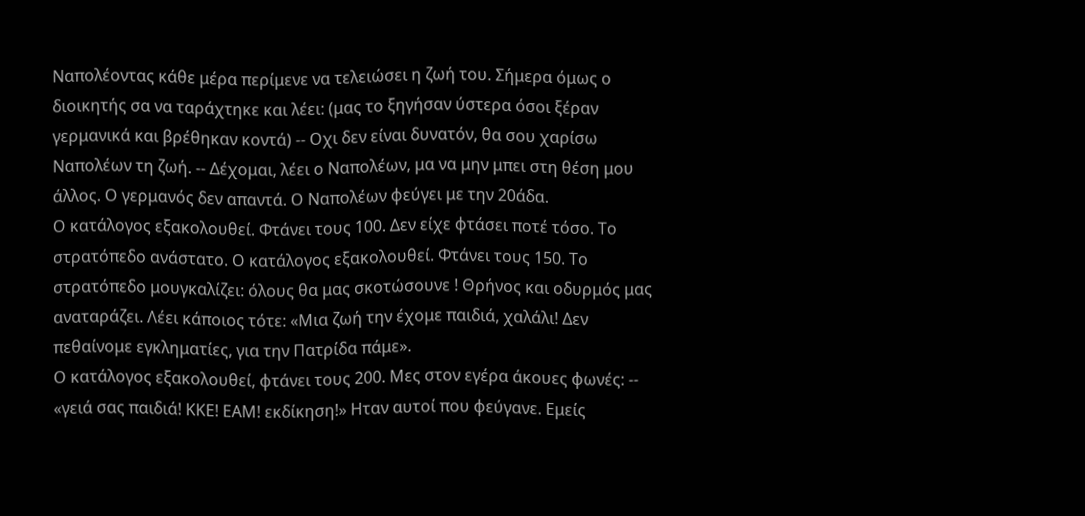Ναπολέοντας κάθε μέρα περίμενε να τελειώσει η ζωή του. Σήμερα όμως ο διοικητής σα να ταράχτηκε και λέει: (μας το ξηγήσαν ύστερα όσοι ξέραν γερμανικά και βρέθηκαν κοντά) -- Οχι δεν είναι δυνατόν, θα σου χαρίσω Ναπολέων τη ζωή. -- Δέχομαι, λέει ο Ναπολέων, μα να μην μπει στη θέση μου άλλος. Ο γερμανός δεν απαντά. Ο Ναπολέων φεύγει με την 20άδα.
Ο κατάλογος εξακολουθεί. Φτάνει τους 100. Δεν είχε φτάσει ποτέ τόσο. Το στρατόπεδο ανάστατο. Ο κατάλογος εξακολουθεί. Φτάνει τους 150. Το στρατόπεδο μουγκαλίζει: όλους θα μας σκοτώσουνε ! Θρήνος και οδυρμός μας αναταράζει. Λέει κάποιος τότε: «Μια ζωή την έχομε παιδιά, χαλάλι! Δεν πεθαίνομε εγκληματίες, για την Πατρίδα πάμε».
Ο κατάλογος εξακολουθεί, φτάνει τους 200. Μες στον εγέρα άκουες φωνές: -- «γειά σας παιδιά! ΚΚΕ! ΕAM! εκδίκηση!» Ηταν αυτοί που φεύγανε. Εμείς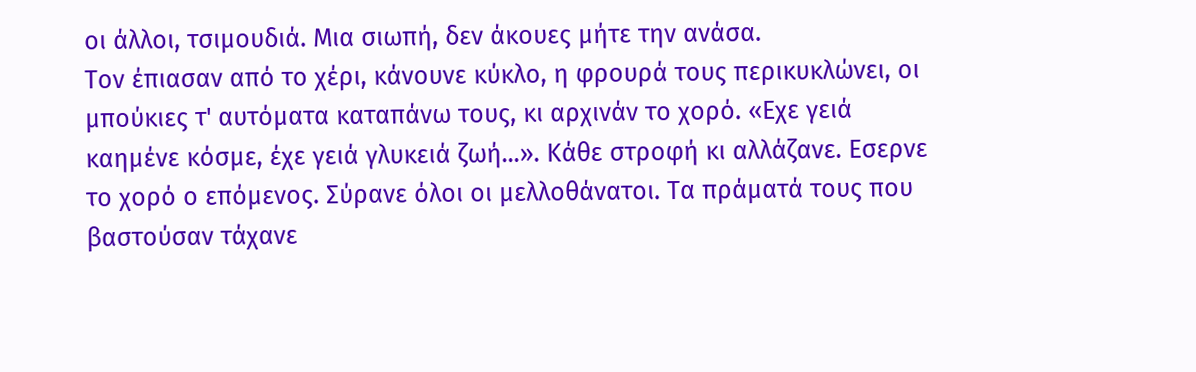οι άλλοι, τσιμουδιά. Μια σιωπή, δεν άκουες μήτε την ανάσα.
Τον έπιασαν από το χέρι, κάνουνε κύκλο, η φρουρά τους περικυκλώνει, οι μπούκιες τ' αυτόματα καταπάνω τους, κι αρχινάν το χορό. «Εχε γειά καημένε κόσμε, έχε γειά γλυκειά ζωή...». Κάθε στροφή κι αλλάζανε. Εσερνε το χορό ο επόμενος. Σύρανε όλοι οι μελλοθάνατοι. Τα πράματά τους που βαστούσαν τάχανε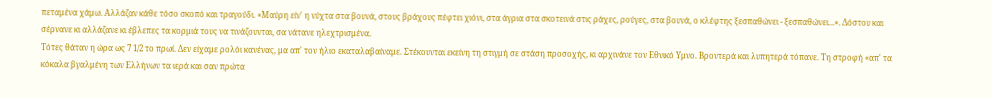πεταμένα χάμω. Αλλάζαν κάθε τόσο σκοπό και τραγούδι. «Μαύρη είν' η νύχτα στα βουνά, στους βράχους πέφτει χιόνι, στα άγρια στα σκοτεινά στις ράχες, ρούγες, στα βουνά, ο κλέφτης ξεσπαθώνει - ξεσπαθώνει...». Δόστου και σέρνανε κι αλλάζανε κι έβλεπες τα κορμιά τους να τινάζουνται, σα νάτανε ηλεχτρισμένα.
Τότες θάταν η ώρα ως 7 1/2 το πρωί. Δεν είχαμε ρολόι κανένας, μα απ' τον ήλιο εκαταλαβαίναμε. Στέκουνται εκείνη τη στιγμή σε στάση προσοχής, κι αρχινάνε τον Εθνικό Υμνο. Βροντερά και λυπητερά τόπανε. Τη στροφή «απ' τα κόκαλα βγαλμένη των Ελλήνων τα ιερά και σαν πρώτα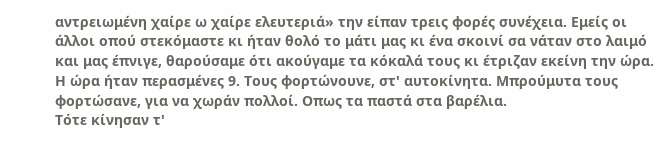αντρειωμένη χαίρε ω χαίρε ελευτεριά» την είπαν τρεις φορές συνέχεια. Εμείς oι άλλοι οπού στεκόμαστε κι ήταν θολό το μάτι μας κι ένα σκοινί σα νάταν στο λαιμό και μας έπνιγε, θαρούσαμε ότι ακούγαμε τα κόκαλά τους κι έτριζαν εκείνη την ώρα.
Η ώρα ήταν περασμένες 9. Τους φορτώνουνε, στ' αυτοκίνητα. Μπρούμυτα τους φορτώσανε, για να χωράν πολλοί. Οπως τα παστά στα βαρέλια.
Τότε κίνησαν τ'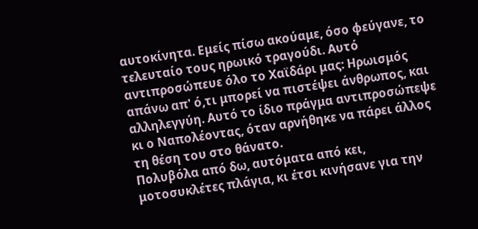αυτοκίνητα. Εμείς πίσω ακούαμε, όσο φεύγανε, το τελευταίο τους ηρωικό τραγούδι. Αυτό αντιπροσώπευε όλο το Χαϊδάρι μας: Ηρωισμός απάνω απ' ό,τι μπορεί να πιστέψει άνθρωπος, και αλληλεγγύη. Αυτό το ίδιο πράγμα αντιπροσώπεψε κι ο Ναπολέοντας, όταν αρνήθηκε να πάρει άλλος τη θέση του στο θάνατο.
Πολυβόλα από δω, αυτόματα από κει, μοτοσυκλέτες πλάγια, κι έτσι κινήσανε για την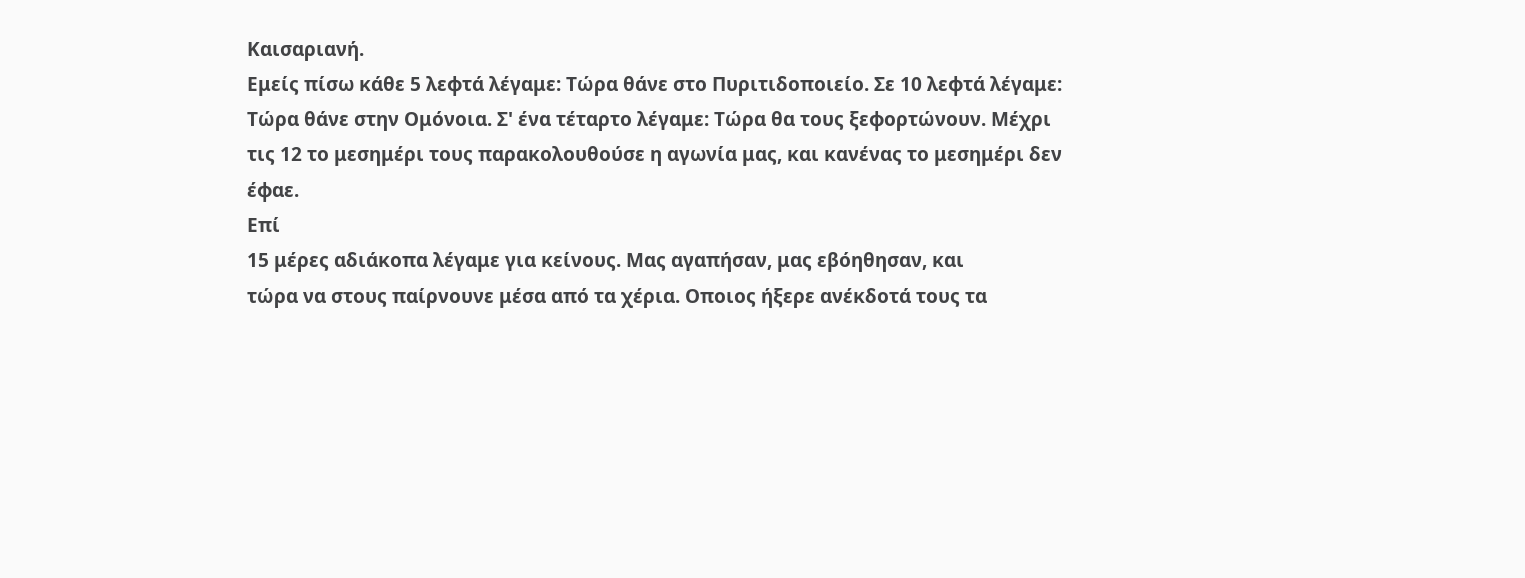Καισαριανή.
Εμείς πίσω κάθε 5 λεφτά λέγαμε: Τώρα θάνε στο Πυριτιδοποιείο. Σε 10 λεφτά λέγαμε: Τώρα θάνε στην Ομόνοια. Σ' ένα τέταρτο λέγαμε: Τώρα θα τους ξεφορτώνουν. Μέχρι τις 12 το μεσημέρι τους παρακολουθούσε η αγωνία μας, και κανένας το μεσημέρι δεν έφαε.
Επί
15 μέρες αδιάκοπα λέγαμε για κείνους. Μας αγαπήσαν, μας εβόηθησαν, και
τώρα να στους παίρνουνε μέσα από τα χέρια. Οποιος ήξερε ανέκδοτά τους τα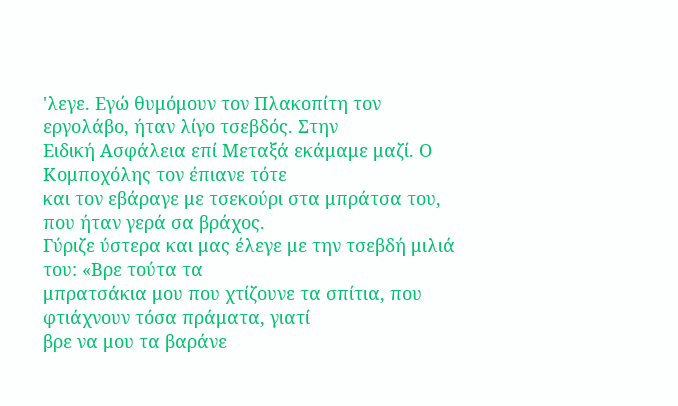'λεγε. Εγώ θυμόμουν τον Πλακοπίτη τον εργολάβο, ήταν λίγο τσεβδός. Στην
Ειδική Ασφάλεια επί Μεταξά εκάμαμε μαζί. Ο Κομποχόλης τον έπιανε τότε
και τον εβάραγε με τσεκούρι στα μπράτσα του, που ήταν γερά σα βράχος.
Γύριζε ύστερα και μας έλεγε με την τσεβδή μιλιά του: «Βρε τούτα τα
μπρατσάκια μου που χτίζουνε τα σπίτια, που φτιάχνουν τόσα πράματα, γιατί
βρε να μου τα βαράνε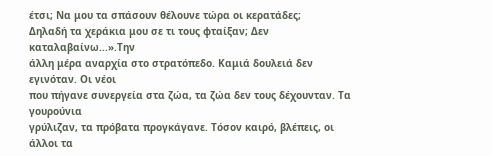έτσι; Να μου τα σπάσουν θέλουνε τώρα oι κερατάδες;
Δηλαδή τα χεράκια μου σε τι τους φταίξαν; Δεν καταλαβαίνω...».Την
άλλη μέρα αναρχία στο στρατόπεδο. Καμιά δουλειά δεν εγινόταν. Οι νέοι
που πήγανε συνεργεία στα ζώα, τα ζώα δεν τους δέχουνταν. Τα γουρούνια
γρύλιζαν, τα πρόβατα προγκάγανε. Τόσον καιρό, βλέπεις, οι άλλοι τα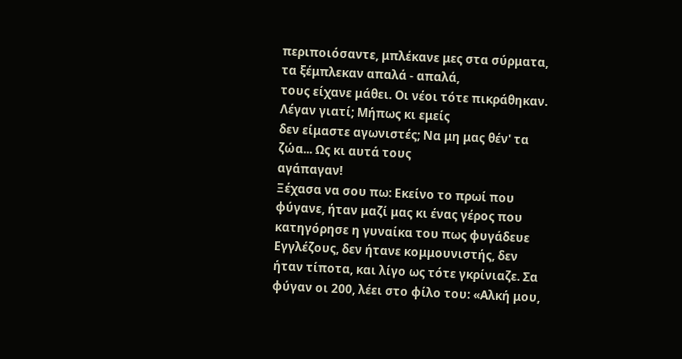περιποιόσαντε, μπλέκανε μες στα σύρματα, τα ξέμπλεκαν απαλά - απαλά,
τους είχανε μάθει. Οι νέοι τότε πικράθηκαν. Λέγαν γιατί; Μήπως κι εμείς
δεν είμαστε αγωνιστές; Να μη μας θέν' τα ζώα... Ως κι αυτά τους
αγάπαγαν!
Ξέχασα να σου πω: Εκείνο το πρωί που φύγανε, ήταν μαζί μας κι ένας γέρος που κατηγόρησε η γυναίκα του πως φυγάδευε Εγγλέζους, δεν ήτανε κομμουνιστής, δεν ήταν τίποτα, και λίγο ως τότε γκρίνιαζε. Σα φύγαν οι 200, λέει στο φίλο του: «Αλκή μου,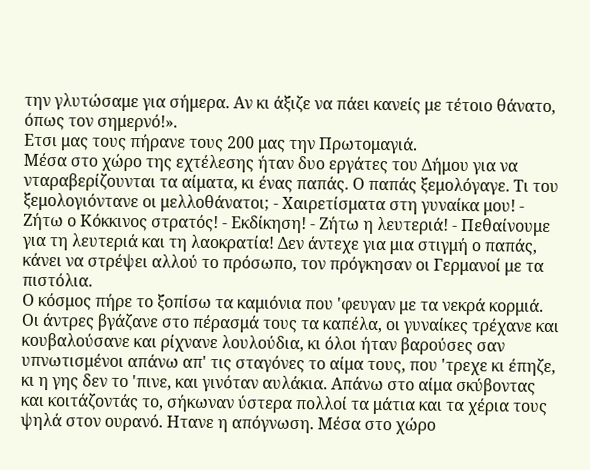την γλυτώσαμε για σήμερα. Αν κι άξιζε να πάει κανείς με τέτοιο θάνατο, όπως τον σημερνό!».
Ετσι μας τους πήρανε τους 200 μας την Πρωτομαγιά.
Μέσα στο χώρο της εχτέλεσης ήταν δυο εργάτες του Δήμου για να νταραβερίζουνται τα αίματα, κι ένας παπάς. Ο παπάς ξεμολόγαγε. Τι του ξεμολογιόντανε oι μελλοθάνατοι; - Χαιρετίσματα στη γυναίκα μου! - Ζήτω ο Κόκκινος στρατός! - Εκδίκηση! - Ζήτω η λευτεριά! - Πεθαίνουμε για τη λευτεριά και τη λαοκρατία! Δεν άντεχε για μια στιγμή ο παπάς, κάνει να στρέψει αλλού το πρόσωπο, τον πρόγκησαν οι Γερμανοί με τα πιστόλια.
Ο κόσμος πήρε το ξοπίσω τα καμιόνια που 'φευγαν με τα νεκρά κορμιά. Οι άντρες βγάζανε στο πέρασμά τους τα καπέλα, οι γυναίκες τρέχανε και κουβαλούσανε και ρίχνανε λουλούδια, κι όλοι ήταν βαρούσες σαν υπνωτισμένοι απάνω απ' τις σταγόνες το αίμα τους, που 'τρεχε κι έπηζε, κι η γης δεν το 'πινε, και γινόταν αυλάκια. Απάνω στο αίμα σκύβοντας και κοιτάζοντάς το, σήκωναν ύστερα πολλοί τα μάτια και τα χέρια τους ψηλά στον ουρανό. Ητανε η απόγνωση. Μέσα στο χώρο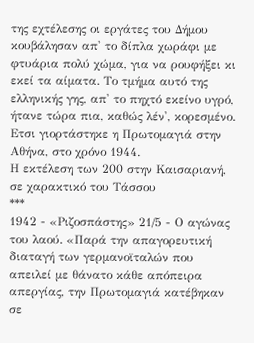της εχτέλεσης οι εργάτες του Δήμου κουβάλησαν απ' το δίπλα χωράφι με φτυάρια πολύ χώμα, για να ρουφήξει κι εκεί τα αίματα. Το τμήμα αυτό της ελληνικής γης, απ' το πηχτό εκείνο υγρό, ήτανε τώρα πια, καθώς λέν', κορεσμένο.
Ετσι γιορτάστηκε η Πρωτομαγιά στην Αθήνα, στο χρόνο 1944.
Η εκτέλεση των 200 στην Καισαριανή, σε χαρακτικό του Τάσσου
***
1942 - «Ριζοσπάστης» 21/5 - Ο αγώνας του λαού. «Παρά την απαγορευτική διαταγή των γερμανοϊταλών που απειλεί με θάνατο κάθε απόπειρα απεργίας, την Πρωτομαγιά κατέβηκαν σε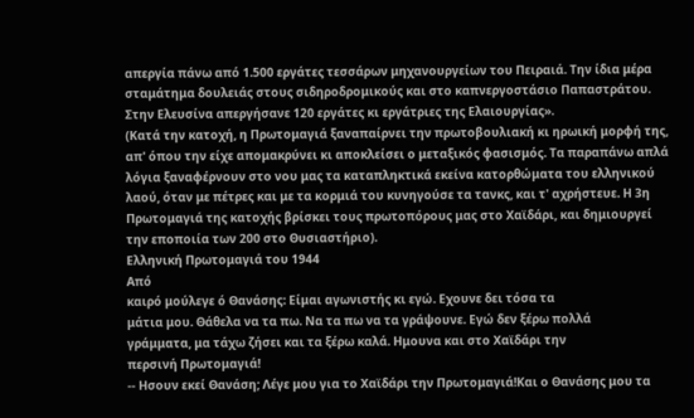απεργία πάνω από 1.500 εργάτες τεσσάρων μηχανουργείων του Πειραιά. Την ίδια μέρα σταμάτημα δουλειάς στους σιδηροδρομικούς και στο καπνεργοστάσιο Παπαστράτου. Στην Ελευσίνα απεργήσανε 120 εργάτες κι εργάτριες της Ελαιουργίας».
(Κατά την κατοχή, η Πρωτομαγιά ξαναπαίρνει την πρωτοβουλιακή κι ηρωική μορφή της, απ' όπου την είχε απομακρύνει κι αποκλείσει ο μεταξικός φασισμός. Τα παραπάνω απλά λόγια ξαναφέρνουν στο νου μας τα καταπληκτικά εκείνα κατορθώματα του ελληνικού λαού, όταν με πέτρες και με τα κορμιά του κυνηγούσε τα τανκς, και τ' αχρήστευε. Η 3η Πρωτομαγιά της κατοχής βρίσκει τους πρωτοπόρους μας στο Χαϊδάρι, και δημιουργεί την εποποιία των 200 στο Θυσιαστήριο).
Ελληνική Πρωτομαγιά του 1944
Από
καιρό μούλεγε ό Θανάσης: Είμαι αγωνιστής κι εγώ. Εχουνε δει τόσα τα
μάτια μου. Θάθελα να τα πω. Να τα πω να τα γράψουνε. Εγώ δεν ξέρω πολλά
γράμματα, μα τάχω ζήσει και τα ξέρω καλά. Ημουνα και στο Χαϊδάρι την
περσινή Πρωτομαγιά!
-- Ησουν εκεί Θανάση; Λέγε μου για το Χαϊδάρι την Πρωτομαγιά!Και ο Θανάσης μου τα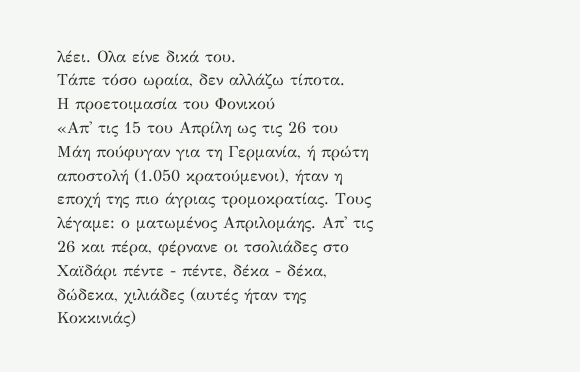λέει. Ολα είνε δικά του.
Τάπε τόσο ωραία, δεν αλλάζω τίποτα.
Η προετοιμασία του Φονικού
«Απ' τις 15 του Απρίλη ως τις 26 του Μάη πούφυγαν για τη Γερμανία, ή πρώτη αποστολή (1.050 κρατούμενοι), ήταν η εποχή της πιο άγριας τρομοκρατίας. Τους λέγαμε: ο ματωμένος Απριλομάης. Απ' τις 26 και πέρα, φέρνανε οι τσολιάδες στο Χαϊδάρι πέντε - πέντε, δέκα - δέκα, δώδεκα, χιλιάδες (αυτές ήταν της Κοκκινιάς)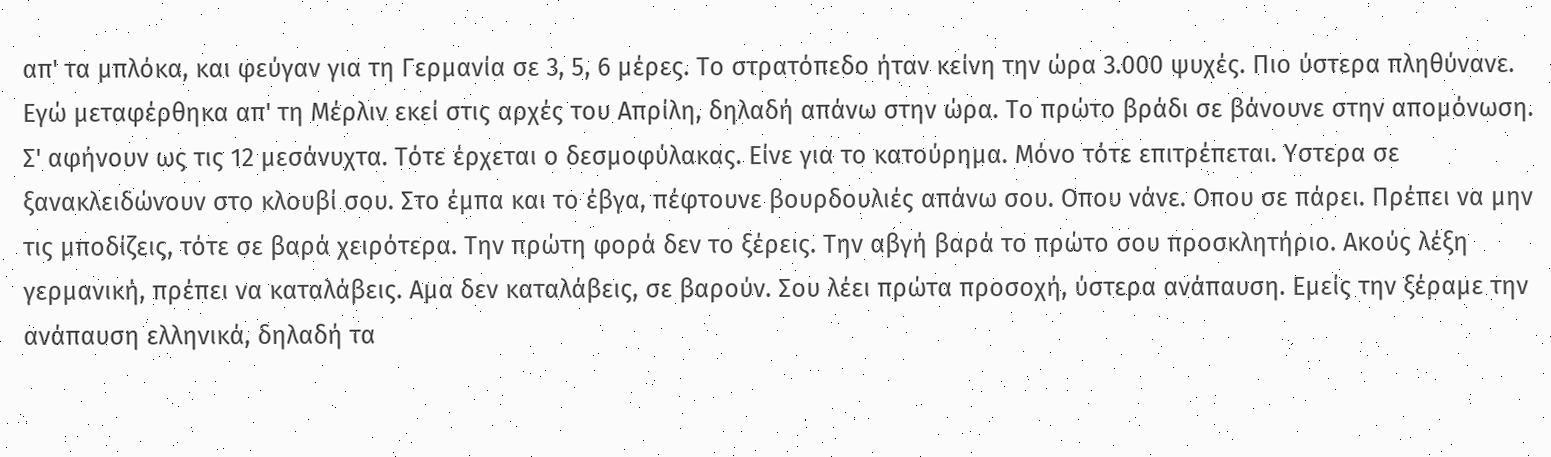απ' τα μπλόκα, και φεύγαν για τη Γερμανία σε 3, 5, 6 μέρες. Το στρατόπεδο ήταν κείνη την ώρα 3.000 ψυχές. Πιο ύστερα πληθύνανε. Εγώ μεταφέρθηκα απ' τη Μέρλιν εκεί στις αρχές του Απρίλη, δηλαδή απάνω στην ώρα. Το πρώτο βράδι σε βάνουνε στην απομόνωση. Σ' αφήνουν ως τις 12 μεσάνυχτα. Τότε έρχεται ο δεσμοφύλακας. Είνε για το κατούρημα. Μόνο τότε επιτρέπεται. Υστερα σε ξανακλειδώνουν στο κλουβί σου. Στο έμπα και το έβγα, πέφτουνε βουρδουλιές απάνω σου. Οπου νάνε. Οπου σε πάρει. Πρέπει να μην τις μποδίζεις, τότε σε βαρά χειρότερα. Την πρώτη φορά δεν το ξέρεις. Την αβγή βαρά το πρώτο σου προσκλητήριο. Ακούς λέξη γερμανική, πρέπει να καταλάβεις. Αμα δεν καταλάβεις, σε βαρούν. Σου λέει πρώτα προσοχή, ύστερα ανάπαυση. Εμείς την ξέραμε την ανάπαυση ελληνικά, δηλαδή τα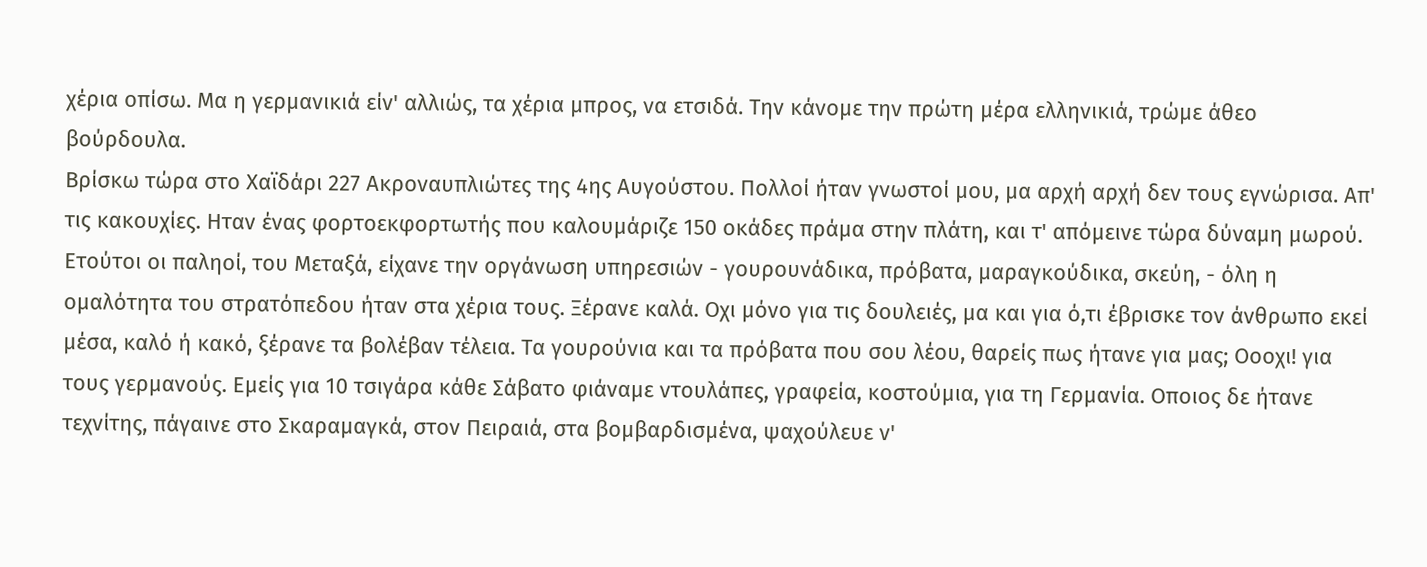χέρια οπίσω. Μα η γερμανικιά είν' αλλιώς, τα χέρια μπρος, να ετσιδά. Την κάνομε την πρώτη μέρα ελληνικιά, τρώμε άθεο βούρδουλα.
Βρίσκω τώρα στο Χαϊδάρι 227 Ακροναυπλιώτες της 4ης Αυγούστου. Πολλοί ήταν γνωστοί μου, μα αρχή αρχή δεν τους εγνώρισα. Απ' τις κακουχίες. Ηταν ένας φορτοεκφορτωτής που καλουμάριζε 150 οκάδες πράμα στην πλάτη, και τ' απόμεινε τώρα δύναμη μωρού. Ετούτοι oι παληοί, του Μεταξά, είχανε την οργάνωση υπηρεσιών - γουρουνάδικα, πρόβατα, μαραγκούδικα, σκεύη, - όλη η ομαλότητα του στρατόπεδου ήταν στα χέρια τους. Ξέρανε καλά. Οχι μόνο για τις δουλειές, μα και για ό,τι έβρισκε τον άνθρωπο εκεί μέσα, καλό ή κακό, ξέρανε τα βολέβαν τέλεια. Τα γουρούνια και τα πρόβατα που σου λέου, θαρείς πως ήτανε για μας; Οοοχι! για τους γερμανούς. Εμείς για 10 τσιγάρα κάθε Σάβατο φιάναμε ντουλάπες, γραφεία, κοστούμια, για τη Γερμανία. Οποιος δε ήτανε τεχνίτης, πάγαινε στο Σκαραμαγκά, στον Πειραιά, στα βομβαρδισμένα, ψαχούλευε ν'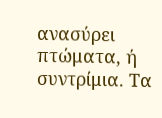ανασύρει πτώματα, ή συντρίμια. Τα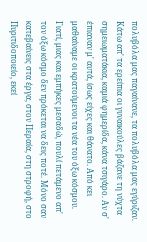πολυβόλα μας παγαίνανε, τα πολυβόλα μας εγύριζαν. Κάτω απ' τα ερείπια οι γυναικούλες βάζανε τη νύχτα σημειωματάκια, καμιά φημερίδα, κάνα τσιγάρο. Αν σ' έπιαναν μ' αυτά, ίσως είχες και θάνατο. Από κει μαθαίναμε οι κρατούμενοι τα νέα του όξω κόσμου. Γιατί, μιας και εμπήκες μεσαδώ, πουλί πετάμενο απ' τον όξω κόσμο δεν πρόκεται να δεις ποτέ. Μόνο σαν κατεβαίνεις στα έργα, στον Περαία, στη στροφή, στο Πυριτιδοποιείο, εκεί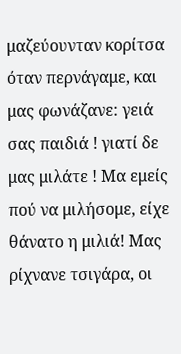μαζεύουνταν κορίτσα όταν περνάγαμε, και μας φωνάζανε: γειά σας παιδιά ! γιατί δε μας μιλάτε ! Μα εμείς πού να μιλήσομε, είχε θάνατο η μιλιά! Μας ρίχνανε τσιγάρα, οι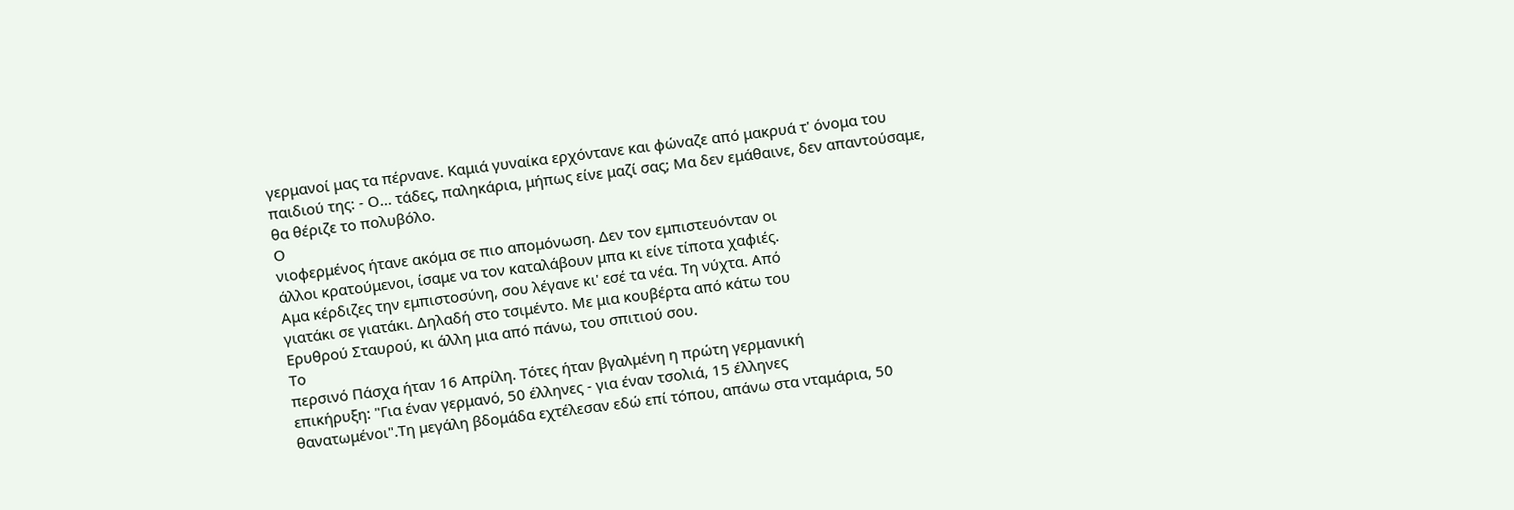γερμανοί μας τα πέρνανε. Καμιά γυναίκα ερχόντανε και φώναζε από μακρυά τ' όνομα του παιδιού της: - Ο... τάδες, παληκάρια, μήπως είνε μαζί σας; Μα δεν εμάθαινε, δεν απαντούσαμε, θα θέριζε το πολυβόλο.
Ο
νιοφερμένος ήτανε ακόμα σε πιο απομόνωση. Δεν τον εμπιστευόνταν oι
άλλοι κρατούμενοι, ίσαμε να τον καταλάβουν μπα κι είνε τίποτα χαφιές.
Αμα κέρδιζες την εμπιστοσύνη, σου λέγανε κι' εσέ τα νέα. Τη νύχτα. Από
γιατάκι σε γιατάκι. Δηλαδή στο τσιμέντο. Με μια κουβέρτα από κάτω του
Ερυθρού Σταυρού, κι άλλη μια από πάνω, του σπιτιού σου.
Το
περσινό Πάσχα ήταν 16 Απρίλη. Τότες ήταν βγαλμένη η πρώτη γερμανική
επικήρυξη: "Για έναν γερμανό, 50 έλληνες - για έναν τσολιά, 15 έλληνες
θανατωμένοι".Τη μεγάλη βδομάδα εχτέλεσαν εδώ επί τόπου, απάνω στα νταμάρια, 50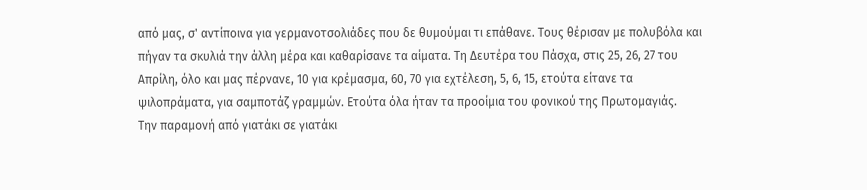από μας, σ' αντίποινα για γερμανοτσολιάδες που δε θυμούμαι τι επάθανε. Τους θέρισαν με πολυβόλα και πήγαν τα σκυλιά την άλλη μέρα και καθαρίσανε τα αίματα. Τη Δευτέρα του Πάσχα, στις 25, 26, 27 του Απρίλη, όλο και μας πέρνανε, 10 για κρέμασμα, 60, 70 για εχτέλεση, 5, 6, 15, ετούτα είτανε τα ψιλοπράματα, για σαμποτάζ γραμμών. Ετούτα όλα ήταν τα προοίμια του φονικού της Πρωτομαγιάς.
Την παραμονή από γιατάκι σε γιατάκι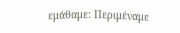εμάθαμε: Περιμέναμε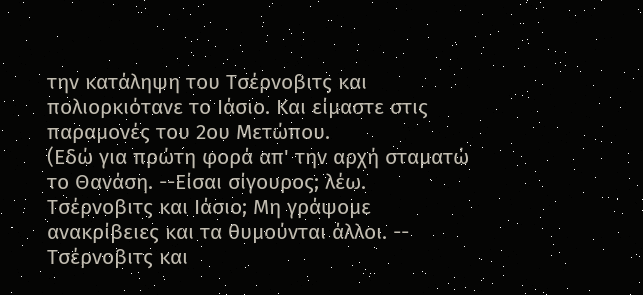την κατάληψη του Τσέρνοβιτς και πολιορκιότανε το Ιάσιο. Και είμαστε στις παραμονές του 2ου Μετώπου.
(Εδώ για πρώτη φορά απ' την αρχή σταματώ το Θανάση. --Είσαι σίγουρος; λέω. Τσέρνοβιτς και Ιάσιο; Μη γράψομε ανακρίβειες και τα θυμούνται άλλοι. -- Τσέρνοβιτς και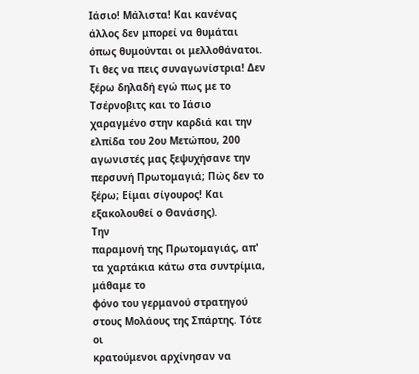Ιάσιο! Μάλιστα! Και κανένας άλλος δεν μπορεί να θυμάται όπως θυμούνται οι μελλοθάνατοι. Τι θες να πεις συναγωνίστρια! Δεν ξέρω δηλαδή εγώ πως με το Τσέρνοβιτς και το Ιάσιο χαραγμένο στην καρδιά και την ελπίδα του 2ου Μετώπου, 200 αγωνιστές μας ξεψυχήσανε την περσυνή Πρωτομαγιά; Πώς δεν το ξέρω; Είμαι σίγουρος! Και εξακολουθεί ο Θανάσης).
Την
παραμονή της Πρωτομαγιάς, απ' τα χαρτάκια κάτω στα συντρίμια, μάθαμε το
φόνο του γερμανού στρατηγού στους Μολάους της Σπάρτης. Τότε οι
κρατούμενοι αρχίνησαν να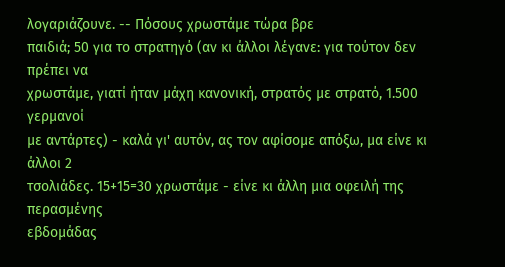λογαριάζουνε. -- Πόσους χρωστάμε τώρα βρε
παιδιά; 50 για το στρατηγό (αν κι άλλοι λέγανε: για τούτον δεν πρέπει να
χρωστάμε, γιατί ήταν μάχη κανονική, στρατός με στρατό, 1.500 γερμανοί
με αντάρτες) - καλά γι' αυτόν, ας τον αφίσομε απόξω, μα είνε κι άλλοι 2
τσολιάδες. 15+15=30 χρωστάμε - είνε κι άλλη μια οφειλή της περασμένης
εβδομάδας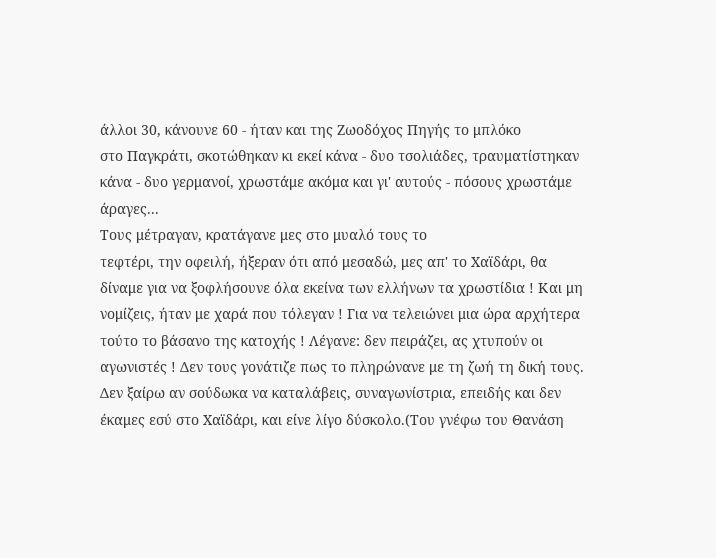άλλοι 30, κάνουνε 60 - ήταν και της Ζωοδόχος Πηγής το μπλόκο
στο Παγκράτι, σκοτώθηκαν κι εκεί κάνα - δυο τσολιάδες, τραυματίστηκαν
κάνα - δυο γερμανοί, χρωστάμε ακόμα και γι' αυτούς - πόσους χρωστάμε
άραγες...
Τους μέτραγαν, κρατάγανε μες στο μυαλό τους το
τεφτέρι, την οφειλή, ήξεραν ότι από μεσαδώ, μες απ' το Χαϊδάρι, θα
δίναμε για να ξοφλήσουνε όλα εκείνα των ελλήνων τα χρωστίδια ! Και μη
νομίζεις, ήταν με χαρά που τόλεγαν ! Για να τελειώνει μια ώρα αρχήτερα
τούτο το βάσανο της κατοχής ! Λέγανε: δεν πειράζει, ας χτυπούν oι
αγωνιστές ! Δεν τους γονάτιζε πως το πληρώνανε με τη ζωή τη δική τους.
Δεν ξαίρω αν σούδωκα να καταλάβεις, συναγωνίστρια, επειδής και δεν
έκαμες εσύ στο Χαϊδάρι, και είνε λίγο δύσκολο.(Του γνέφω του Θανάση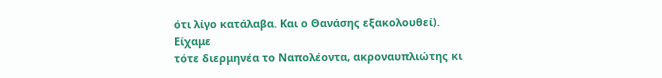ότι λίγο κατάλαβα. Και ο Θανάσης εξακολουθεί).
Είχαμε
τότε διερμηνέα το Ναπολέοντα, ακροναυπλιώτης κι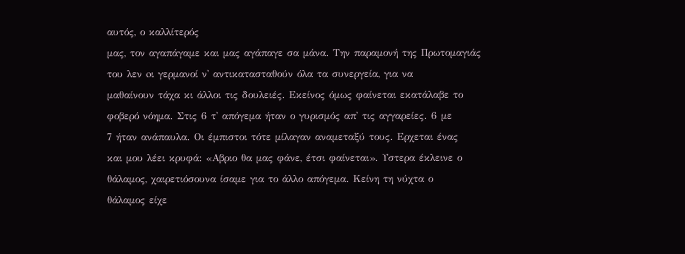αυτός, ο καλλίτερός
μας, τον αγαπάγαμε και μας αγάπαγε σα μάνα. Την παραμονή της Πρωτομαγιάς
του λεν oι γερμανοί ν' αντικατασταθούν όλα τα συνεργεία, για να
μαθαίνουν τάχα κι άλλοι τις δουλειές. Εκείνος όμως φαίνεται εκατάλαβε το
φοβερό νόημα. Στις 6 τ' απόγεμα ήταν ο γυρισμός απ' τις αγγαρείες. 6 με
7 ήταν ανάπαυλα. Oι έμπιστοι τότε μίλαγαν αναμεταξύ τους. Ερχεται ένας
και μου λέει κρυφά: «Αβριο θα μας φάνε, έτσι φαίνεται». Υστερα έκλεινε ο
θάλαμος, χαιρετιόσουνα ίσαμε για το άλλο απόγεμα. Κείνη τη νύχτα ο
θάλαμος είχε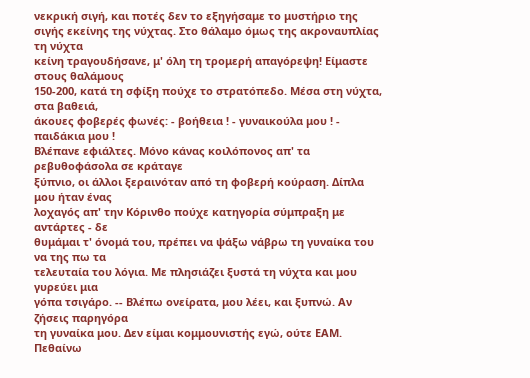νεκρική σιγή, και ποτές δεν το εξηγήσαμε το μυστήριο της
σιγής εκείνης της νύχτας. Στο θάλαμο όμως της ακροναυπλίας τη νύχτα
κείνη τραγουδήσανε, μ' όλη τη τρομερή απαγόρεψη! Είμαστε στους θαλάμους
150-200, κατά τη σφίξη πούχε το στρατόπεδο. Μέσα στη νύχτα, στα βαθειά,
άκουες φοβερές φωνές: - βοήθεια ! - γυναικούλα μου ! - παιδάκια μου !
Βλέπανε εφιάλτες. Μόνο κάνας κοιλόπονος απ' τα ρεβυθοφάσολα σε κράταγε
ξύπνιο, οι άλλοι ξεραινόταν από τη φοβερή κούραση. Δίπλα μου ήταν ένας
λοχαγός απ' την Κόρινθο πούχε κατηγορία σύμπραξη με αντάρτες - δε
θυμάμαι τ' όνομά του, πρέπει να ψάξω νάβρω τη γυναίκα του να της πω τα
τελευταία του λόγια. Με πλησιάζει ξυστά τη νύχτα και μου γυρεύει μια
γόπα τσιγάρο. -- Βλέπω ονείρατα, μου λέει, και ξυπνώ. Αν ζήσεις παρηγόρα
τη γυναίκα μου. Δεν είμαι κομμουνιστής εγώ, ούτε ΕΑΜ. Πεθαίνω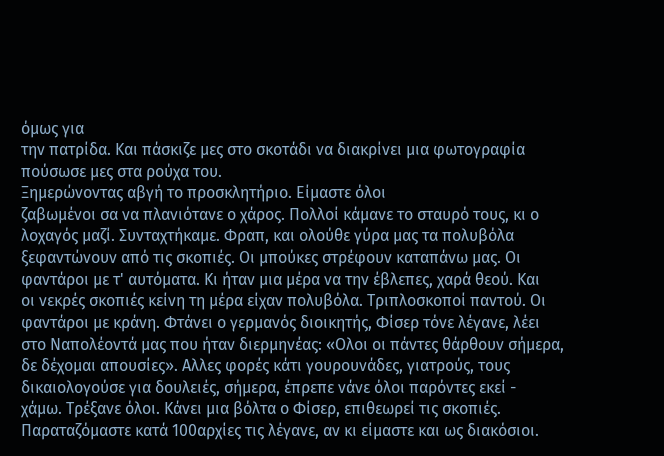όμως για
την πατρίδα. Και πάσκιζε μες στο σκοτάδι να διακρίνει μια φωτογραφία
πούσωσε μες στα ρούχα του.
Ξημερώνοντας αβγή το προσκλητήριο. Είμαστε όλοι
ζαβωμένοι σα να πλανιότανε ο χάρος. Πολλοί κάμανε το σταυρό τους, κι ο
λοχαγός μαζί. Συνταχτήκαμε. Φραπ, και ολούθε γύρα μας τα πολυβόλα
ξεφαντώνουν από τις σκοπιές. Οι μπούκες στρέφουν καταπάνω μας. Οι
φαντάροι με τ' αυτόματα. Κι ήταν μια μέρα να την έβλεπες, χαρά θεού. Και
οι νεκρές σκοπιές κείνη τη μέρα είχαν πολυβόλα. Τριπλοσκοποί παντού. Οι
φαντάροι με κράνη. Φτάνει ο γερμανός διοικητής, Φίσερ τόνε λέγανε, λέει
στο Ναπολέοντά μας που ήταν διερμηνέας: «Ολοι οι πάντες θάρθουν σήμερα,
δε δέχομαι απουσίες». Αλλες φορές κάτι γουρουνάδες, γιατρούς, τους
δικαιολογούσε για δουλειές, σήμερα, έπρεπε νάνε όλοι παρόντες εκεί -
χάμω. Τρέξανε όλοι. Κάνει μια βόλτα ο Φίσερ, επιθεωρεί τις σκοπιές.
Παραταζόμαστε κατά 100αρχίες τις λέγανε, αν κι είμαστε και ως διακόσιοι.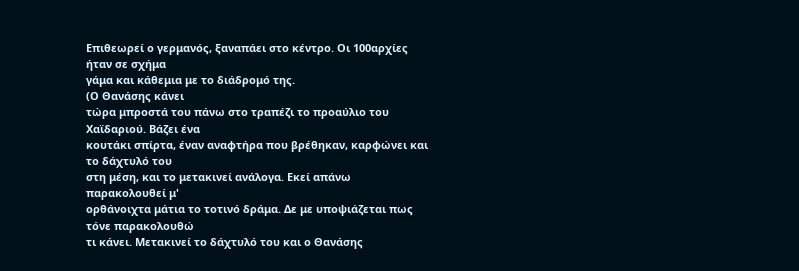Επιθεωρεί ο γερμανός, ξαναπάει στο κέντρο. Οι 100αρχίες ήταν σε σχήμα
γάμα και κάθεμια με το διάδρομό της.
(Ο Θανάσης κάνει
τώρα μπροστά του πάνω στο τραπέζι το προαύλιο του Χαϊδαριού. Βάζει ένα
κουτάκι σπίρτα, έναν αναφτήρα που βρέθηκαν, καρφώνει και το δάχτυλό του
στη μέση, και το μετακινεί ανάλογα. Εκεί απάνω παρακολουθεί μ'
ορθάνοιχτα μάτια το τοτινό δράμα. Δε με υποψιάζεται πως τόνε παρακολουθώ
τι κάνει. Μετακινεί το δάχτυλό του και ο Θανάσης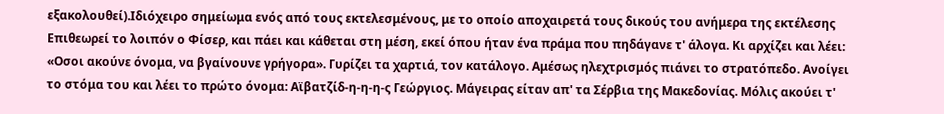εξακολουθεί).Ιδιόχειρο σημείωμα ενός από τους εκτελεσμένους, με το οποίο αποχαιρετά τους δικούς του ανήμερα της εκτέλεσης
Επιθεωρεί το λοιπόν ο Φίσερ, και πάει και κάθεται στη μέση, εκεί όπου ήταν ένα πράμα που πηδάγανε τ' άλογα. Κι αρχίζει και λέει: «Οσοι ακούνε όνομα, να βγαίνουνε γρήγορα». Γυρίζει τα χαρτιά, τον κατάλογο. Αμέσως ηλεχτρισμός πιάνει το στρατόπεδο. Ανοίγει το στόμα του και λέει το πρώτο όνομα: Αϊβατζίδ-η-η-η-ς Γεώργιος. Μάγειρας είταν απ' τα Σέρβια της Μακεδονίας. Μόλις ακούει τ'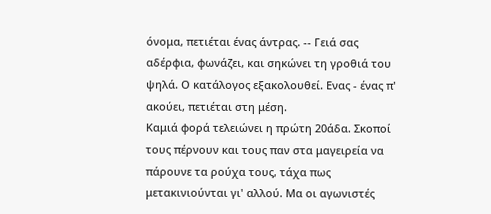όνομα, πετιέται ένας άντρας. -- Γειά σας αδέρφια, φωνάζει, και σηκώνει τη γροθιά του ψηλά. Ο κατάλογος εξακολουθεί. Ενας - ένας π' ακούει, πετιέται στη μέση.
Καμιά φορά τελειώνει η πρώτη 20άδα. Σκοποί τους πέρνουν και τους παν στα μαγειρεία να πάρουνε τα ρούχα τους, τάχα πως μετακινιούνται γι' αλλού. Μα οι αγωνιστές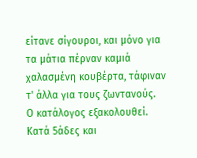είτανε σίγουροι, και μόνο για τα μάτια πέρναν καμιά χαλασμένη κουβέρτα, τάφιναν τ' άλλα για τους ζωντανούς.
Ο κατάλογος εξακολουθεί. Κατά 5άδες και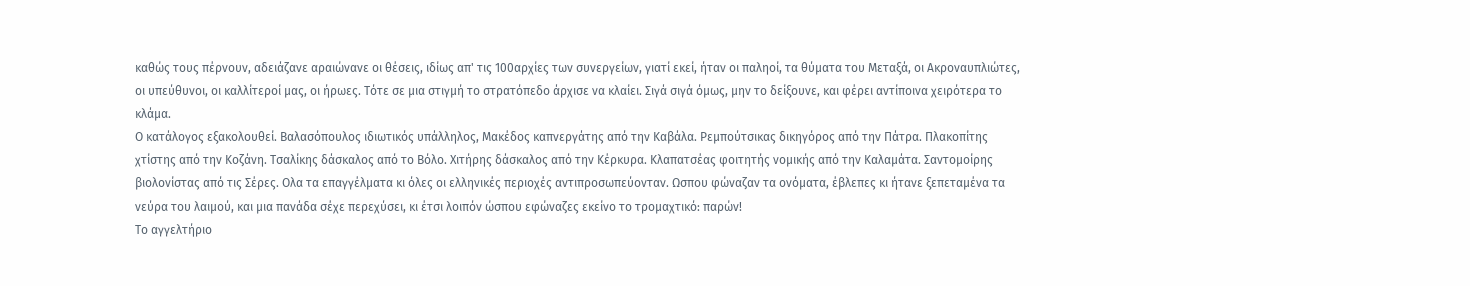καθώς τους πέρνουν, αδειάζανε αραιώνανε οι θέσεις, ιδίως απ' τις 100αρχίες των συνεργείων, γιατί εκεί, ήταν οι παληοί, τα θύματα του Μεταξά, οι Ακροναυπλιώτες, οι υπεύθυνοι, οι καλλίτεροί μας, οι ήρωες. Τότε σε μια στιγμή το στρατόπεδο άρχισε να κλαίει. Σιγά σιγά όμως, μην το δείξουνε, και φέρει αντίποινα χειρότερα το κλάμα.
Ο κατάλογος εξακολουθεί. Βαλασόπουλος ιδιωτικός υπάλληλος, Μακέδος καπνεργάτης από την Καβάλα. Ρεμπούτσικας δικηγόρος από την Πάτρα. Πλακοπίτης χτίστης από την Κοζάνη. Τσαλίκης δάσκαλος από το Βόλο. Χιτήρης δάσκαλος από την Κέρκυρα. Κλαπατσέας φοιτητής νομικής από την Καλαμάτα. Σαντομοίρης βιολονίστας από τις Σέρες. Ολα τα επαγγέλματα κι όλες οι ελληνικές περιοχές αντιπροσωπεύονταν. Ωσπου φώναζαν τα ονόματα, έβλεπες κι ήτανε ξεπεταμένα τα νεύρα του λαιμού, και μια πανάδα σέχε περεχύσει, κι έτσι λοιπόν ώσπου εφώναζες εκείνο το τρομαχτικό: παρών!
Το αγγελτήριο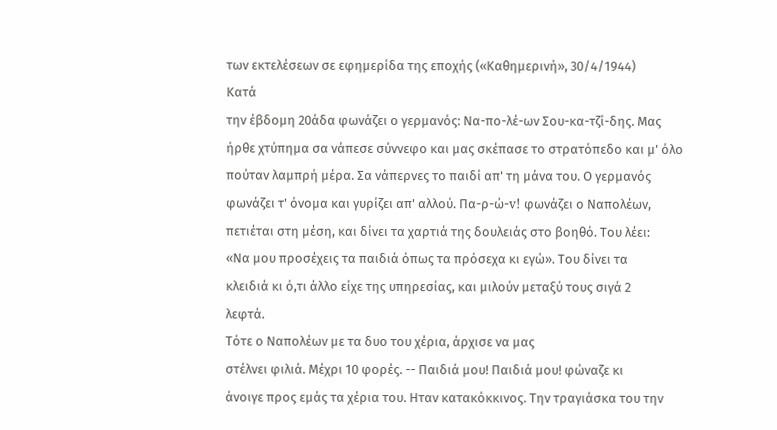των εκτελέσεων σε εφημερίδα της εποχής («Καθημερινή», 30/4/1944)
Κατά
την έβδομη 20άδα φωνάζει ο γερμανός: Να-πο-λέ-ων Σου-κα-τζί-δης. Μας
ήρθε χτύπημα σα νάπεσε σύννεφο και μας σκέπασε το στρατόπεδο και μ' όλο
πούταν λαμπρή μέρα. Σα νάπερνες το παιδί απ' τη μάνα του. Ο γερμανός
φωνάζει τ' όνομα και γυρίζει απ' αλλού. Πα-ρ-ώ-v! φωνάζει ο Ναπολέων,
πετιέται στη μέση, και δίνει τα χαρτιά της δουλειάς στο βοηθό. Του λέει:
«Να μου προσέχεις τα παιδιά όπως τα πρόσεχα κι εγώ». Του δίνει τα
κλειδιά κι ό,τι άλλο είχε της υπηρεσίας, και μιλούν μεταξύ τους σιγά 2
λεφτά.
Τότε ο Ναπολέων με τα δυο του χέρια, άρχισε να μας
στέλνει φιλιά. Μέχρι 10 φορές. -- Παιδιά μου! Παιδιά μου! φώναζε κι
άνοιγε προς εμάς τα χέρια του. Ηταν κατακόκκινος. Την τραγιάσκα του την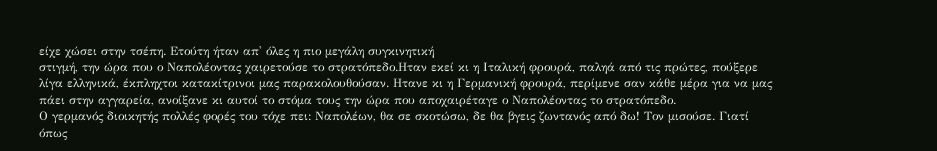είχε χώσει στην τσέπη. Ετούτη ήταν απ' όλες η πιο μεγάλη συγκινητική
στιγμή, την ώρα που ο Ναπολέοντας χαιρετούσε το στρατόπεδο.Ηταν εκεί κι η Ιταλική φρουρά, παληά από τις πρώτες, πούξερε λίγα ελληνικά, έκπληχτοι κατακίτρινοι μας παρακολουθούσαν. Ητανε κι η Γερμανική φρουρά, περίμενε σαν κάθε μέρα για να μας πάει στην αγγαρεία, ανοίξανε κι αυτοί το στόμα τους την ώρα που αποχαιρέταγε ο Ναπολέοντας το στρατόπεδο.
Ο γερμανός διοικητής πολλές φορές του τόχε πει: Ναπολέων, θα σε σκοτώσω, δε θα βγεις ζωντανός από δω! Τον μισούσε. Γιατί όπως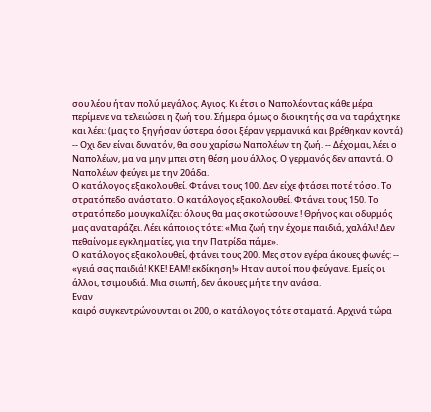σου λέου ήταν πολύ μεγάλος. Αγιος. Κι έτσι ο Ναπολέοντας κάθε μέρα περίμενε να τελειώσει η ζωή του. Σήμερα όμως ο διοικητής σα να ταράχτηκε και λέει: (μας το ξηγήσαν ύστερα όσοι ξέραν γερμανικά και βρέθηκαν κοντά) -- Οχι δεν είναι δυνατόν, θα σου χαρίσω Ναπολέων τη ζωή. -- Δέχομαι, λέει ο Ναπολέων, μα να μην μπει στη θέση μου άλλος. Ο γερμανός δεν απαντά. Ο Ναπολέων φεύγει με την 20άδα.
Ο κατάλογος εξακολουθεί. Φτάνει τους 100. Δεν είχε φτάσει ποτέ τόσο. Το στρατόπεδο ανάστατο. Ο κατάλογος εξακολουθεί. Φτάνει τους 150. Το στρατόπεδο μουγκαλίζει: όλους θα μας σκοτώσουνε ! Θρήνος και οδυρμός μας αναταράζει. Λέει κάποιος τότε: «Μια ζωή την έχομε παιδιά, χαλάλι! Δεν πεθαίνομε εγκληματίες, για την Πατρίδα πάμε».
Ο κατάλογος εξακολουθεί, φτάνει τους 200. Μες στον εγέρα άκουες φωνές: -- «γειά σας παιδιά! ΚΚΕ! ΕAM! εκδίκηση!» Ηταν αυτοί που φεύγανε. Εμείς οι άλλοι, τσιμουδιά. Μια σιωπή, δεν άκουες μήτε την ανάσα.
Εναν
καιρό συγκεντρώνουνται οι 200, ο κατάλογος τότε σταματά. Αρχινά τώρα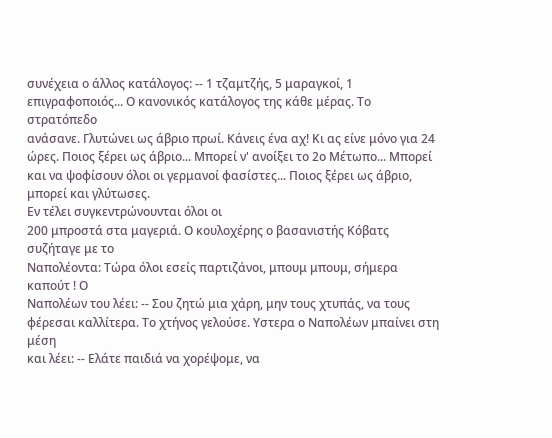συνέχεια ο άλλος κατάλογος: -- 1 τζαμτζής, 5 μαραγκοί, 1
επιγραφοποιός... Ο κανονικός κατάλογος της κάθε μέρας. Το στρατόπεδο
ανάσανε. Γλυτώνει ως άβριο πρωί. Κάνεις ένα αχ! Κι ας είνε μόνο για 24
ώρες. Ποιος ξέρει ως άβριο... Μπορεί ν' ανοίξει το 2ο Μέτωπο... Μπορεί
και να ψοφίσουν όλοι οι γερμανοί φασίστες... Ποιος ξέρει ως άβριο,
μπορεί και γλύτωσες.
Εν τέλει συγκεντρώνουνται όλοι οι
200 μπροστά στα μαγεριά. Ο κουλοχέρης ο βασανιστής Κόβατς συζήταγε με το
Ναπολέοντα: Τώρα όλοι εσείς παρτιζάνοι, μπουμ μπουμ, σήμερα καπούτ ! Ο
Ναπολέων του λέει: -- Σου ζητώ μια χάρη, μην τους χτυπάς, να τους
φέρεσαι καλλίτερα. Το χτήνος γελούσε. Υστερα ο Ναπολέων μπαίνει στη μέση
και λέει: -- Ελάτε παιδιά να χορέψομε, να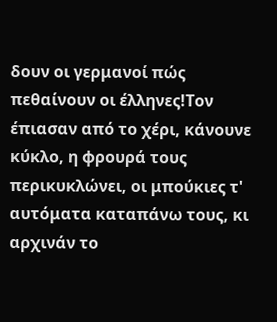δουν οι γερμανοί πώς
πεθαίνουν οι έλληνες!Τον έπιασαν από το χέρι, κάνουνε κύκλο, η φρουρά τους περικυκλώνει, οι μπούκιες τ' αυτόματα καταπάνω τους, κι αρχινάν το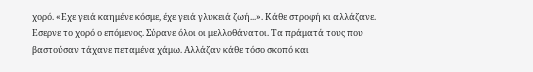χορό. «Εχε γειά καημένε κόσμε, έχε γειά γλυκειά ζωή...». Κάθε στροφή κι αλλάζανε. Εσερνε το χορό ο επόμενος. Σύρανε όλοι οι μελλοθάνατοι. Τα πράματά τους που βαστούσαν τάχανε πεταμένα χάμω. Αλλάζαν κάθε τόσο σκοπό και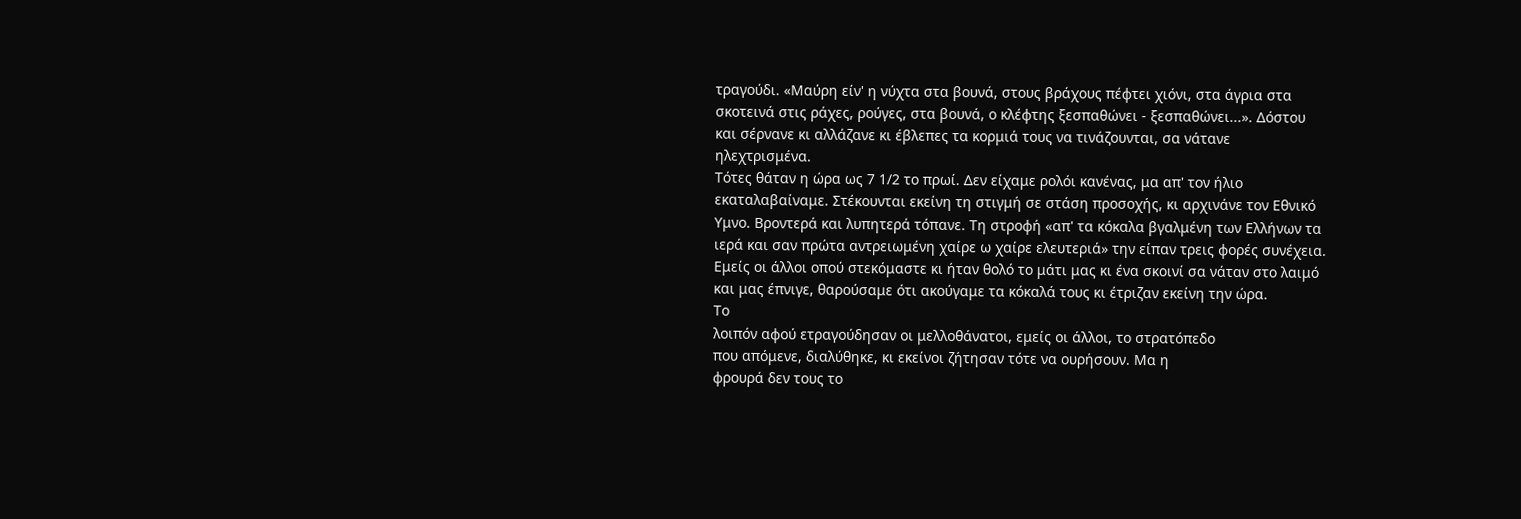τραγούδι. «Μαύρη είν' η νύχτα στα βουνά, στους βράχους πέφτει χιόνι, στα άγρια στα σκοτεινά στις ράχες, ρούγες, στα βουνά, ο κλέφτης ξεσπαθώνει - ξεσπαθώνει...». Δόστου και σέρνανε κι αλλάζανε κι έβλεπες τα κορμιά τους να τινάζουνται, σα νάτανε ηλεχτρισμένα.
Τότες θάταν η ώρα ως 7 1/2 το πρωί. Δεν είχαμε ρολόι κανένας, μα απ' τον ήλιο εκαταλαβαίναμε. Στέκουνται εκείνη τη στιγμή σε στάση προσοχής, κι αρχινάνε τον Εθνικό Υμνο. Βροντερά και λυπητερά τόπανε. Τη στροφή «απ' τα κόκαλα βγαλμένη των Ελλήνων τα ιερά και σαν πρώτα αντρειωμένη χαίρε ω χαίρε ελευτεριά» την είπαν τρεις φορές συνέχεια. Εμείς oι άλλοι οπού στεκόμαστε κι ήταν θολό το μάτι μας κι ένα σκοινί σα νάταν στο λαιμό και μας έπνιγε, θαρούσαμε ότι ακούγαμε τα κόκαλά τους κι έτριζαν εκείνη την ώρα.
Το
λοιπόν αφού ετραγούδησαν oι μελλοθάνατοι, εμείς οι άλλοι, το στρατόπεδο
που απόμενε, διαλύθηκε, κι εκείνοι ζήτησαν τότε να ουρήσουν. Μα η
φρουρά δεν τους το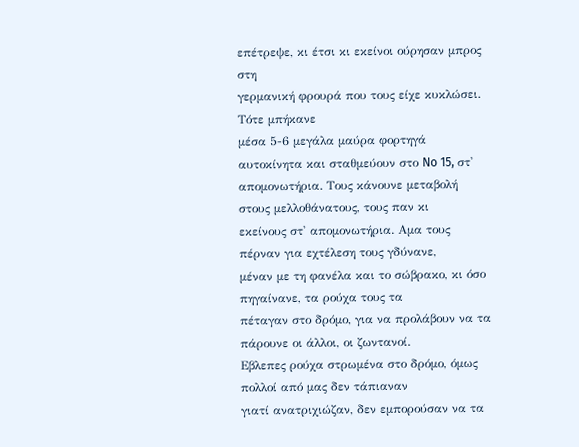επέτρεψε, κι έτσι κι εκείνοι ούρησαν μπρος στη
γερμανική φρουρά που τους είχε κυκλώσει.
Τότε μπήκανε
μέσα 5-6 μεγάλα μαύρα φορτηγά αυτοκίνητα και σταθμεύουν στο No 15, στ'
απομονωτήρια. Τους κάνουνε μεταβολή στους μελλοθάνατους, τους παν κι
εκείνους στ' απομονωτήρια. Αμα τους πέρναν για εχτέλεση τους γδύνανε,
μέναν με τη φανέλα και το σώβρακο, κι όσο πηγαίνανε, τα ρούχα τους τα
πέταγαν στο δρόμο, για να προλάβουν να τα πάρουνε οι άλλοι, οι ζωντανοί.
Εβλεπες ρούχα στρωμένα στο δρόμο, όμως πολλοί από μας δεν τάπιαναν
γιατί ανατριχιώζαν, δεν εμπορούσαν να τα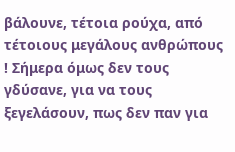βάλουνε, τέτοια ρούχα, από
τέτοιους μεγάλους ανθρώπους ! Σήμερα όμως δεν τους γδύσανε, για να τους
ξεγελάσουν, πως δεν παν για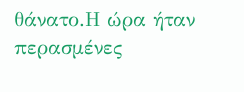θάνατο.Η ώρα ήταν περασμένες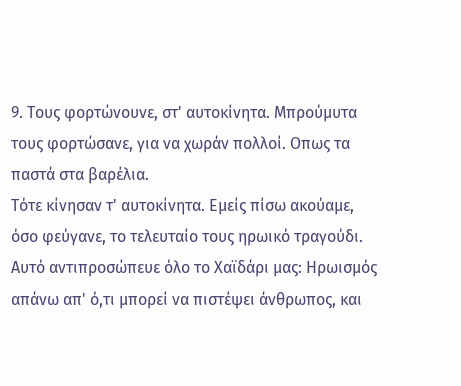9. Τους φορτώνουνε, στ' αυτοκίνητα. Μπρούμυτα τους φορτώσανε, για να χωράν πολλοί. Οπως τα παστά στα βαρέλια.
Τότε κίνησαν τ' αυτοκίνητα. Εμείς πίσω ακούαμε, όσο φεύγανε, το τελευταίο τους ηρωικό τραγούδι. Αυτό αντιπροσώπευε όλο το Χαϊδάρι μας: Ηρωισμός απάνω απ' ό,τι μπορεί να πιστέψει άνθρωπος, και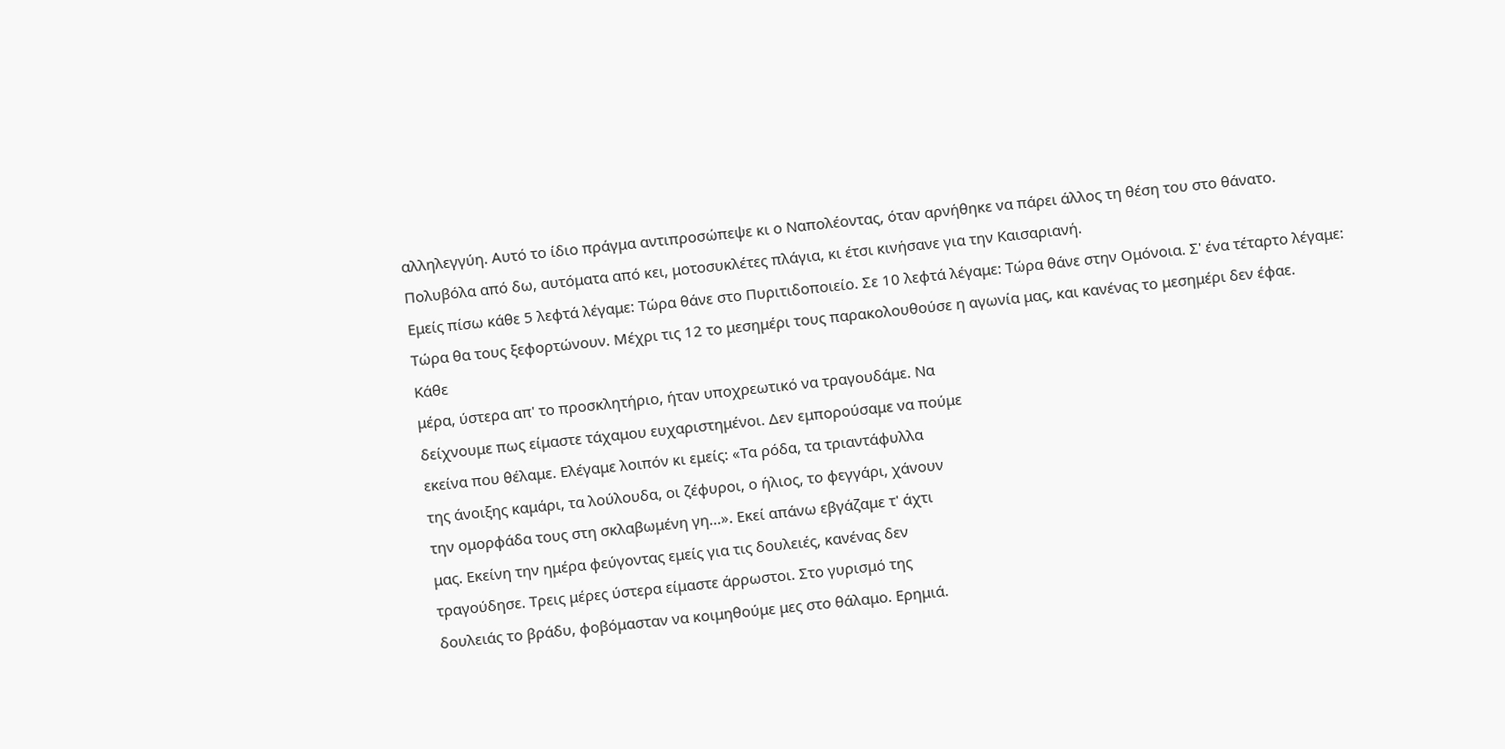αλληλεγγύη. Αυτό το ίδιο πράγμα αντιπροσώπεψε κι ο Ναπολέοντας, όταν αρνήθηκε να πάρει άλλος τη θέση του στο θάνατο.
Πολυβόλα από δω, αυτόματα από κει, μοτοσυκλέτες πλάγια, κι έτσι κινήσανε για την Καισαριανή.
Εμείς πίσω κάθε 5 λεφτά λέγαμε: Τώρα θάνε στο Πυριτιδοποιείο. Σε 10 λεφτά λέγαμε: Τώρα θάνε στην Ομόνοια. Σ' ένα τέταρτο λέγαμε: Τώρα θα τους ξεφορτώνουν. Μέχρι τις 12 το μεσημέρι τους παρακολουθούσε η αγωνία μας, και κανένας το μεσημέρι δεν έφαε.
Κάθε
μέρα, ύστερα απ' το προσκλητήριο, ήταν υποχρεωτικό να τραγουδάμε. Να
δείχνουμε πως είμαστε τάχαμου ευχαριστημένοι. Δεν εμπορούσαμε να πούμε
εκείνα που θέλαμε. Ελέγαμε λοιπόν κι εμείς: «Τα ρόδα, τα τριαντάφυλλα
της άνοιξης καμάρι, τα λούλουδα, οι ζέφυροι, ο ήλιος, το φεγγάρι, χάνουν
την ομορφάδα τους στη σκλαβωμένη γη...». Εκεί απάνω εβγάζαμε τ' άχτι
μας. Εκείνη την ημέρα φεύγοντας εμείς για τις δουλειές, κανένας δεν
τραγούδησε. Τρεις μέρες ύστερα είμαστε άρρωστοι. Στο γυρισμό της
δουλειάς το βράδυ, φοβόμασταν να κοιμηθούμε μες στο θάλαμο. Ερημιά.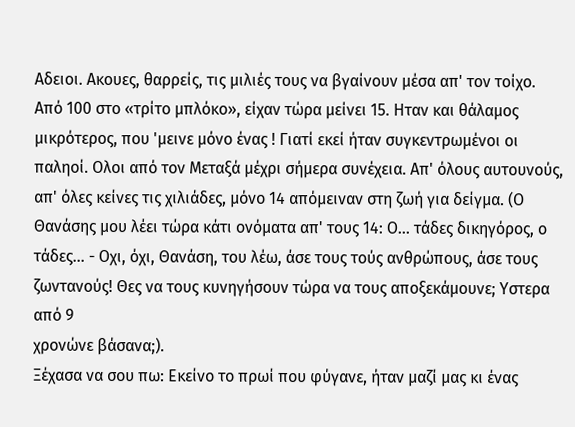Αδειοι. Ακουες, θαρρείς, τις μιλιές τους να βγαίνουν μέσα απ' τον τοίχο.
Από 100 στο «τρίτο μπλόκο», είχαν τώρα μείνει 15. Ηταν και θάλαμος
μικρότερος, που 'μεινε μόνο ένας ! Γιατί εκεί ήταν συγκεντρωμένοι οι
παληοί. Ολοι από τον Μεταξά μέχρι σήμερα συνέχεια. Απ' όλους αυτουνούς,
απ' όλες κείνες τις χιλιάδες, μόνο 14 απόμειναν στη ζωή για δείγμα. (Ο
Θανάσης μου λέει τώρα κάτι ονόματα απ' τους 14: Ο... τάδες δικηγόρος, ο
τάδες... - Οχι, όχι, Θανάση, του λέω, άσε τους τούς ανθρώπους, άσε τους
ζωντανούς! Θες να τους κυνηγήσουν τώρα να τους αποξεκάμουνε; Υστερα από 9
χρονώνε βάσανα;).
Ξέχασα να σου πω: Εκείνο το πρωί που φύγανε, ήταν μαζί μας κι ένας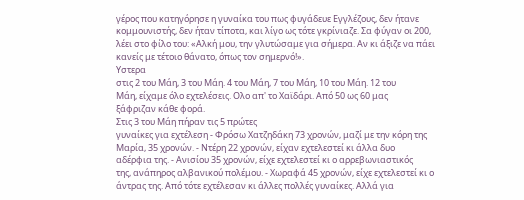γέρος που κατηγόρησε η γυναίκα του πως φυγάδευε Εγγλέζους, δεν ήτανε κομμουνιστής, δεν ήταν τίποτα, και λίγο ως τότε γκρίνιαζε. Σα φύγαν οι 200, λέει στο φίλο του: «Αλκή μου, την γλυτώσαμε για σήμερα. Αν κι άξιζε να πάει κανείς με τέτοιο θάνατο, όπως τον σημερνό!».
Υστερα
στις 2 του Μάη, 3 του Μάη. 4 του Μάη, 7 του Μάη, 10 του Μάη. 12 του
Μάη, είχαμε όλο εχτελέσεις. Ολο απ' το Χαϊδάρι. Από 50 ως 60 μας
ξάφριζαν κάθε φορά.
Στις 3 του Μάη πήραν τις 5 πρώτες
γυναίκες για εχτέλεση - Φρόσω Χατζηδάκη 73 χρονών, μαζί με την κόρη της
Μαρία, 35 χρονών. - Ντέρη 22 χρονών, είχαν εχτελεστεί κι άλλα δυο
αδέρφια της. - Ανισίου 35 χρονών, είχε εχτελεστεί κι ο αρρεβωνιαστικός
της, ανάπηρος αλβανικού πολέμου. - Χωραφά 45 χρονών, είχε εχτελεστεί κι ο
άντρας της. Από τότε εχτέλεσαν κι άλλες πολλές γυναίκες. Αλλά για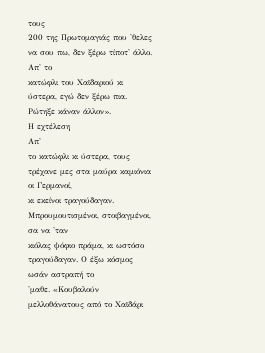τους
200 της Πρωτομαγιάς που 'θελες να σου πω, δεν ξέρω τίποτ' άλλο. Απ' το
κατώφλι του Χαϊδαριού κι ύστερα, εγώ δεν ξέρω πια. Ρώτηξε κάναν άλλον».
Η εχτέλεση
Απ'
το κατώφλι κι ύστερα, τους τρέχανε μες στα μαύρα καμιόνια οι Γερμανοί,
κι εκείνοι τραγούδαγαν. Μπρουμουτισμένοι, στοιβαγμένοι, σα να 'ταν
κιόλας ψόφιο πράμα, κι ωστόσο τραγούδαγαν. Ο έξω κόσμος ωσάν αστραπή το
'μαθε. «Κουβαλούν μελλοθάνατους από το Χαϊδάρι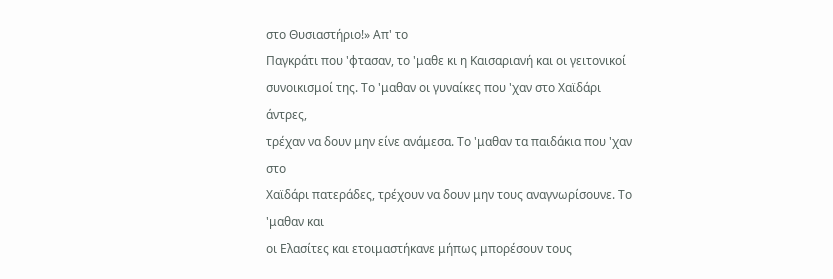στο Θυσιαστήριο!» Απ' το
Παγκράτι που 'φτασαν, το 'μαθε κι η Καισαριανή και οι γειτονικοί
συνοικισμοί της. Το 'μαθαν οι γυναίκες που 'χαν στο Χαϊδάρι άντρες,
τρέχαν να δουν μην είνε ανάμεσα. Το 'μαθαν τα παιδάκια που 'χαν στο
Χαϊδάρι πατεράδες, τρέχουν να δουν μην τους αναγνωρίσουνε. Το 'μαθαν και
oι Ελασίτες και ετοιμαστήκανε μήπως μπορέσουν τους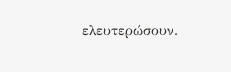ελευτερώσουν.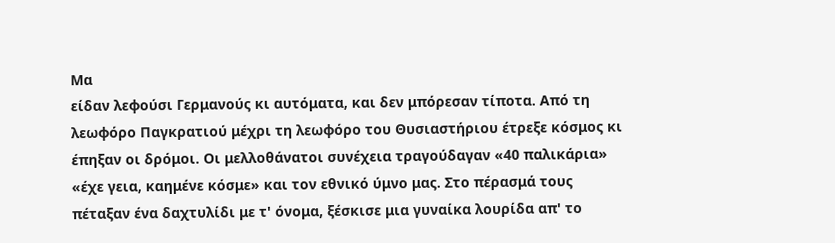Μα
είδαν λεφούσι Γερμανούς κι αυτόματα, και δεν μπόρεσαν τίποτα. Από τη
λεωφόρο Παγκρατιού μέχρι τη λεωφόρο του Θυσιαστήριου έτρεξε κόσμος κι
έπηξαν οι δρόμοι. Οι μελλοθάνατοι συνέχεια τραγούδαγαν «40 παλικάρια»
«έχε γεια, καημένε κόσμε» και τον εθνικό ύμνο μας. Στο πέρασμά τους
πέταξαν ένα δαχτυλίδι με τ' όνομα, ξέσκισε μια γυναίκα λουρίδα απ' το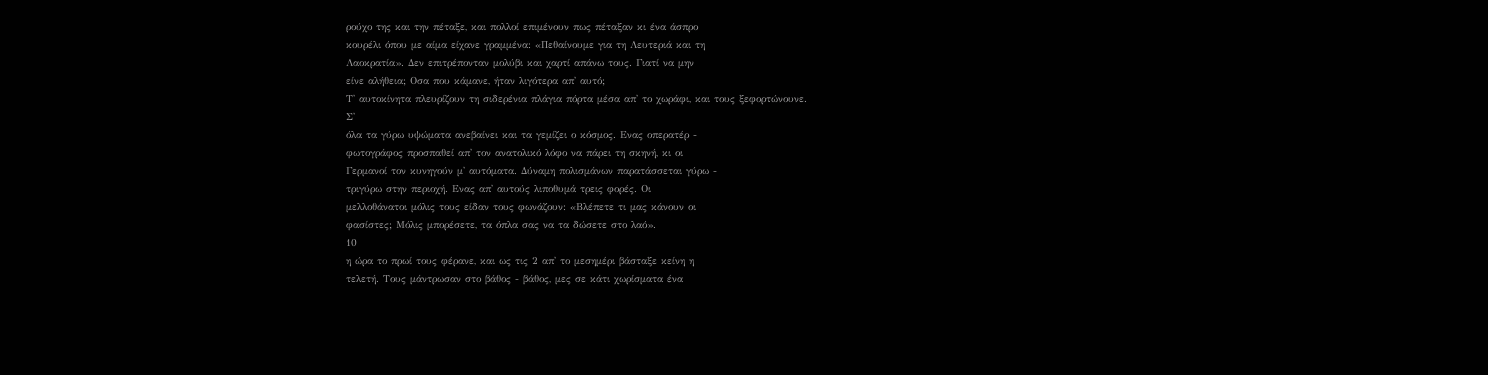ρούχο της και την πέταξε, και πολλοί επιμένουν πως πέταξαν κι ένα άσπρο
κουρέλι όπου με αίμα είχανε γραμμένα: «Πεθαίνουμε για τη Λευτεριά και τη
Λαοκρατία». Δεν επιτρέπονταν μολύβι και χαρτί απάνω τους. Γιατί να μην
είνε αλήθεια; Οσα που κάμανε, ήταν λιγότερα απ' αυτό;
Τ' αυτοκίνητα πλευρίζουν τη σιδερένια πλάγια πόρτα μέσα απ' το χωράφι, και τους ξεφορτώνουνε.
Σ'
όλα τα γύρω υψώματα ανεβαίνει και τα γεμίζει ο κόσμος. Ενας οπερατέρ -
φωτογράφος προσπαθεί απ' τον ανατολικό λόφο να πάρει τη σκηνή, κι οι
Γερμανοί τον κυνηγούν μ' αυτόματα. Δύναμη πολισμάνων παρατάσσεται γύρω -
τριγύρω στην περιοχή. Ενας απ' αυτούς λιποθυμά τρεις φορές. Οι
μελλοθάνατοι μόλις τους είδαν τους φωνάζουν: «Βλέπετε τι μας κάνουν οι
φασίστες; Μόλις μπορέσετε, τα όπλα σας να τα δώσετε στο λαό».
10
η ώρα το πρωί τους φέρανε, και ως τις 2 απ' το μεσημέρι βάσταξε κείνη η
τελετή. Τους μάντρωσαν στο βάθος - βάθος, μες σε κάτι χωρίσματα ένα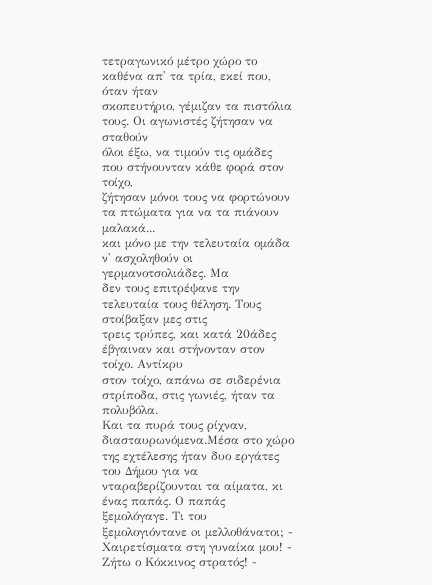τετραγωνικό μέτρο χώρο το καθένα απ' τα τρία, εκεί που, όταν ήταν
σκοπευτήριο, γέμιζαν τα πιστόλια τους. Οι αγωνιστές ζήτησαν να σταθούν
όλοι έξω, να τιμούν τις ομάδες που στήνουνταν κάθε φορά στον τοίχο,
ζήτησαν μόνοι τους να φορτώνουν τα πτώματα για να τα πιάνουν μαλακά...
και μόνο με την τελευταία ομάδα ν' ασχοληθούν oι γερμανοτσολιάδες. Μα
δεν τους επιτρέψανε την τελευταία τους θέληση. Τους στοίβαξαν μες στις
τρεις τρύπες, και κατά 20άδες έβγαιναν και στήνονταν στον τοίχο. Αντίκρυ
στον τοίχο, απάνω σε σιδερένια στρίποδα, στις γωνιές, ήταν τα πολυβόλα.
Και τα πυρά τους ρίχναν, διασταυρωνόμενα.Μέσα στο χώρο της εχτέλεσης ήταν δυο εργάτες του Δήμου για να νταραβερίζουνται τα αίματα, κι ένας παπάς. Ο παπάς ξεμολόγαγε. Τι του ξεμολογιόντανε oι μελλοθάνατοι; - Χαιρετίσματα στη γυναίκα μου! - Ζήτω ο Κόκκινος στρατός! -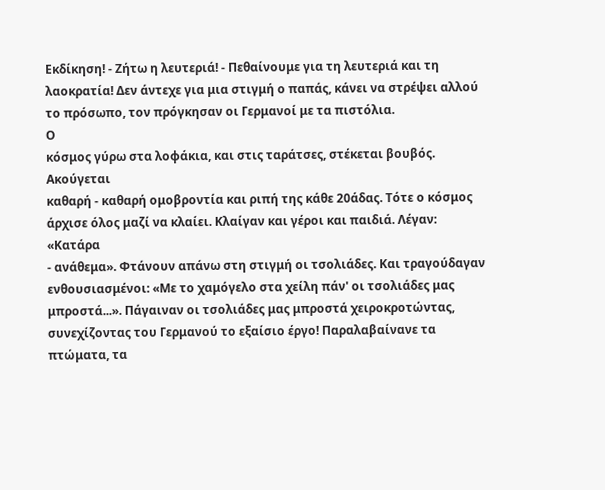Εκδίκηση! - Ζήτω η λευτεριά! - Πεθαίνουμε για τη λευτεριά και τη λαοκρατία! Δεν άντεχε για μια στιγμή ο παπάς, κάνει να στρέψει αλλού το πρόσωπο, τον πρόγκησαν οι Γερμανοί με τα πιστόλια.
Ο
κόσμος γύρω στα λοφάκια, και στις ταράτσες, στέκεται βουβός. Ακούγεται
καθαρή - καθαρή ομοβροντία και ριπή της κάθε 20άδας. Τότε ο κόσμος
άρχισε όλος μαζί να κλαίει. Κλαίγαν και γέροι και παιδιά. Λέγαν: «Κατάρα
- ανάθεμα». Φτάνουν απάνω στη στιγμή οι τσολιάδες. Και τραγούδαγαν
ενθουσιασμένοι: «Με το χαμόγελο στα χείλη πάν' οι τσολιάδες μας
μπροστά...». Πάγαιναν οι τσολιάδες μας μπροστά χειροκροτώντας,
συνεχίζοντας του Γερμανού το εξαίσιο έργο! Παραλαβαίνανε τα πτώματα, τα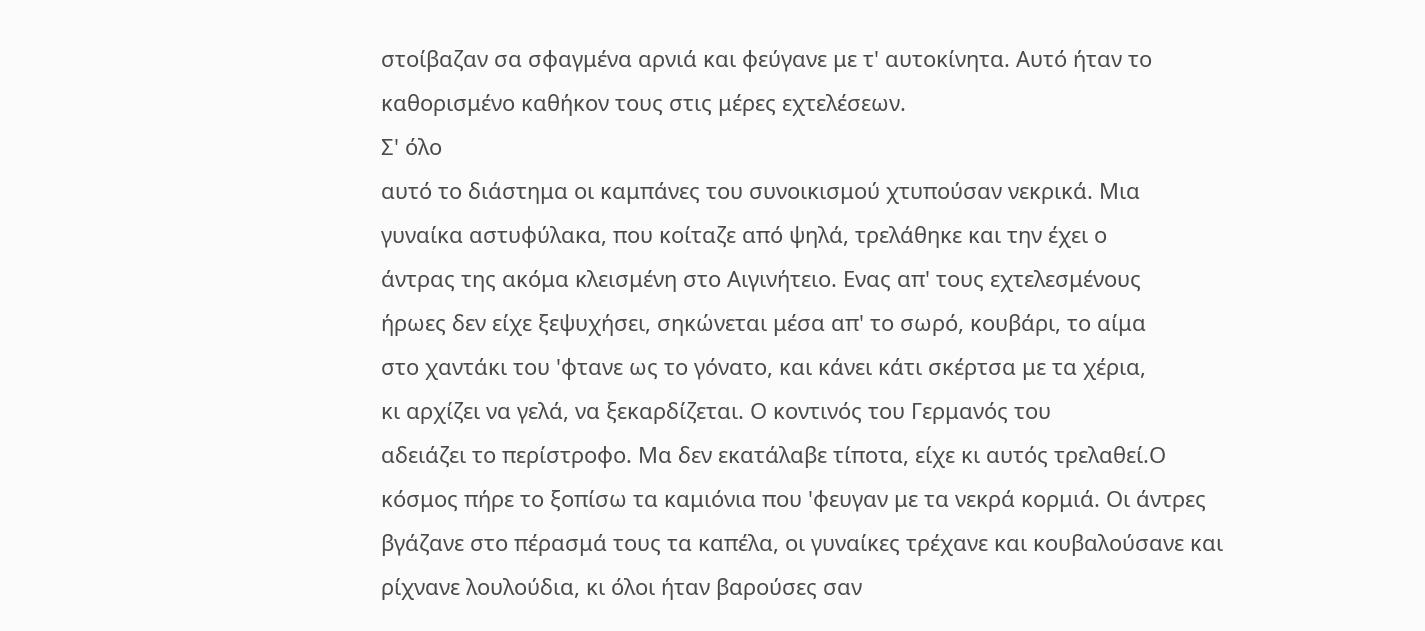στοίβαζαν σα σφαγμένα αρνιά και φεύγανε με τ' αυτοκίνητα. Αυτό ήταν το
καθορισμένο καθήκον τους στις μέρες εχτελέσεων.
Σ' όλο
αυτό το διάστημα οι καμπάνες του συνοικισμού χτυπούσαν νεκρικά. Μια
γυναίκα αστυφύλακα, που κοίταζε από ψηλά, τρελάθηκε και την έχει ο
άντρας της ακόμα κλεισμένη στο Αιγινήτειο. Ενας απ' τους εχτελεσμένους
ήρωες δεν είχε ξεψυχήσει, σηκώνεται μέσα απ' το σωρό, κουβάρι, το αίμα
στο χαντάκι του 'φτανε ως το γόνατο, και κάνει κάτι σκέρτσα με τα χέρια,
κι αρχίζει να γελά, να ξεκαρδίζεται. Ο κοντινός του Γερμανός του
αδειάζει το περίστροφο. Μα δεν εκατάλαβε τίποτα, είχε κι αυτός τρελαθεί.Ο κόσμος πήρε το ξοπίσω τα καμιόνια που 'φευγαν με τα νεκρά κορμιά. Οι άντρες βγάζανε στο πέρασμά τους τα καπέλα, οι γυναίκες τρέχανε και κουβαλούσανε και ρίχνανε λουλούδια, κι όλοι ήταν βαρούσες σαν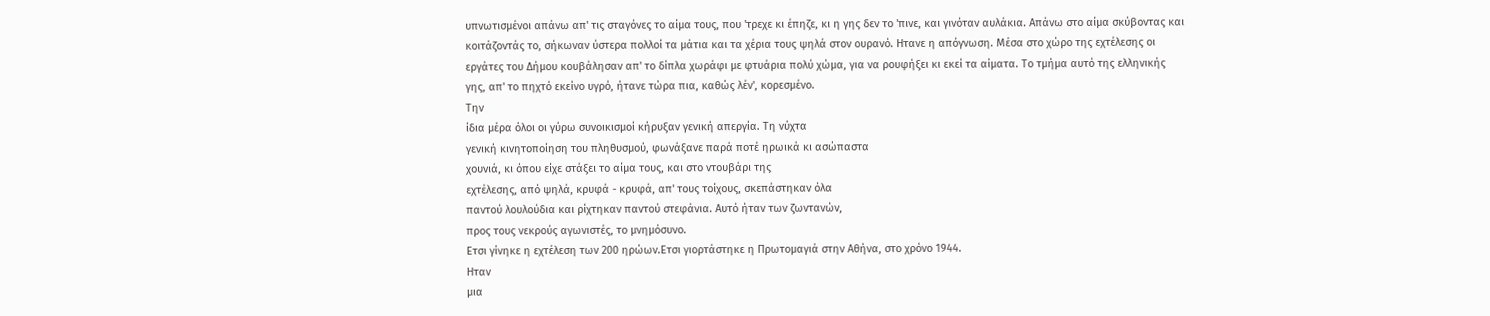υπνωτισμένοι απάνω απ' τις σταγόνες το αίμα τους, που 'τρεχε κι έπηζε, κι η γης δεν το 'πινε, και γινόταν αυλάκια. Απάνω στο αίμα σκύβοντας και κοιτάζοντάς το, σήκωναν ύστερα πολλοί τα μάτια και τα χέρια τους ψηλά στον ουρανό. Ητανε η απόγνωση. Μέσα στο χώρο της εχτέλεσης οι εργάτες του Δήμου κουβάλησαν απ' το δίπλα χωράφι με φτυάρια πολύ χώμα, για να ρουφήξει κι εκεί τα αίματα. Το τμήμα αυτό της ελληνικής γης, απ' το πηχτό εκείνο υγρό, ήτανε τώρα πια, καθώς λέν', κορεσμένο.
Την
ίδια μέρα όλοι οι γύρω συνοικισμοί κήρυξαν γενική απεργία. Τη νύχτα
γενική κινητοποίηση του πληθυσμού, φωνάξανε παρά ποτέ ηρωικά κι ασώπαστα
χουνιά, κι όπου είχε στάξει το αίμα τους, και στο ντουβάρι της
εχτέλεσης, από ψηλά, κρυφά - κρυφά, απ' τους τοίχους, σκεπάστηκαν όλα
παντού λουλούδια και ρίχτηκαν παντού στεφάνια. Αυτό ήταν των ζωντανών,
προς τους νεκρούς αγωνιστές, το μνημόσυνο.
Ετσι γίνηκε η εχτέλεση των 200 ηρώων.Ετσι γιορτάστηκε η Πρωτομαγιά στην Αθήνα, στο χρόνο 1944.
Ηταν
μια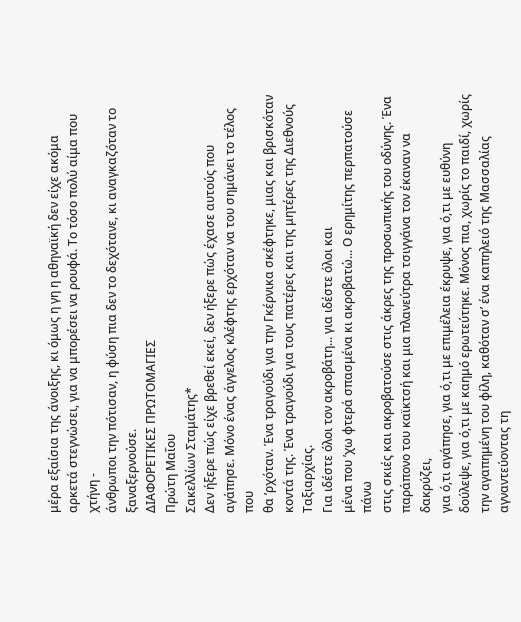μέρα εξαίσια της άνοιξης, κι όμως η γη η αθηναϊκή δεν είχε ακόμα
αρκετά στεγνώσει, για να μπορέσει να ρουφά. Το τόσο πολύ αίμα που χτήνη -
άνθρωποι την πότισαν, η φύση πια δεν το δεχότανε, κι αναγκαζόταν το
ξαναξερνούσε.
ΔΙΑΦΟΡΕΤΙΚΕΣ ΠΡΩΤΟΜΑΓΙΕΣ
Πρώτη Μαΐου
Σακελλίων Σταμάτης*
Δεν ήξερε πώς είχε βρεθεί εκεί, δεν ήξερε πώς έχασε αυτούς που
αγάπησε. Μόνο ένας άγγελος κλέφτης ερχόταν να του σημάνει το τέλος που
θα ’ρχόταν. Ένα τραγούδι για την Γκέρνικα σκέφτηκε, μιας και βρισκόταν
κοντά της. Ένα τραγούδι για τους πατέρες και της μητέρες της Διεθνούς
Ταξιαρχίας.
Για ιδέστε όλοι τον ακροβάτη... για ιδέστε όλοι και
μένα που ’χω φτερά σπασμένα κι ακροβατώ... Ο ερημίτης περπατούσε πάνω
στις σκιές και ακροβατούσε στις άκρες της προσωπικής του οδύνης. Ένα
παράπονο του καϊκτσή και μια πλανεύτρα τσιγγάνα τον έκαναν να δακρύζει,
για ό,τι αγάπησε, για ό,τι με επιμέλεια έκρυψε, για ό,τι με ευθύνη
δούλεψε, για ό,τι με καημό ερωτεύτηκε. Μόνος πια, χωρίς το παιδί, χωρίς
την αγαπημένη του φίλη, καθόταν σ’ ένα καπηλειό της Μασσαλίας
αγναντεύοντας τη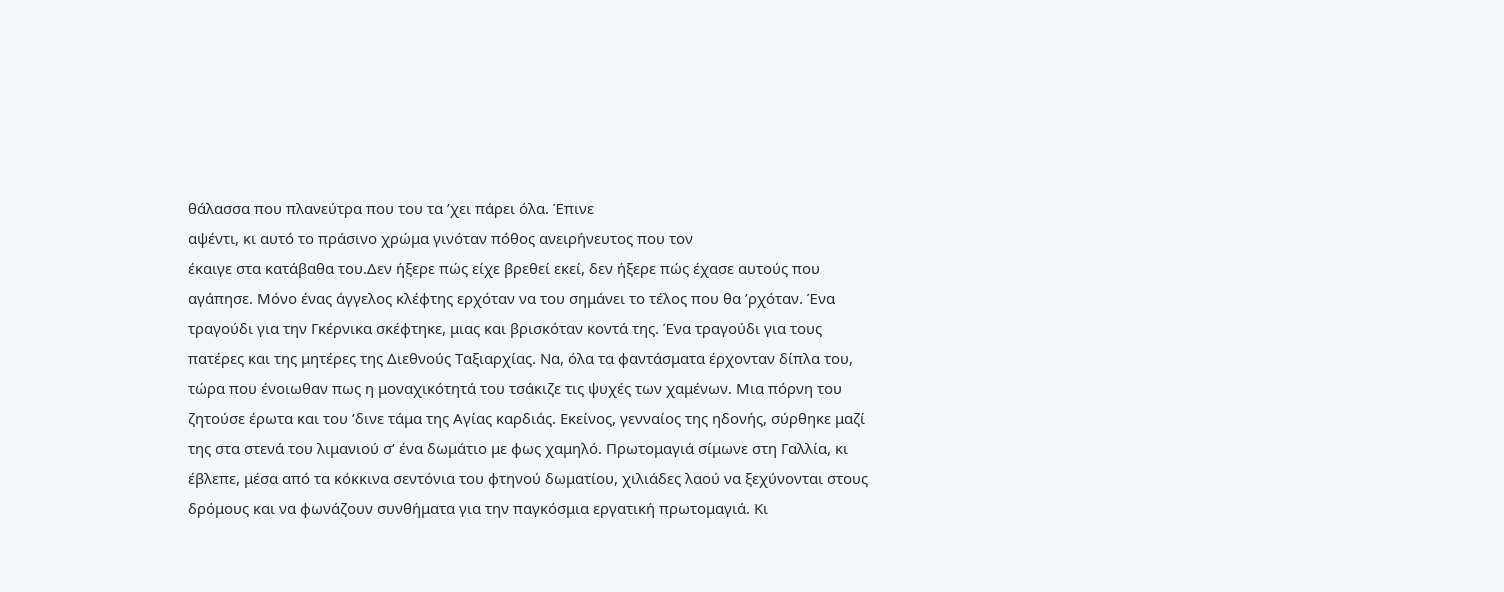θάλασσα που πλανεύτρα που του τα ’χει πάρει όλα. Έπινε
αψέντι, κι αυτό το πράσινο χρώμα γινόταν πόθος ανειρήνευτος που τον
έκαιγε στα κατάβαθα του.Δεν ήξερε πώς είχε βρεθεί εκεί, δεν ήξερε πώς έχασε αυτούς που αγάπησε. Μόνο ένας άγγελος κλέφτης ερχόταν να του σημάνει το τέλος που θα ’ρχόταν. Ένα τραγούδι για την Γκέρνικα σκέφτηκε, μιας και βρισκόταν κοντά της. Ένα τραγούδι για τους πατέρες και της μητέρες της Διεθνούς Ταξιαρχίας. Να, όλα τα φαντάσματα έρχονταν δίπλα του, τώρα που ένοιωθαν πως η μοναχικότητά του τσάκιζε τις ψυχές των χαμένων. Μια πόρνη του ζητούσε έρωτα και του ’δινε τάμα της Αγίας καρδιάς. Εκείνος, γενναίος της ηδονής, σύρθηκε μαζί της στα στενά του λιμανιού σ’ ένα δωμάτιο με φως χαμηλό. Πρωτομαγιά σίμωνε στη Γαλλία, κι έβλεπε, μέσα από τα κόκκινα σεντόνια του φτηνού δωματίου, χιλιάδες λαού να ξεχύνονται στους δρόμους και να φωνάζουν συνθήματα για την παγκόσμια εργατική πρωτομαγιά. Κι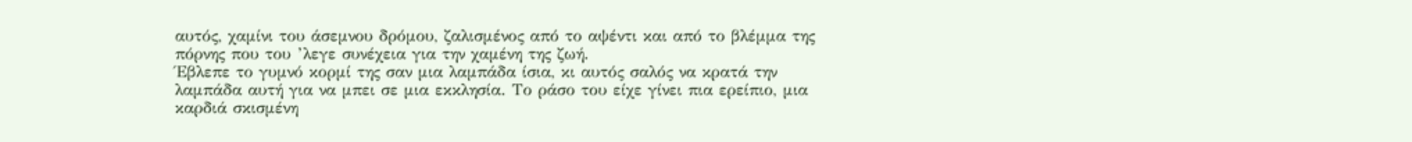αυτός, χαμίνι του άσεμνου δρόμου, ζαλισμένος από το αψέντι και από το βλέμμα της πόρνης που του ’λεγε συνέχεια για την χαμένη της ζωή.
Έβλεπε το γυμνό κορμί της σαν μια λαμπάδα ίσια, κι αυτός σαλός να κρατά την λαμπάδα αυτή για να μπει σε μια εκκλησία. Το ράσο του είχε γίνει πια ερείπιο, μια καρδιά σκισμένη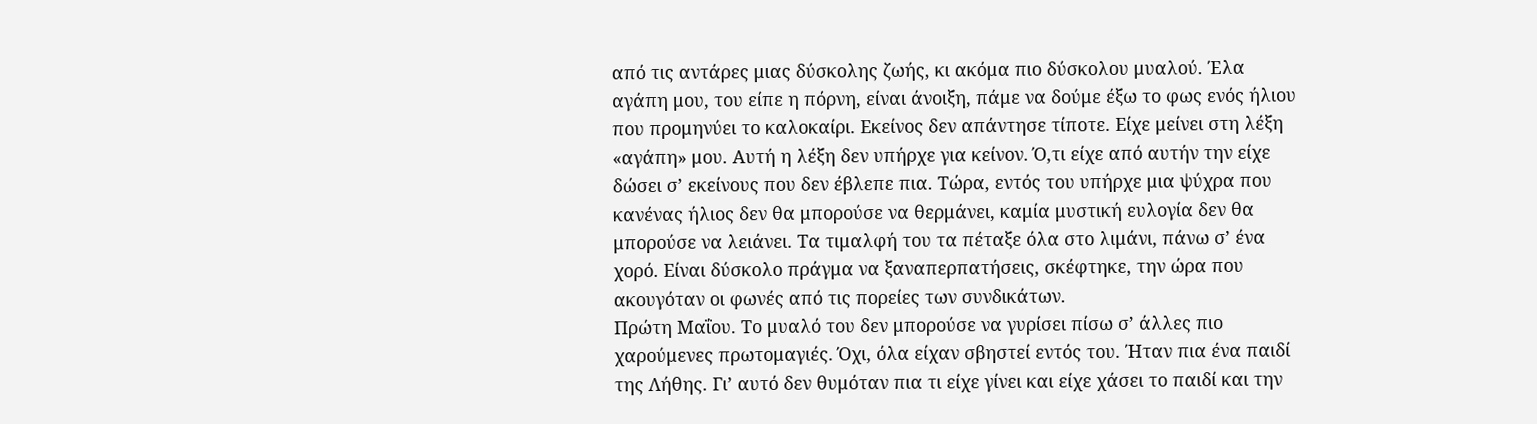από τις αντάρες μιας δύσκολης ζωής, κι ακόμα πιο δύσκολου μυαλού. Έλα αγάπη μου, του είπε η πόρνη, είναι άνοιξη, πάμε να δούμε έξω το φως ενός ήλιου που προμηνύει το καλοκαίρι. Εκείνος δεν απάντησε τίποτε. Είχε μείνει στη λέξη «αγάπη» μου. Αυτή η λέξη δεν υπήρχε για κείνον. Ό,τι είχε από αυτήν την είχε δώσει σ’ εκείνους που δεν έβλεπε πια. Τώρα, εντός του υπήρχε μια ψύχρα που κανένας ήλιος δεν θα μπορούσε να θερμάνει, καμία μυστική ευλογία δεν θα μπορούσε να λειάνει. Τα τιμαλφή του τα πέταξε όλα στο λιμάνι, πάνω σ’ ένα χορό. Είναι δύσκολο πράγμα να ξαναπερπατήσεις, σκέφτηκε, την ώρα που ακουγόταν οι φωνές από τις πορείες των συνδικάτων.
Πρώτη Μαΐου. Το μυαλό του δεν μπορούσε να γυρίσει πίσω σ’ άλλες πιο χαρούμενες πρωτομαγιές. Όχι, όλα είχαν σβηστεί εντός του. Ήταν πια ένα παιδί της Λήθης. Γι’ αυτό δεν θυμόταν πια τι είχε γίνει και είχε χάσει το παιδί και την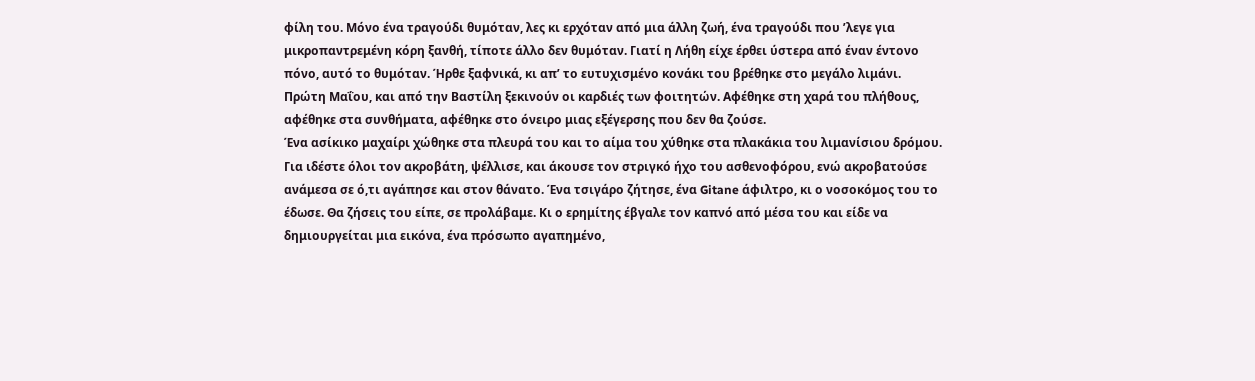φίλη του. Μόνο ένα τραγούδι θυμόταν, λες κι ερχόταν από μια άλλη ζωή, ένα τραγούδι που ’λεγε για μικροπαντρεμένη κόρη ξανθή, τίποτε άλλο δεν θυμόταν. Γιατί η Λήθη είχε έρθει ύστερα από έναν έντονο πόνο, αυτό το θυμόταν. Ήρθε ξαφνικά, κι απ’ το ευτυχισμένο κονάκι του βρέθηκε στο μεγάλο λιμάνι. Πρώτη Μαΐου, και από την Βαστίλη ξεκινούν οι καρδιές των φοιτητών. Αφέθηκε στη χαρά του πλήθους, αφέθηκε στα συνθήματα, αφέθηκε στο όνειρο μιας εξέγερσης που δεν θα ζούσε.
Ένα ασίκικο μαχαίρι χώθηκε στα πλευρά του και το αίμα του χύθηκε στα πλακάκια του λιμανίσιου δρόμου. Για ιδέστε όλοι τον ακροβάτη, ψέλλισε, και άκουσε τον στριγκό ήχο του ασθενοφόρου, ενώ ακροβατούσε ανάμεσα σε ό,τι αγάπησε και στον θάνατο. Ένα τσιγάρο ζήτησε, ένα Gitane άφιλτρο, κι ο νοσοκόμος του το έδωσε. Θα ζήσεις του είπε, σε προλάβαμε. Κι ο ερημίτης έβγαλε τον καπνό από μέσα του και είδε να δημιουργείται μια εικόνα, ένα πρόσωπο αγαπημένο,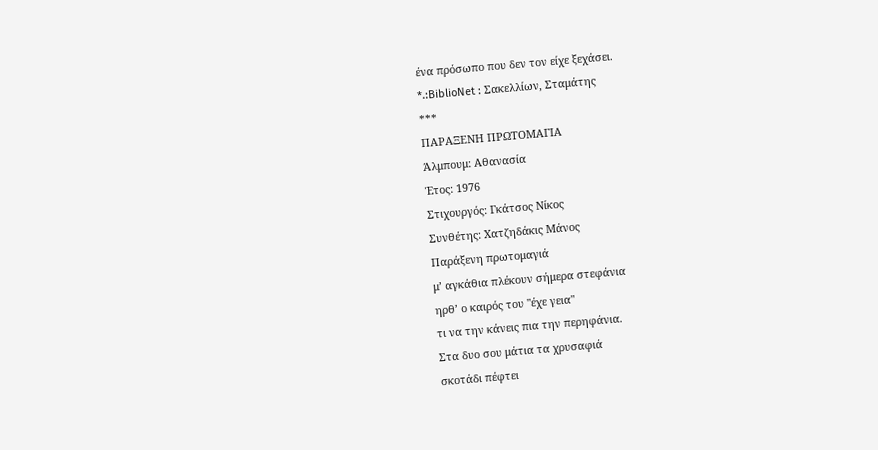ένα πρόσωπο που δεν τον είχε ξεχάσει.
*.:BiblioNet : Σακελλίων, Σταμάτης
***
ΠΑΡΑΞΕΝΗ ΠΡΩΤΟΜΑΓΙΑ
Άλμπουμ: Αθανασία
Έτος: 1976
Στιχουργός: Γκάτσος Νίκος
Συνθέτης: Χατζηδάκις Μάνος
Παράξενη πρωτομαγιά
μ’ αγκάθια πλέκουν σήμερα στεφάνια
ηρθ’ ο καιρός του "έχε γεια"
τι να την κάνεις πια την περηφάνια.
Στα δυο σου μάτια τα χρυσαφιά
σκοτάδι πέφτει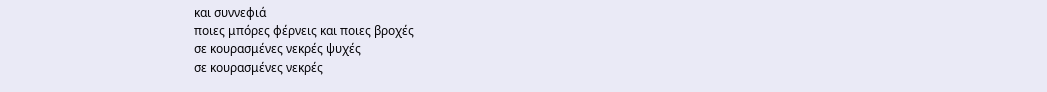και συννεφιά
ποιες μπόρες φέρνεις και ποιες βροχές
σε κουρασμένες νεκρές ψυχές
σε κουρασμένες νεκρές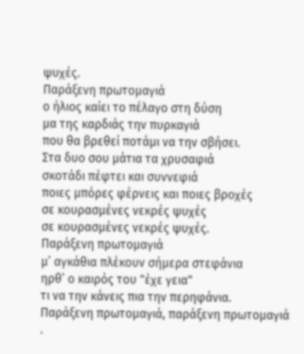ψυχές.
Παράξενη πρωτομαγιά
ο ήλιος καίει το πέλαγο στη δύση
μα της καρδιάς την πυρκαγιά
που θα βρεθεί ποτάμι να την σβήσει.
Στα δυο σου μάτια τα χρυσαφιά
σκοτάδι πέφτει και συννεφιά
ποιες μπόρες φέρνεις και ποιες βροχές
σε κουρασμένες νεκρές ψυχές
σε κουρασμένες νεκρές ψυχές.
Παράξενη πρωτομαγιά
μ’ αγκάθια πλέκουν σήμερα στεφάνια
ηρθ’ ο καιρός του "έχε γεια"
τι να την κάνεις πια την περηφάνια.
Παράξενη πρωτομαγιά, παράξενη πρωτομαγιά
.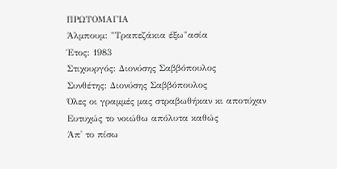ΠΡΩΤΟΜΑΓΙΑ
Άλμπουμ: "Τραπεζάκια έξω"ασία
Έτος: 1983
Στιχουργός: Διονύσης Σαββόπουλος
Συνθέτης: Διονύσης Σαββόπουλος
Όλες οι γραμμές μας στραβωθήκαν κι αποτύχαν
Ευτυχώς το νοιώθω απόλυτα καθώς
Άπ' το πίσω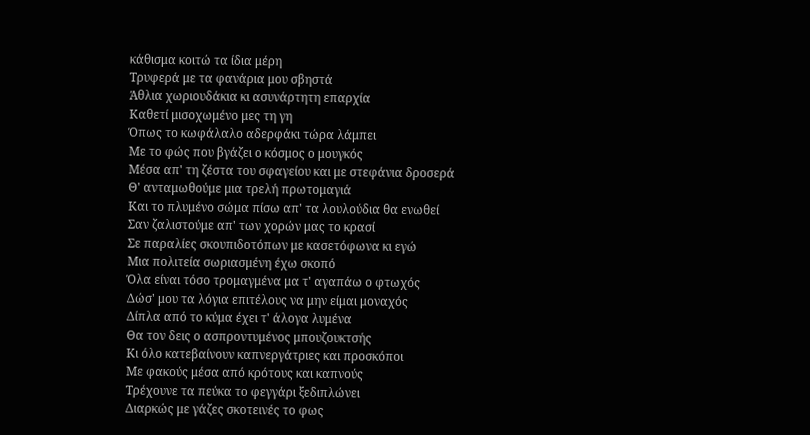κάθισμα κοιτώ τα ίδια μέρη
Τρυφερά με τα φανάρια μου σβηστά
Άθλια χωριουδάκια κι ασυνάρτητη επαρχία
Καθετί μισοχωμένο μες τη γη
Όπως το κωφάλαλο αδερφάκι τώρα λάμπει
Με το φώς που βγάζει ο κόσμος ο μουγκός
Μέσα απ' τη ζέστα του σφαγείου και με στεφάνια δροσερά
Θ' ανταμωθούμε μια τρελή πρωτομαγιά
Και το πλυμένο σώμα πίσω απ' τα λουλούδια θα ενωθεί
Σαν ζαλιστούμε απ' των χορών μας το κρασί
Σε παραλίες σκουπιδοτόπων με κασετόφωνα κι εγώ
Μια πολιτεία σωριασμένη έχω σκοπό
Όλα είναι τόσο τρομαγμένα μα τ' αγαπάω ο φτωχός
Δώσ' μου τα λόγια επιτέλους να μην είμαι μοναχός
Δίπλα από το κύμα έχει τ' άλογα λυμένα
Θα τον δεις ο ασπροντυμένος μπουζουκτσής
Κι όλο κατεβαίνουν καπνεργάτριες και προσκόποι
Με φακούς μέσα από κρότους και καπνούς
Τρέχουνε τα πεύκα το φεγγάρι ξεδιπλώνει
Διαρκώς με γάζες σκοτεινές το φως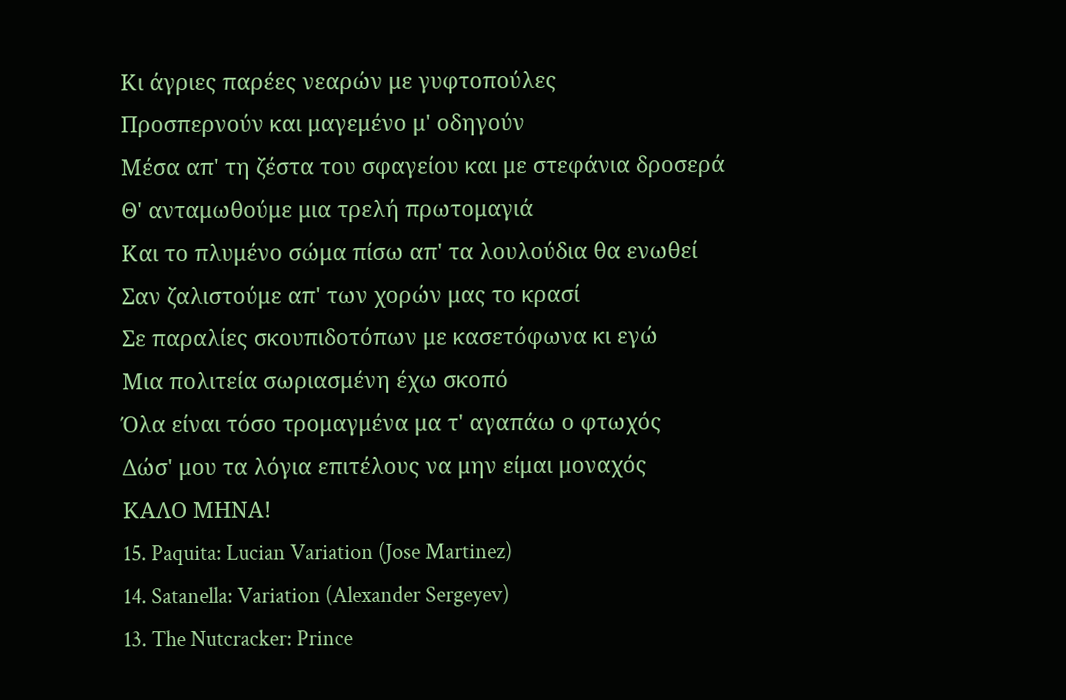Κι άγριες παρέες νεαρών με γυφτοπούλες
Προσπερνούν και μαγεμένο μ' οδηγούν
Μέσα απ' τη ζέστα του σφαγείου και με στεφάνια δροσερά
Θ' ανταμωθούμε μια τρελή πρωτομαγιά
Και το πλυμένο σώμα πίσω απ' τα λουλούδια θα ενωθεί
Σαν ζαλιστούμε απ' των χορών μας το κρασί
Σε παραλίες σκουπιδοτόπων με κασετόφωνα κι εγώ
Μια πολιτεία σωριασμένη έχω σκοπό
Όλα είναι τόσο τρομαγμένα μα τ' αγαπάω ο φτωχός
Δώσ' μου τα λόγια επιτέλους να μην είμαι μοναχός
ΚΑΛΟ ΜΗΝΑ!
15. Paquita: Lucian Variation (Jose Martinez)
14. Satanella: Variation (Alexander Sergeyev)
13. The Nutcracker: Prince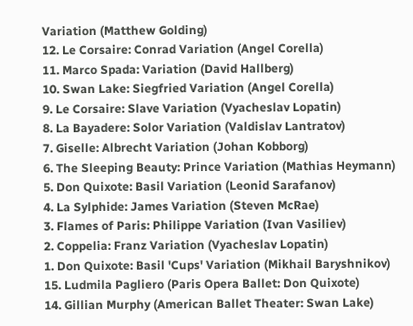Variation (Matthew Golding)
12. Le Corsaire: Conrad Variation (Angel Corella)
11. Marco Spada: Variation (David Hallberg)
10. Swan Lake: Siegfried Variation (Angel Corella)
9. Le Corsaire: Slave Variation (Vyacheslav Lopatin)
8. La Bayadere: Solor Variation (Valdislav Lantratov)
7. Giselle: Albrecht Variation (Johan Kobborg)
6. The Sleeping Beauty: Prince Variation (Mathias Heymann)
5. Don Quixote: Basil Variation (Leonid Sarafanov)
4. La Sylphide: James Variation (Steven McRae)
3. Flames of Paris: Philippe Variation (Ivan Vasiliev)
2. Coppelia: Franz Variation (Vyacheslav Lopatin)
1. Don Quixote: Basil 'Cups' Variation (Mikhail Baryshnikov)
15. Ludmila Pagliero (Paris Opera Ballet: Don Quixote)
14. Gillian Murphy (American Ballet Theater: Swan Lake)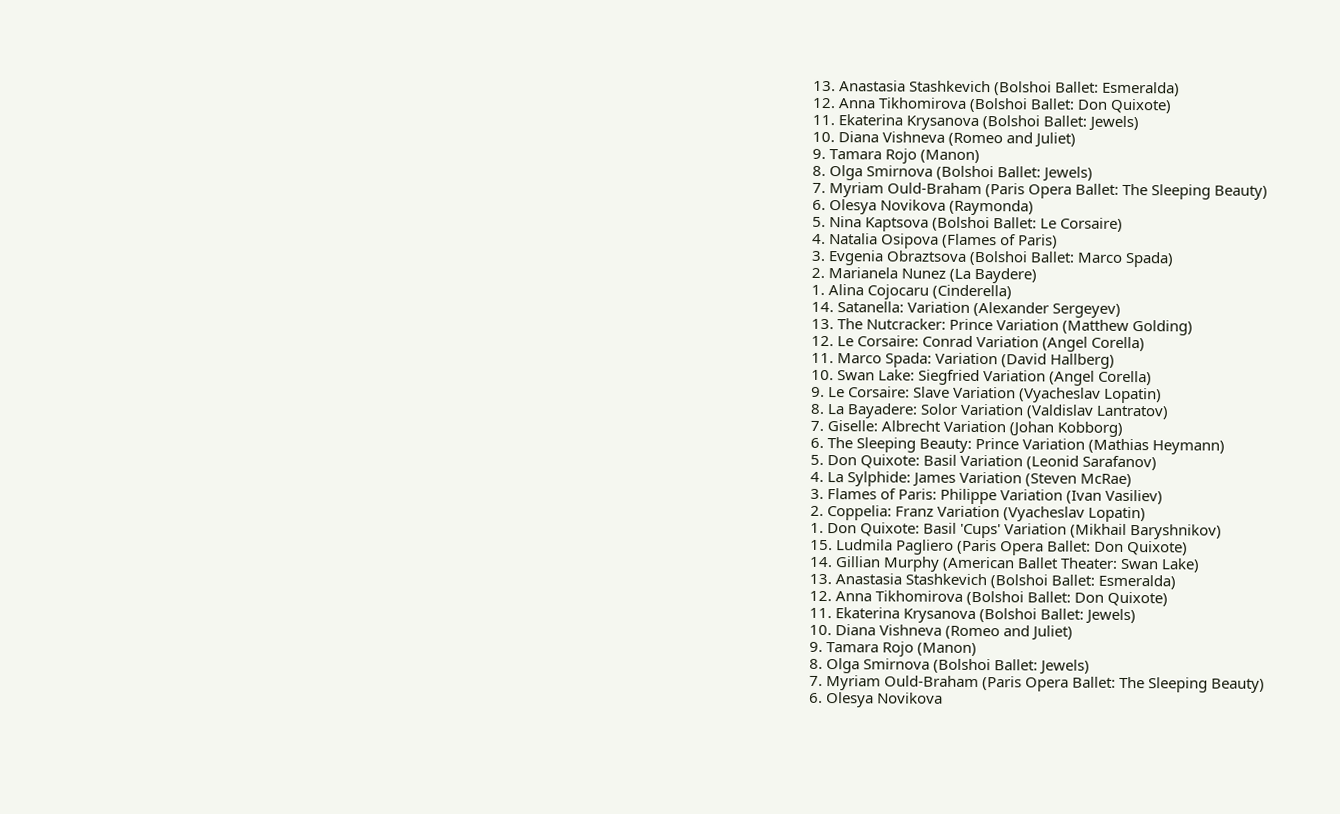13. Anastasia Stashkevich (Bolshoi Ballet: Esmeralda)
12. Anna Tikhomirova (Bolshoi Ballet: Don Quixote)
11. Ekaterina Krysanova (Bolshoi Ballet: Jewels)
10. Diana Vishneva (Romeo and Juliet)
9. Tamara Rojo (Manon)
8. Olga Smirnova (Bolshoi Ballet: Jewels)
7. Myriam Ould-Braham (Paris Opera Ballet: The Sleeping Beauty)
6. Olesya Novikova (Raymonda)
5. Nina Kaptsova (Bolshoi Ballet: Le Corsaire)
4. Natalia Osipova (Flames of Paris)
3. Evgenia Obraztsova (Bolshoi Ballet: Marco Spada)
2. Marianela Nunez (La Baydere)
1. Alina Cojocaru (Cinderella)
14. Satanella: Variation (Alexander Sergeyev)
13. The Nutcracker: Prince Variation (Matthew Golding)
12. Le Corsaire: Conrad Variation (Angel Corella)
11. Marco Spada: Variation (David Hallberg)
10. Swan Lake: Siegfried Variation (Angel Corella)
9. Le Corsaire: Slave Variation (Vyacheslav Lopatin)
8. La Bayadere: Solor Variation (Valdislav Lantratov)
7. Giselle: Albrecht Variation (Johan Kobborg)
6. The Sleeping Beauty: Prince Variation (Mathias Heymann)
5. Don Quixote: Basil Variation (Leonid Sarafanov)
4. La Sylphide: James Variation (Steven McRae)
3. Flames of Paris: Philippe Variation (Ivan Vasiliev)
2. Coppelia: Franz Variation (Vyacheslav Lopatin)
1. Don Quixote: Basil 'Cups' Variation (Mikhail Baryshnikov)
15. Ludmila Pagliero (Paris Opera Ballet: Don Quixote)
14. Gillian Murphy (American Ballet Theater: Swan Lake)
13. Anastasia Stashkevich (Bolshoi Ballet: Esmeralda)
12. Anna Tikhomirova (Bolshoi Ballet: Don Quixote)
11. Ekaterina Krysanova (Bolshoi Ballet: Jewels)
10. Diana Vishneva (Romeo and Juliet)
9. Tamara Rojo (Manon)
8. Olga Smirnova (Bolshoi Ballet: Jewels)
7. Myriam Ould-Braham (Paris Opera Ballet: The Sleeping Beauty)
6. Olesya Novikova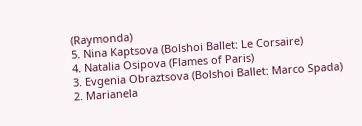(Raymonda)
5. Nina Kaptsova (Bolshoi Ballet: Le Corsaire)
4. Natalia Osipova (Flames of Paris)
3. Evgenia Obraztsova (Bolshoi Ballet: Marco Spada)
2. Marianela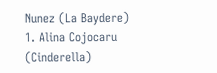Nunez (La Baydere)
1. Alina Cojocaru (Cinderella)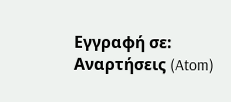Εγγραφή σε:
Αναρτήσεις (Atom)